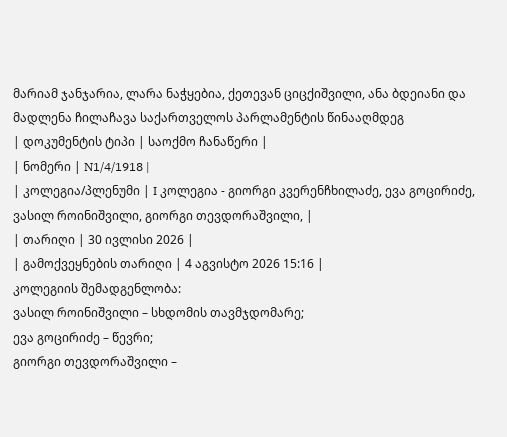მარიამ ჯანჯარია, ლარა ნაჭყებია, ქეთევან ციცქიშვილი, ანა ბდეიანი და მადლენა ჩილაჩავა საქართველოს პარლამენტის წინააღმდეგ
| დოკუმენტის ტიპი | საოქმო ჩანაწერი |
| ნომერი | N1/4/1918 |
| კოლეგია/პლენუმი | I კოლეგია - გიორგი კვერენჩხილაძე, ევა გოცირიძე, ვასილ როინიშვილი, გიორგი თევდორაშვილი, |
| თარიღი | 30 ივლისი 2026 |
| გამოქვეყნების თარიღი | 4 აგვისტო 2026 15:16 |
კოლეგიის შემადგენლობა:
ვასილ როინიშვილი – სხდომის თავმჯდომარე;
ევა გოცირიძე – წევრი;
გიორგი თევდორაშვილი –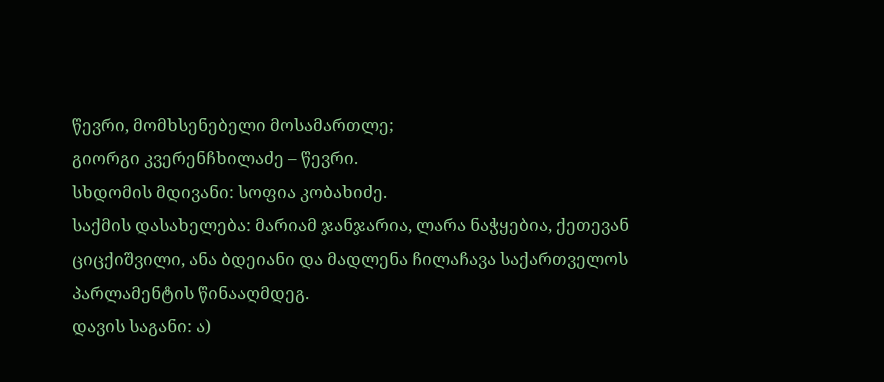წევრი, მომხსენებელი მოსამართლე;
გიორგი კვერენჩხილაძე – წევრი.
სხდომის მდივანი: სოფია კობახიძე.
საქმის დასახელება: მარიამ ჯანჯარია, ლარა ნაჭყებია, ქეთევან ციცქიშვილი, ანა ბდეიანი და მადლენა ჩილაჩავა საქართველოს პარლამენტის წინააღმდეგ.
დავის საგანი: ა)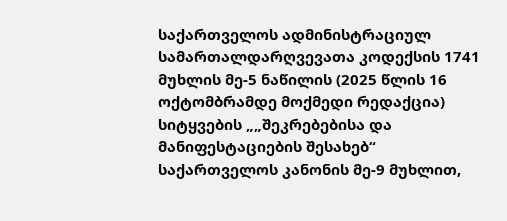საქართველოს ადმინისტრაციულ სამართალდარღვევათა კოდექსის 1741 მუხლის მე-5 ნაწილის (2025 წლის 16 ოქტომბრამდე მოქმედი რედაქცია) სიტყვების „„შეკრებებისა და მანიფესტაციების შესახებ“ საქართველოს კანონის მე-9 მუხლით,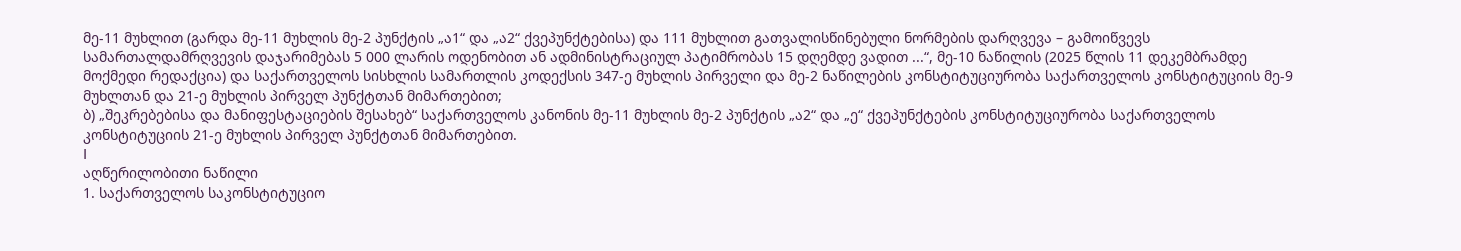მე-11 მუხლით (გარდა მე-11 მუხლის მე-2 პუნქტის „ა1“ და „ა2“ ქვეპუნქტებისა) და 111 მუხლით გათვალისწინებული ნორმების დარღვევა – გამოიწვევს სამართალდამრღვევის დაჯარიმებას 5 000 ლარის ოდენობით ან ადმინისტრაციულ პატიმრობას 15 დღემდე ვადით ...“, მე-10 ნაწილის (2025 წლის 11 დეკემბრამდე მოქმედი რედაქცია) და საქართველოს სისხლის სამართლის კოდექსის 347-ე მუხლის პირველი და მე-2 ნაწილების კონსტიტუციურობა საქართველოს კონსტიტუციის მე-9 მუხლთან და 21-ე მუხლის პირველ პუნქტთან მიმართებით;
ბ) „შეკრებებისა და მანიფესტაციების შესახებ“ საქართველოს კანონის მე-11 მუხლის მე-2 პუნქტის „ა2“ და „ე“ ქვეპუნქტების კონსტიტუციურობა საქართველოს კონსტიტუციის 21-ე მუხლის პირველ პუნქტთან მიმართებით.
I
აღწერილობითი ნაწილი
1. საქართველოს საკონსტიტუციო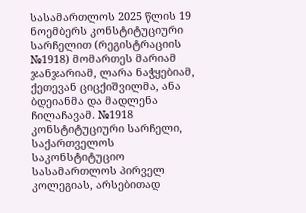სასამართლოს 2025 წლის 19 ნოემბერს კონსტიტუციური სარჩელით (რეგისტრაციის №1918) მომართეს მარიამ ჯანჯარიამ, ლარა ნაჭყებიამ, ქეთევან ციცქიშვილმა, ანა ბდეიანმა და მადლენა ჩილაჩავამ. №1918 კონსტიტუციური სარჩელი, საქართველოს საკონსტიტუციო სასამართლოს პირველ კოლეგიას, არსებითად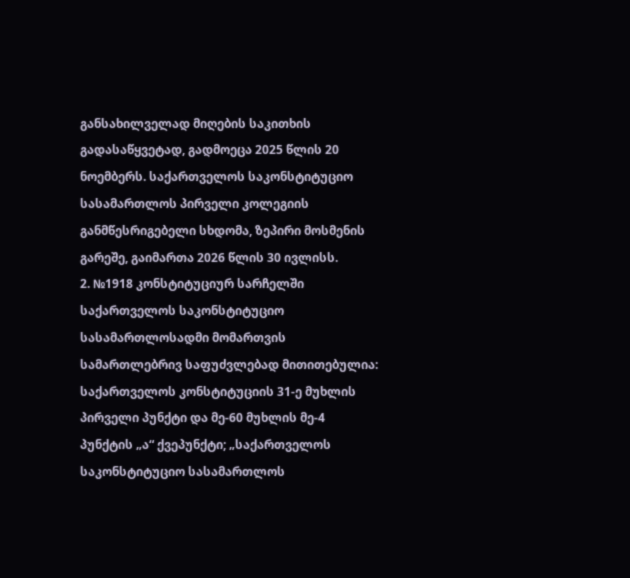განსახილველად მიღების საკითხის გადასაწყვეტად, გადმოეცა 2025 წლის 20 ნოემბერს. საქართველოს საკონსტიტუციო სასამართლოს პირველი კოლეგიის განმწესრიგებელი სხდომა, ზეპირი მოსმენის გარეშე, გაიმართა 2026 წლის 30 ივლისს.
2. №1918 კონსტიტუციურ სარჩელში საქართველოს საკონსტიტუციო სასამართლოსადმი მომართვის სამართლებრივ საფუძვლებად მითითებულია: საქართველოს კონსტიტუციის 31-ე მუხლის პირველი პუნქტი და მე-60 მუხლის მე-4 პუნქტის „ა“ ქვეპუნქტი; „საქართველოს საკონსტიტუციო სასამართლოს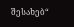შესახებ“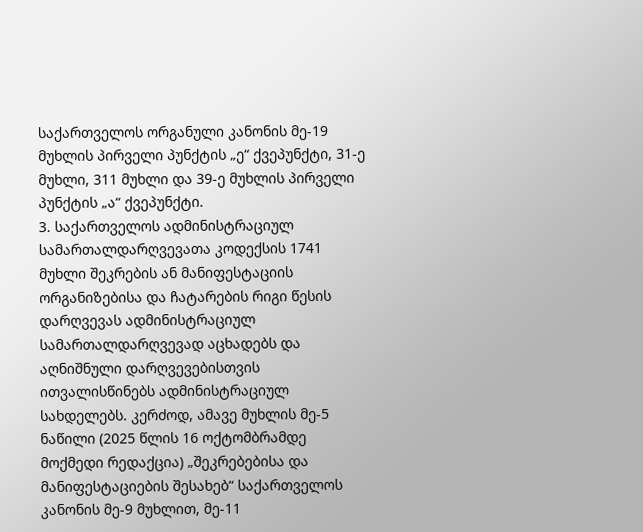საქართველოს ორგანული კანონის მე-19 მუხლის პირველი პუნქტის „ე“ ქვეპუნქტი, 31-ე მუხლი, 311 მუხლი და 39-ე მუხლის პირველი პუნქტის „ა“ ქვეპუნქტი.
3. საქართველოს ადმინისტრაციულ სამართალდარღვევათა კოდექსის 1741 მუხლი შეკრების ან მანიფესტაციის ორგანიზებისა და ჩატარების რიგი წესის დარღვევას ადმინისტრაციულ სამართალდარღვევად აცხადებს და აღნიშნული დარღვევებისთვის ითვალისწინებს ადმინისტრაციულ სახდელებს. კერძოდ, ამავე მუხლის მე-5 ნაწილი (2025 წლის 16 ოქტომბრამდე მოქმედი რედაქცია) „შეკრებებისა და მანიფესტაციების შესახებ“ საქართველოს კანონის მე-9 მუხლით, მე-11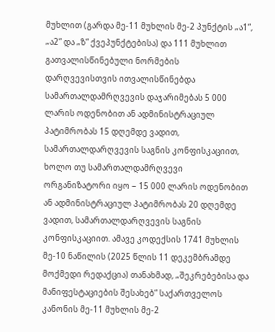მუხლით (გარდა მე-11 მუხლის მე-2 პუნქტის „ა1“, „ა2“ და „ზ“ ქვეპუნქტებისა) და 111 მუხლით გათვალისწინებული ნორმების დარღვევისთვის ითვალისწინებდა სამართალდამრღვევის დაჯარიმებას 5 000 ლარის ოდენობით ან ადმინისტრაციულ პატიმრობას 15 დღემდე ვადით, სამართალდარღვევის საგნის კონფისკაციით, ხოლო თუ სამართალდამრღვევი ორგანიზატორი იყო − 15 000 ლარის ოდენობით ან ადმინისტრაციულ პატიმრობას 20 დღემდე ვადით, სამართალდარღვევის საგნის კონფისკაციით. ამავე კოდექსის 1741 მუხლის მე-10 ნაწილის (2025 წლის 11 დეკემბრამდე მოქმედი რედაქცია) თანახმად, „შეკრებებისა და მანიფესტაციების შესახებ“ საქართველოს კანონის მე-11 მუხლის მე-2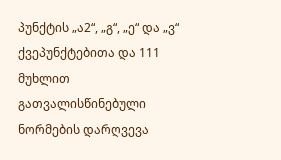პუნქტის „ა2“, „გ“, „ე“ და „ვ“ ქვეპუნქტებითა და 111 მუხლით გათვალისწინებული ნორმების დარღვევა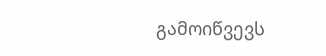გამოიწვევს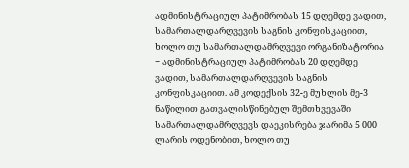ადმინისტრაციულ პატიმრობას 15 დღემდე ვადით, სამართალდარღვევის საგნის კონფისკაციით, ხოლო თუ სამართალდამრღვევი ორგანიზატორია − ადმინისტრაციულ პატიმრობას 20 დღემდე ვადით, სამართალდარღვევის საგნის კონფისკაციით. ამ კოდექსის 32-ე მუხლის მე-3 ნაწილით გათვალისწინებულ შემთხვევაში სამართალდამრღვევს დაეკისრება ჯარიმა 5 000 ლარის ოდენობით, ხოლო თუ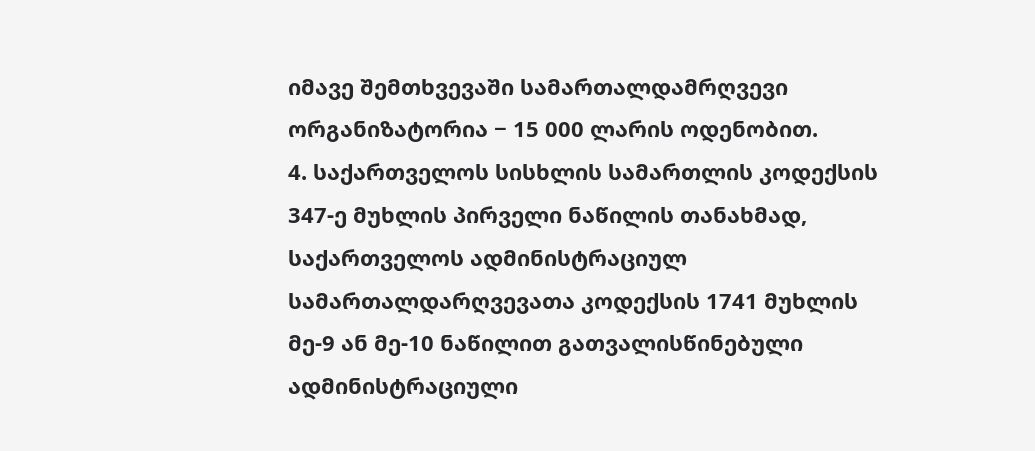იმავე შემთხვევაში სამართალდამრღვევი ორგანიზატორია − 15 000 ლარის ოდენობით.
4. საქართველოს სისხლის სამართლის კოდექსის 347-ე მუხლის პირველი ნაწილის თანახმად, საქართველოს ადმინისტრაციულ სამართალდარღვევათა კოდექსის 1741 მუხლის მე-9 ან მე-10 ნაწილით გათვალისწინებული ადმინისტრაციული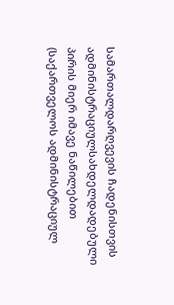სამართალდარღვევის ჩადენისთვის ადმინისტრაციულსახდელდადებული პირის მიერ იმავე ნაწილებით (საქართველოს ადმინისტრაციულ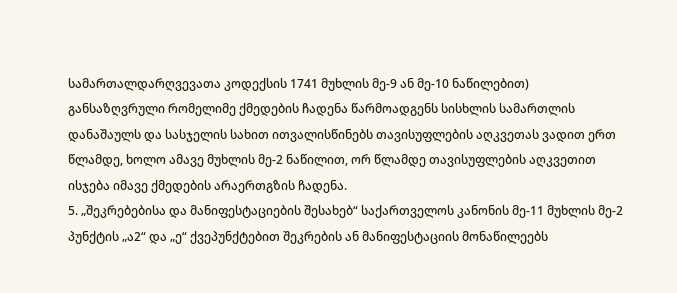სამართალდარღვევათა კოდექსის 1741 მუხლის მე-9 ან მე-10 ნაწილებით) განსაზღვრული რომელიმე ქმედების ჩადენა წარმოადგენს სისხლის სამართლის დანაშაულს და სასჯელის სახით ითვალისწინებს თავისუფლების აღკვეთას ვადით ერთ წლამდე, ხოლო ამავე მუხლის მე-2 ნაწილით, ორ წლამდე თავისუფლების აღკვეთით ისჯება იმავე ქმედების არაერთგზის ჩადენა.
5. „შეკრებებისა და მანიფესტაციების შესახებ“ საქართველოს კანონის მე-11 მუხლის მე-2 პუნქტის „ა2“ და „ე“ ქვეპუნქტებით შეკრების ან მანიფესტაციის მონაწილეებს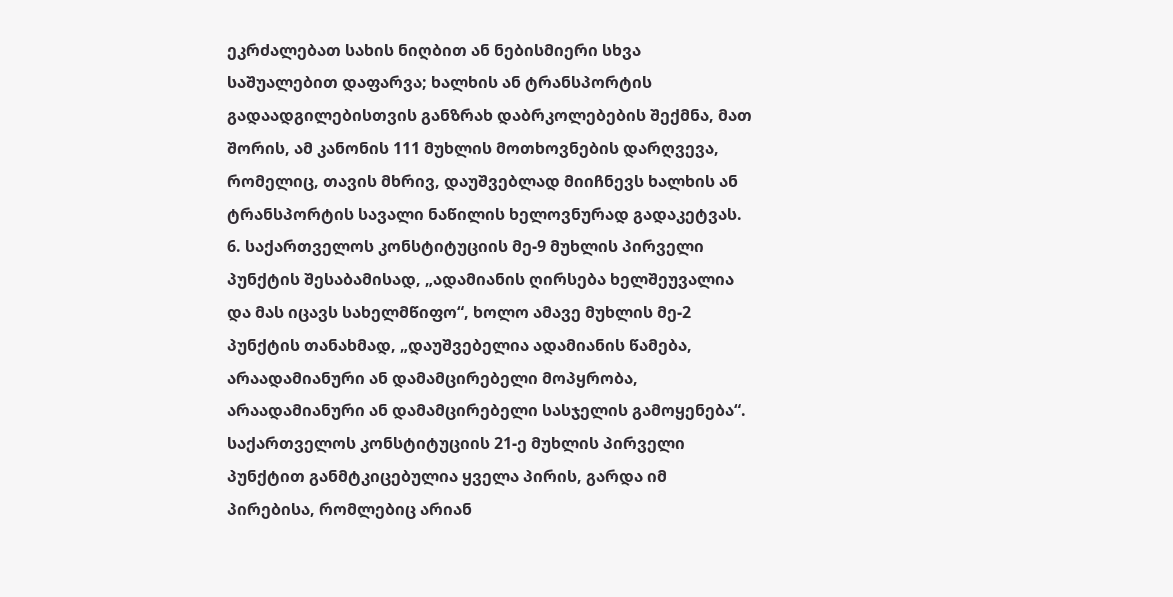ეკრძალებათ სახის ნიღბით ან ნებისმიერი სხვა საშუალებით დაფარვა; ხალხის ან ტრანსპორტის გადაადგილებისთვის განზრახ დაბრკოლებების შექმნა, მათ შორის, ამ კანონის 111 მუხლის მოთხოვნების დარღვევა, რომელიც, თავის მხრივ, დაუშვებლად მიიჩნევს ხალხის ან ტრანსპორტის სავალი ნაწილის ხელოვნურად გადაკეტვას.
6. საქართველოს კონსტიტუციის მე-9 მუხლის პირველი პუნქტის შესაბამისად, „ადამიანის ღირსება ხელშეუვალია და მას იცავს სახელმწიფო“, ხოლო ამავე მუხლის მე-2 პუნქტის თანახმად, „დაუშვებელია ადამიანის წამება, არაადამიანური ან დამამცირებელი მოპყრობა, არაადამიანური ან დამამცირებელი სასჯელის გამოყენება“. საქართველოს კონსტიტუციის 21-ე მუხლის პირველი პუნქტით განმტკიცებულია ყველა პირის, გარდა იმ პირებისა, რომლებიც არიან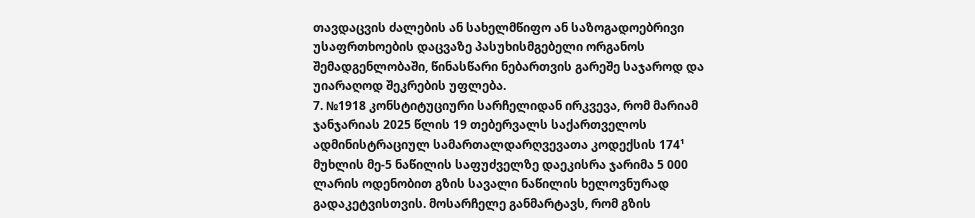თავდაცვის ძალების ან სახელმწიფო ან საზოგადოებრივი უსაფრთხოების დაცვაზე პასუხისმგებელი ორგანოს შემადგენლობაში, წინასწარი ნებართვის გარეშე საჯაროდ და უიარაღოდ შეკრების უფლება.
7. №1918 კონსტიტუციური სარჩელიდან ირკვევა, რომ მარიამ ჯანჯარიას 2025 წლის 19 თებერვალს საქართველოს ადმინისტრაციულ სამართალდარღვევათა კოდექსის 174¹ მუხლის მე-5 ნაწილის საფუძველზე დაეკისრა ჯარიმა 5 000 ლარის ოდენობით გზის სავალი ნაწილის ხელოვნურად გადაკეტვისთვის. მოსარჩელე განმარტავს, რომ გზის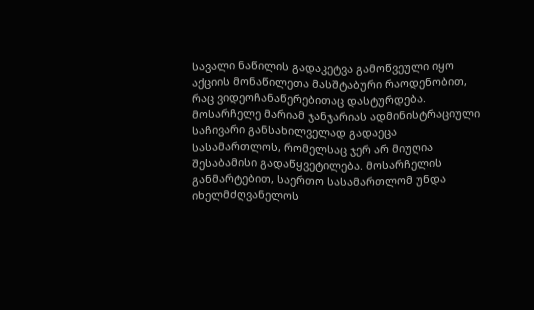სავალი ნაწილის გადაკეტვა გამოწვეული იყო აქციის მონაწილეთა მასშტაბური რაოდენობით, რაც ვიდეოჩანაწერებითაც დასტურდება. მოსარჩელე მარიამ ჯანჯარიას ადმინისტრაციული საჩივარი განსახილველად გადაეცა სასამართლოს, რომელსაც ჯერ არ მიუღია შესაბამისი გადაწყვეტილება. მოსარჩელის განმარტებით, საერთო სასამართლომ უნდა იხელმძღვანელოს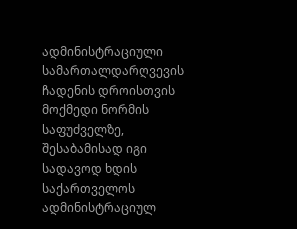ადმინისტრაციული სამართალდარღვევის ჩადენის დროისთვის მოქმედი ნორმის საფუძველზე, შესაბამისად იგი სადავოდ ხდის საქართველოს ადმინისტრაციულ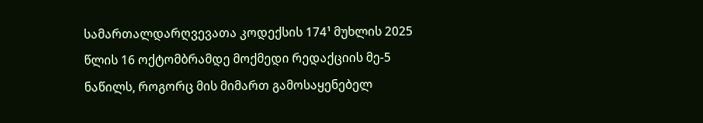სამართალდარღვევათა კოდექსის 174¹ მუხლის 2025 წლის 16 ოქტომბრამდე მოქმედი რედაქციის მე-5 ნაწილს, როგორც მის მიმართ გამოსაყენებელ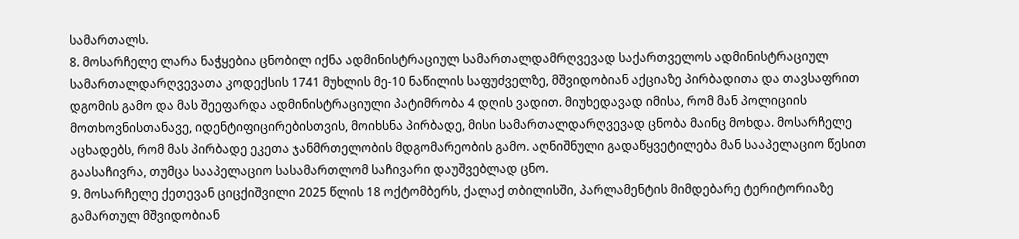სამართალს.
8. მოსარჩელე ლარა ნაჭყებია ცნობილ იქნა ადმინისტრაციულ სამართალდამრღვევად საქართველოს ადმინისტრაციულ სამართალდარღვევათა კოდექსის 1741 მუხლის მე-10 ნაწილის საფუძველზე, მშვიდობიან აქციაზე პირბადითა და თავსაფრით დგომის გამო და მას შეეფარდა ადმინისტრაციული პატიმრობა 4 დღის ვადით. მიუხედავად იმისა, რომ მან პოლიციის მოთხოვნისთანავე, იდენტიფიცირებისთვის, მოიხსნა პირბადე, მისი სამართალდარღვევად ცნობა მაინც მოხდა. მოსარჩელე აცხადებს, რომ მას პირბადე ეკეთა ჯანმრთელობის მდგომარეობის გამო. აღნიშნული გადაწყვეტილება მან სააპელაციო წესით გაასაჩივრა, თუმცა სააპელაციო სასამართლომ საჩივარი დაუშვებლად ცნო.
9. მოსარჩელე ქეთევან ციცქიშვილი 2025 წლის 18 ოქტომბერს, ქალაქ თბილისში, პარლამენტის მიმდებარე ტერიტორიაზე გამართულ მშვიდობიან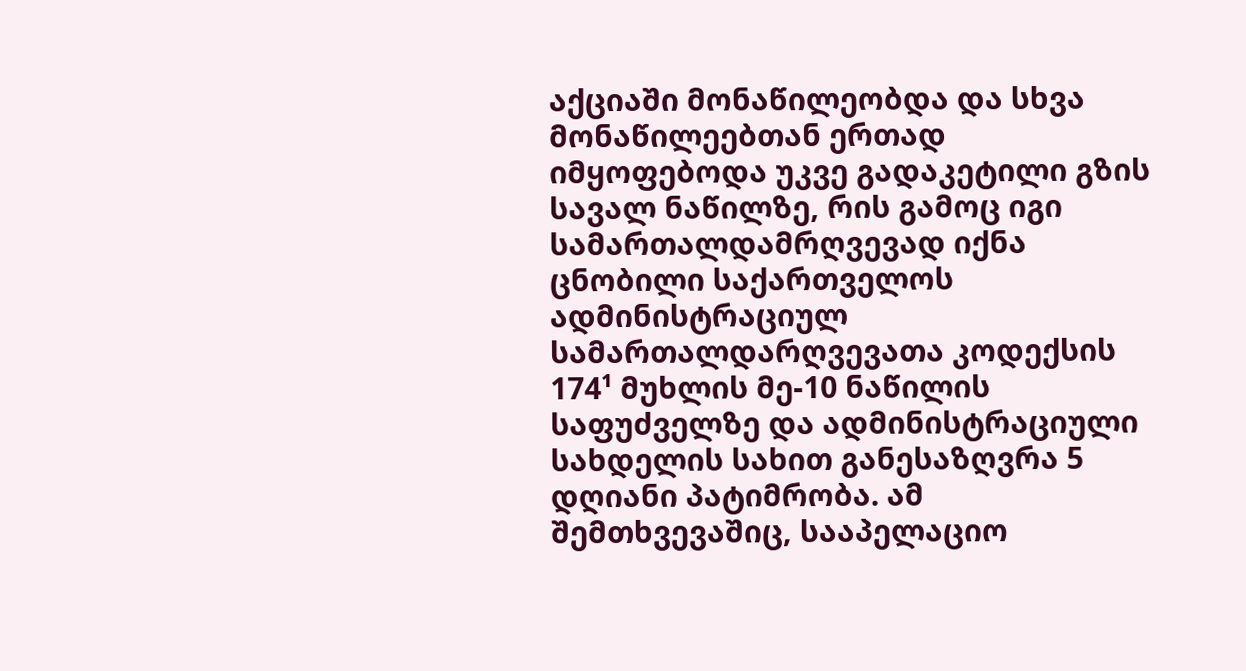აქციაში მონაწილეობდა და სხვა მონაწილეებთან ერთად იმყოფებოდა უკვე გადაკეტილი გზის სავალ ნაწილზე, რის გამოც იგი სამართალდამრღვევად იქნა ცნობილი საქართველოს ადმინისტრაციულ სამართალდარღვევათა კოდექსის 174¹ მუხლის მე-10 ნაწილის საფუძველზე და ადმინისტრაციული სახდელის სახით განესაზღვრა 5 დღიანი პატიმრობა. ამ შემთხვევაშიც, სააპელაციო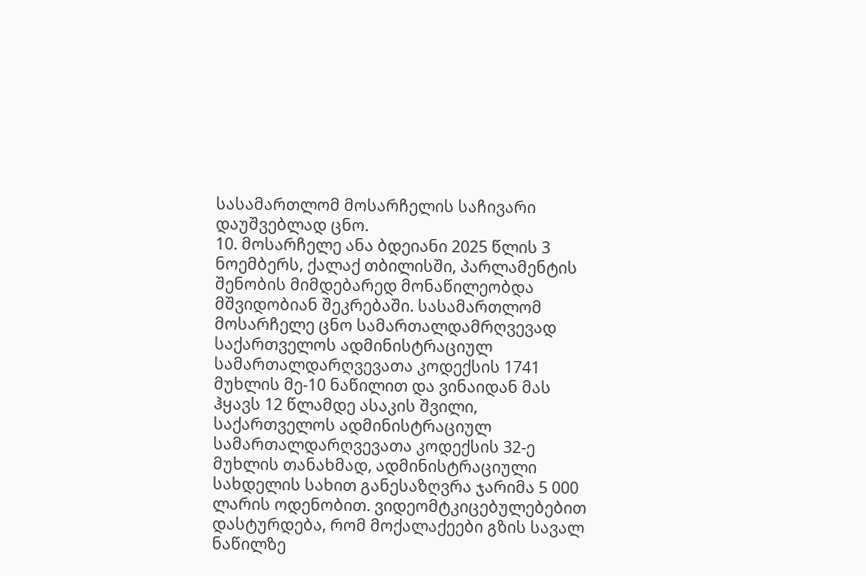სასამართლომ მოსარჩელის საჩივარი დაუშვებლად ცნო.
10. მოსარჩელე ანა ბდეიანი 2025 წლის 3 ნოემბერს, ქალაქ თბილისში, პარლამენტის შენობის მიმდებარედ მონაწილეობდა მშვიდობიან შეკრებაში. სასამართლომ მოსარჩელე ცნო სამართალდამრღვევად საქართველოს ადმინისტრაციულ სამართალდარღვევათა კოდექსის 1741 მუხლის მე-10 ნაწილით და ვინაიდან მას ჰყავს 12 წლამდე ასაკის შვილი, საქართველოს ადმინისტრაციულ სამართალდარღვევათა კოდექსის 32-ე მუხლის თანახმად, ადმინისტრაციული სახდელის სახით განესაზღვრა ჯარიმა 5 000 ლარის ოდენობით. ვიდეომტკიცებულებებით დასტურდება, რომ მოქალაქეები გზის სავალ ნაწილზე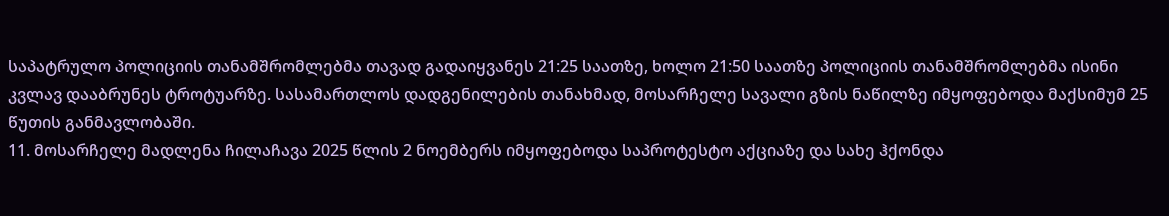საპატრულო პოლიციის თანამშრომლებმა თავად გადაიყვანეს 21:25 საათზე, ხოლო 21:50 საათზე პოლიციის თანამშრომლებმა ისინი კვლავ დააბრუნეს ტროტუარზე. სასამართლოს დადგენილების თანახმად, მოსარჩელე სავალი გზის ნაწილზე იმყოფებოდა მაქსიმუმ 25 წუთის განმავლობაში.
11. მოსარჩელე მადლენა ჩილაჩავა 2025 წლის 2 ნოემბერს იმყოფებოდა საპროტესტო აქციაზე და სახე ჰქონდა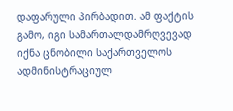დაფარული პირბადით. ამ ფაქტის გამო, იგი სამართალდამრღვევად იქნა ცნობილი საქართველოს ადმინისტრაციულ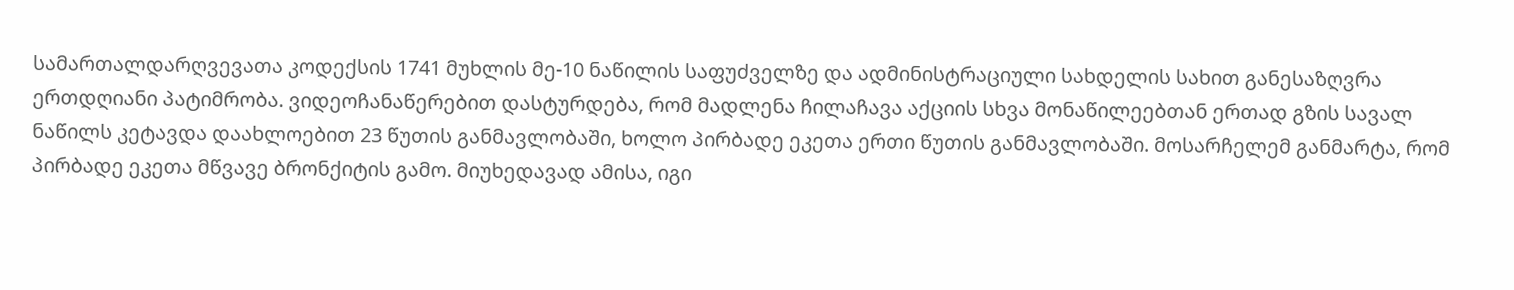სამართალდარღვევათა კოდექსის 1741 მუხლის მე-10 ნაწილის საფუძველზე და ადმინისტრაციული სახდელის სახით განესაზღვრა ერთდღიანი პატიმრობა. ვიდეოჩანაწერებით დასტურდება, რომ მადლენა ჩილაჩავა აქციის სხვა მონაწილეებთან ერთად გზის სავალ ნაწილს კეტავდა დაახლოებით 23 წუთის განმავლობაში, ხოლო პირბადე ეკეთა ერთი წუთის განმავლობაში. მოსარჩელემ განმარტა, რომ პირბადე ეკეთა მწვავე ბრონქიტის გამო. მიუხედავად ამისა, იგი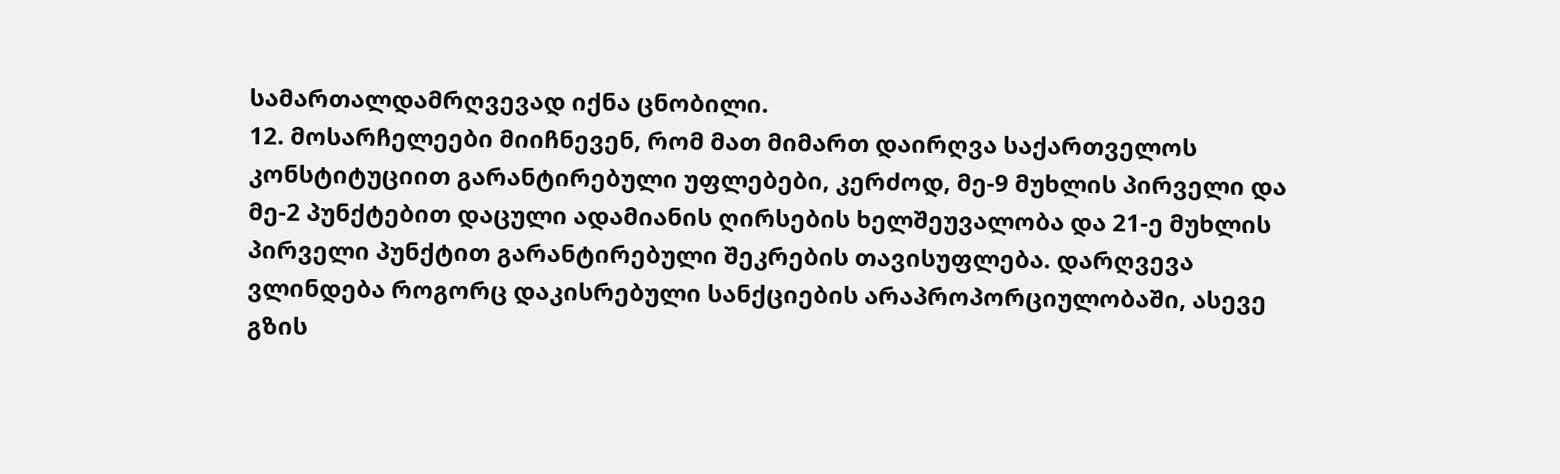სამართალდამრღვევად იქნა ცნობილი.
12. მოსარჩელეები მიიჩნევენ, რომ მათ მიმართ დაირღვა საქართველოს კონსტიტუციით გარანტირებული უფლებები, კერძოდ, მე-9 მუხლის პირველი და მე-2 პუნქტებით დაცული ადამიანის ღირსების ხელშეუვალობა და 21-ე მუხლის პირველი პუნქტით გარანტირებული შეკრების თავისუფლება. დარღვევა ვლინდება როგორც დაკისრებული სანქციების არაპროპორციულობაში, ასევე გზის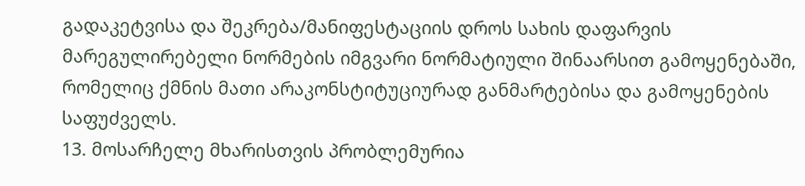გადაკეტვისა და შეკრება/მანიფესტაციის დროს სახის დაფარვის მარეგულირებელი ნორმების იმგვარი ნორმატიული შინაარსით გამოყენებაში, რომელიც ქმნის მათი არაკონსტიტუციურად განმარტებისა და გამოყენების საფუძველს.
13. მოსარჩელე მხარისთვის პრობლემურია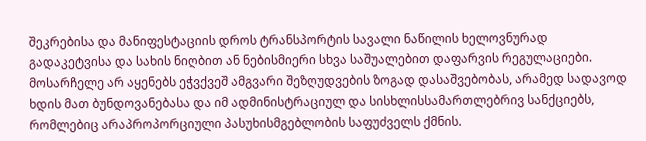შეკრებისა და მანიფესტაციის დროს ტრანსპორტის სავალი ნაწილის ხელოვნურად გადაკეტვისა და სახის ნიღბით ან ნებისმიერი სხვა საშუალებით დაფარვის რეგულაციები. მოსარჩელე არ აყენებს ეჭვქვეშ ამგვარი შეზღუდვების ზოგად დასაშვებობას, არამედ სადავოდ ხდის მათ ბუნდოვანებასა და იმ ადმინისტრაციულ და სისხლისსამართლებრივ სანქციებს, რომლებიც არაპროპორციული პასუხისმგებლობის საფუძველს ქმნის.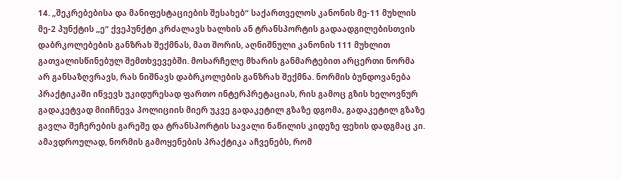14. „შეკრებებისა და მანიფესტაციების შესახებ“ საქართველოს კანონის მე-11 მუხლის მე-2 პუნქტის „ე“ ქვეპუნქტი კრძალავს ხალხის ან ტრანსპორტის გადაადგილებისთვის დაბრკოლებების განზრახ შექმნას, მათ შორის, აღნიშნული კანონის 111 მუხლით გათვალისწინებულ შემთხვევებში. მოსარჩელე მხარის განმარტებით არცერთი ნორმა არ განსაზღვრავს, რას ნიშნავს დაბრკოლების განზრახ შექმნა. ნორმის ბუნდოვანება პრაქტიკაში იწვევს უკიდურესად ფართო ინტერპრეტაციას, რის გამოც გზის ხელოვნურ გადაკეტვად მიიჩნევა პოლიციის მიერ უკვე გადაკეტილ გზაზე დგომა, გადაკეტილ გზაზე გავლა შეჩერების გარეშე და ტრანსპორტის სავალი ნაწილის კიდეზე ფეხის დადგმაც კი. ამავდროულად, ნორმის გამოყენების პრაქტიკა აჩვენებს, რომ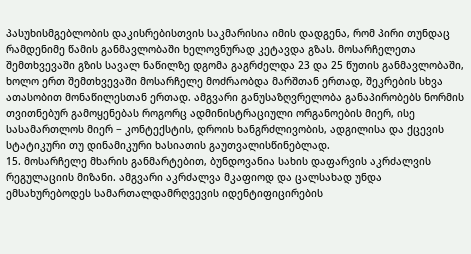პასუხისმგებლობის დაკისრებისთვის საკმარისია იმის დადგენა, რომ პირი თუნდაც რამდენიმე წამის განმავლობაში ხელოვნურად კეტავდა გზას. მოსარჩელეთა შემთხვევაში გზის სავალ ნაწილზე დგომა გაგრძელდა 23 და 25 წუთის განმავლობაში, ხოლო ერთ შემთხვევაში მოსარჩელე მოძრაობდა მარშთან ერთად, შეკრების სხვა ათასობით მონაწილესთან ერთად. ამგვარი განუსაზღვრელობა განაპირობებს ნორმის თვითნებურ გამოყენებას როგორც ადმინისტრაციული ორგანოების მიერ, ისე სასამართლოს მიერ − კონტექსტის, დროის ხანგრძლივობის, ადგილისა და ქცევის სტატიკური თუ დინამიკური ხასიათის გაუთვალისწინებლად.
15. მოსარჩელე მხარის განმარტებით, ბუნდოვანია სახის დაფარვის აკრძალვის რეგულაციის მიზანი. ამგვარი აკრძალვა მკაფიოდ და ცალსახად უნდა ემსახურებოდეს სამართალდამრღვევის იდენტიფიცირების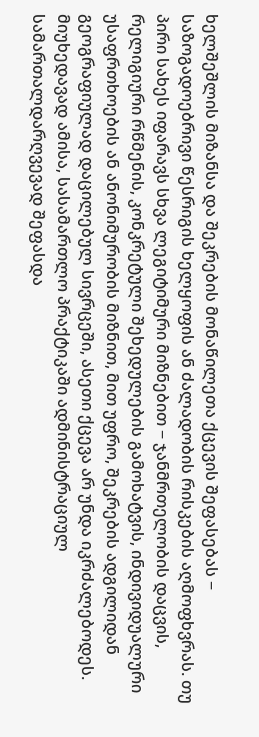ხელშეშლის მიზანსა და შეკრების მონაწილეთა ქცევის შეფასებას − საზოგადოებრივი წესრიგის ხელყოფის ან ძალადობის რისკების აღმოფხვრას. თუ პირი სახეს იფარავს სხვა ლეგიტიმური მიზნებით − ჯანმრთელობის დაცვის, რელიგიური რწმენის, კონკრეტული შეხედულების გამოხატვის, ინდივიდუალური უსაფრთხოების ან ანონიმურობის მიზნით, მით უფრო, შეკრების ადგილიდან გეოგრაფიულად დაცილებულ სივრცეში, ასეთი ქცევა არ უნდა იკრძალებოდეს. მიუხედავად ამისა, სასამართლო პრაქტიკაში ადმინისტრაციულ სამართალდარღვევად შეფასდა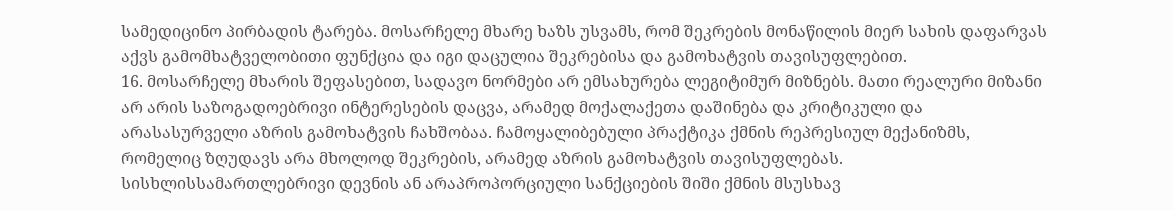სამედიცინო პირბადის ტარება. მოსარჩელე მხარე ხაზს უსვამს, რომ შეკრების მონაწილის მიერ სახის დაფარვას აქვს გამომხატველობითი ფუნქცია და იგი დაცულია შეკრებისა და გამოხატვის თავისუფლებით.
16. მოსარჩელე მხარის შეფასებით, სადავო ნორმები არ ემსახურება ლეგიტიმურ მიზნებს. მათი რეალური მიზანი არ არის საზოგადოებრივი ინტერესების დაცვა, არამედ მოქალაქეთა დაშინება და კრიტიკული და არასასურველი აზრის გამოხატვის ჩახშობაა. ჩამოყალიბებული პრაქტიკა ქმნის რეპრესიულ მექანიზმს, რომელიც ზღუდავს არა მხოლოდ შეკრების, არამედ აზრის გამოხატვის თავისუფლებას. სისხლისსამართლებრივი დევნის ან არაპროპორციული სანქციების შიში ქმნის მსუსხავ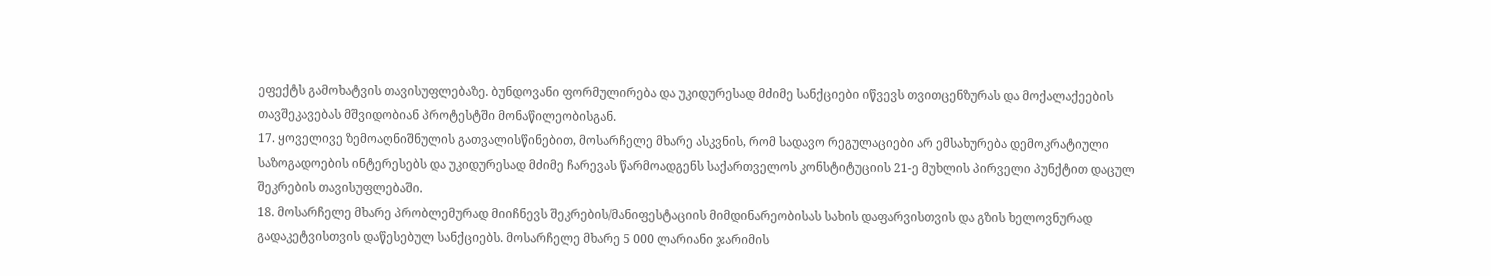ეფექტს გამოხატვის თავისუფლებაზე. ბუნდოვანი ფორმულირება და უკიდურესად მძიმე სანქციები იწვევს თვითცენზურას და მოქალაქეების თავშეკავებას მშვიდობიან პროტესტში მონაწილეობისგან.
17. ყოველივე ზემოაღნიშნულის გათვალისწინებით, მოსარჩელე მხარე ასკვნის, რომ სადავო რეგულაციები არ ემსახურება დემოკრატიული საზოგადოების ინტერესებს და უკიდურესად მძიმე ჩარევას წარმოადგენს საქართველოს კონსტიტუციის 21-ე მუხლის პირველი პუნქტით დაცულ შეკრების თავისუფლებაში.
18. მოსარჩელე მხარე პრობლემურად მიიჩნევს შეკრების/მანიფესტაციის მიმდინარეობისას სახის დაფარვისთვის და გზის ხელოვნურად გადაკეტვისთვის დაწესებულ სანქციებს. მოსარჩელე მხარე 5 000 ლარიანი ჯარიმის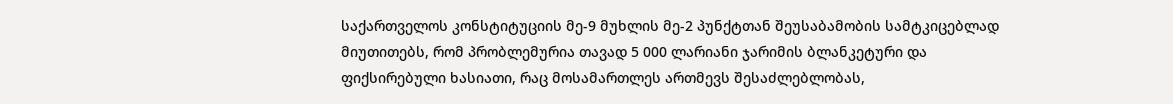საქართველოს კონსტიტუციის მე-9 მუხლის მე-2 პუნქტთან შეუსაბამობის სამტკიცებლად მიუთითებს, რომ პრობლემურია თავად 5 000 ლარიანი ჯარიმის ბლანკეტური და ფიქსირებული ხასიათი, რაც მოსამართლეს ართმევს შესაძლებლობას,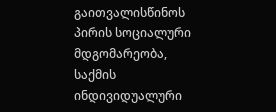გაითვალისწინოს პირის სოციალური მდგომარეობა, საქმის ინდივიდუალური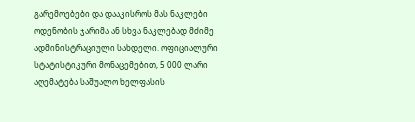გარემოებები და დააკისროს მას ნაკლები ოდენობის ჯარიმა ან სხვა ნაკლებად მძიმე ადმინისტრაციული სახდელი. ოფიციალური სტატისტიკური მონაცემებით, 5 000 ლარი აღემატება საშუალო ხელფასის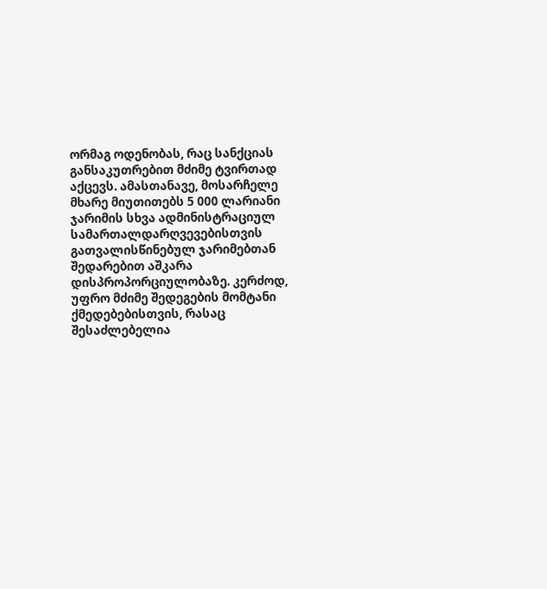ორმაგ ოდენობას, რაც სანქციას განსაკუთრებით მძიმე ტვირთად აქცევს. ამასთანავე, მოსარჩელე მხარე მიუთითებს 5 000 ლარიანი ჯარიმის სხვა ადმინისტრაციულ სამართალდარღვევებისთვის გათვალისწინებულ ჯარიმებთან შედარებით აშკარა დისპროპორციულობაზე. კერძოდ, უფრო მძიმე შედეგების მომტანი ქმედებებისთვის, რასაც შესაძლებელია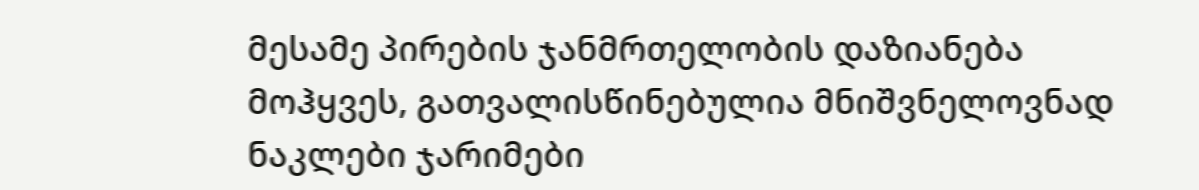მესამე პირების ჯანმრთელობის დაზიანება მოჰყვეს, გათვალისწინებულია მნიშვნელოვნად ნაკლები ჯარიმები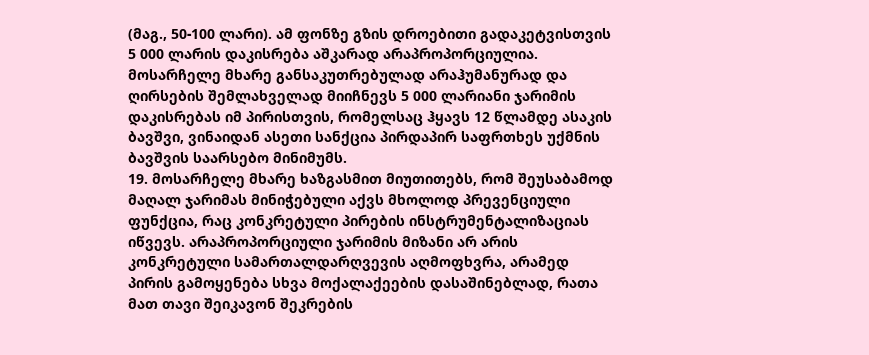(მაგ., 50-100 ლარი). ამ ფონზე გზის დროებითი გადაკეტვისთვის 5 000 ლარის დაკისრება აშკარად არაპროპორციულია. მოსარჩელე მხარე განსაკუთრებულად არაჰუმანურად და ღირსების შემლახველად მიიჩნევს 5 000 ლარიანი ჯარიმის დაკისრებას იმ პირისთვის, რომელსაც ჰყავს 12 წლამდე ასაკის ბავშვი, ვინაიდან ასეთი სანქცია პირდაპირ საფრთხეს უქმნის ბავშვის საარსებო მინიმუმს.
19. მოსარჩელე მხარე ხაზგასმით მიუთითებს, რომ შეუსაბამოდ მაღალ ჯარიმას მინიჭებული აქვს მხოლოდ პრევენციული ფუნქცია, რაც კონკრეტული პირების ინსტრუმენტალიზაციას იწვევს. არაპროპორციული ჯარიმის მიზანი არ არის კონკრეტული სამართალდარღვევის აღმოფხვრა, არამედ პირის გამოყენება სხვა მოქალაქეების დასაშინებლად, რათა მათ თავი შეიკავონ შეკრების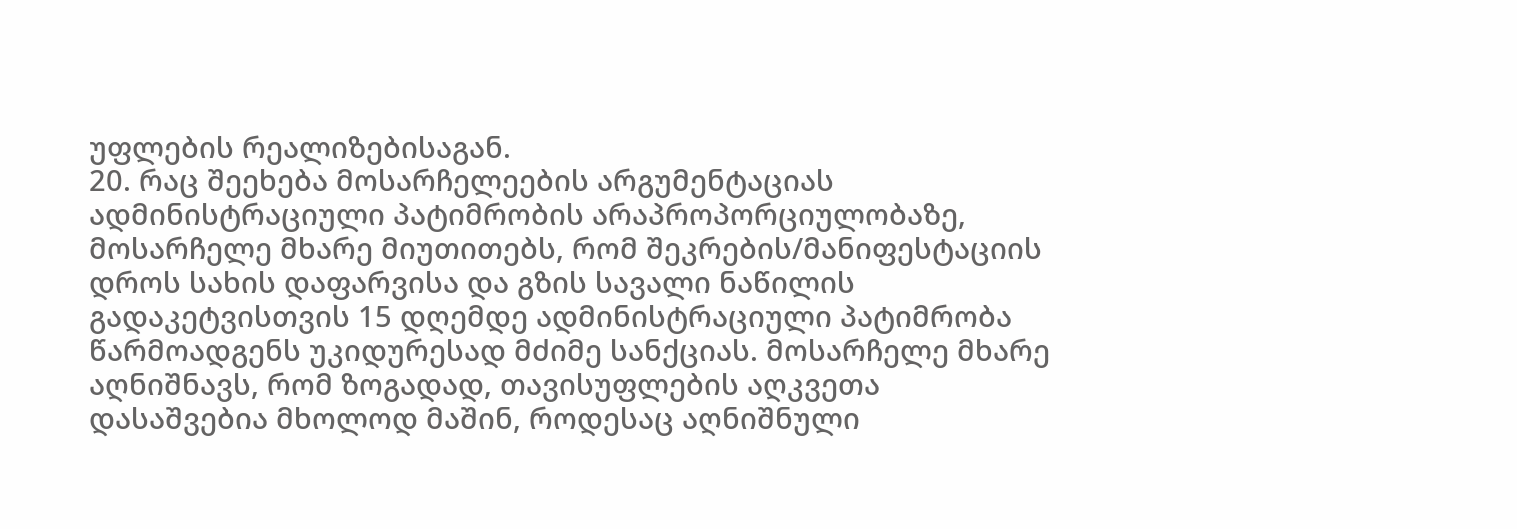უფლების რეალიზებისაგან.
20. რაც შეეხება მოსარჩელეების არგუმენტაციას ადმინისტრაციული პატიმრობის არაპროპორციულობაზე, მოსარჩელე მხარე მიუთითებს, რომ შეკრების/მანიფესტაციის დროს სახის დაფარვისა და გზის სავალი ნაწილის გადაკეტვისთვის 15 დღემდე ადმინისტრაციული პატიმრობა წარმოადგენს უკიდურესად მძიმე სანქციას. მოსარჩელე მხარე აღნიშნავს, რომ ზოგადად, თავისუფლების აღკვეთა დასაშვებია მხოლოდ მაშინ, როდესაც აღნიშნული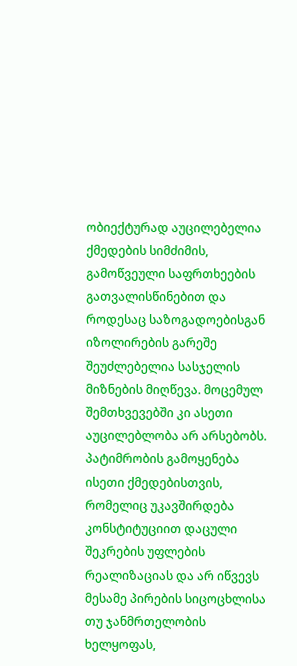ობიექტურად აუცილებელია ქმედების სიმძიმის, გამოწვეული საფრთხეების გათვალისწინებით და როდესაც საზოგადოებისგან იზოლირების გარეშე შეუძლებელია სასჯელის მიზნების მიღწევა. მოცემულ შემთხვევებში კი ასეთი აუცილებლობა არ არსებობს. პატიმრობის გამოყენება ისეთი ქმედებისთვის, რომელიც უკავშირდება კონსტიტუციით დაცული შეკრების უფლების რეალიზაციას და არ იწვევს მესამე პირების სიცოცხლისა თუ ჯანმრთელობის ხელყოფას,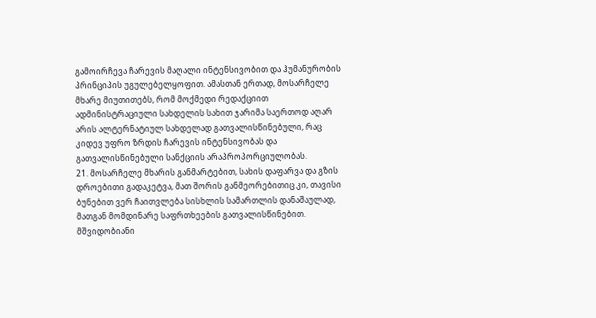გამოირჩევა ჩარევის მაღალი ინტენსივობით და ჰუმანურობის პრინციპის უგულებელყოფით. ამასთან ერთად, მოსარჩელე მხარე მიუთითებს, რომ მოქმედი რედაქციით ადმინისტრაციული სახდელის სახით ჯარიმა საერთოდ აღარ არის ალტერნატიულ სახდელად გათვალისწინებული, რაც კიდევ უფრო ზრდის ჩარევის ინტენსივობას და გათვალისწინებული სანქციის არაპროპორციულობას.
21. მოსარჩელე მხარის განმარტებით, სახის დაფარვა და გზის დროებითი გადაკეტვა, მათ შორის განმეორებითიც კი, თავისი ბუნებით ვერ ჩაითვლება სისხლის სამართლის დანაშაულად, მათგან მომდინარე საფრთხეების გათვალისწინებით. მშვიდობიანი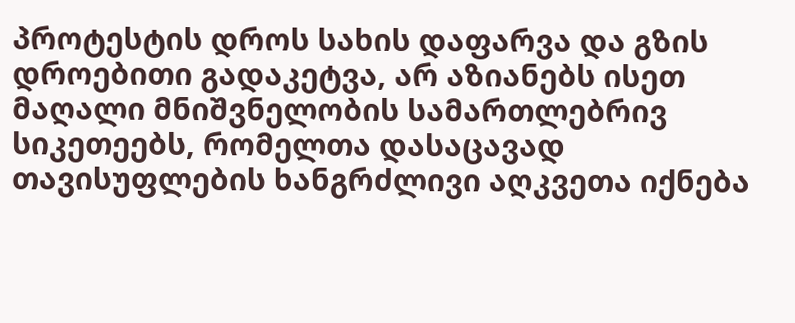პროტესტის დროს სახის დაფარვა და გზის დროებითი გადაკეტვა, არ აზიანებს ისეთ მაღალი მნიშვნელობის სამართლებრივ სიკეთეებს, რომელთა დასაცავად თავისუფლების ხანგრძლივი აღკვეთა იქნება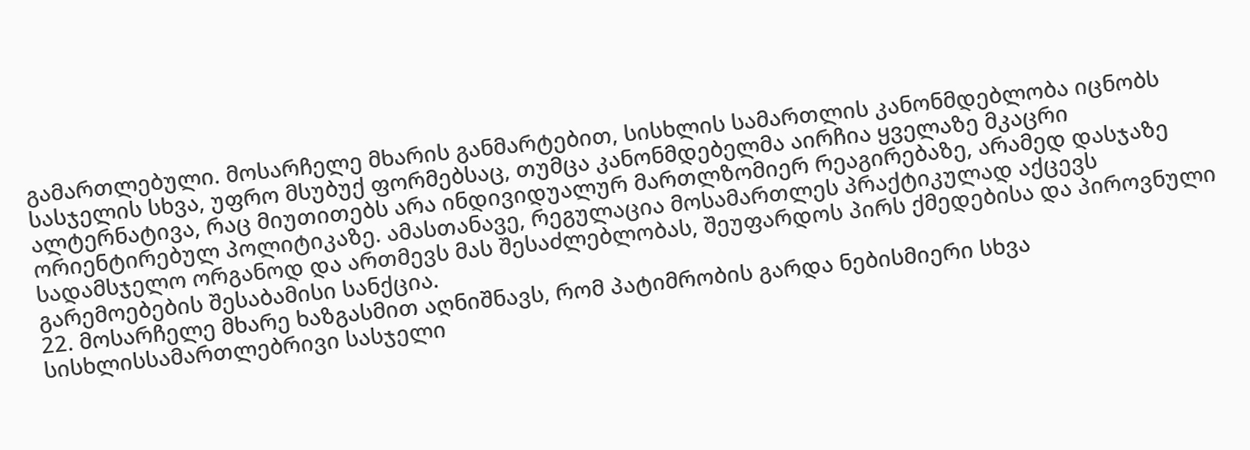გამართლებული. მოსარჩელე მხარის განმარტებით, სისხლის სამართლის კანონმდებლობა იცნობს სასჯელის სხვა, უფრო მსუბუქ ფორმებსაც, თუმცა კანონმდებელმა აირჩია ყველაზე მკაცრი ალტერნატივა, რაც მიუთითებს არა ინდივიდუალურ მართლზომიერ რეაგირებაზე, არამედ დასჯაზე ორიენტირებულ პოლიტიკაზე. ამასთანავე, რეგულაცია მოსამართლეს პრაქტიკულად აქცევს სადამსჯელო ორგანოდ და ართმევს მას შესაძლებლობას, შეუფარდოს პირს ქმედებისა და პიროვნული გარემოებების შესაბამისი სანქცია.
22. მოსარჩელე მხარე ხაზგასმით აღნიშნავს, რომ პატიმრობის გარდა ნებისმიერი სხვა სისხლისსამართლებრივი სასჯელი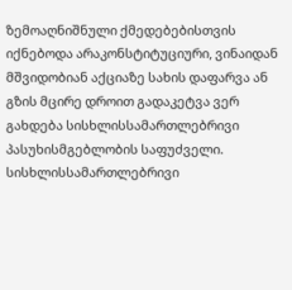ზემოაღნიშნული ქმედებებისთვის იქნებოდა არაკონსტიტუციური, ვინაიდან მშვიდობიან აქციაზე სახის დაფარვა ან გზის მცირე დროით გადაკეტვა ვერ გახდება სისხლისსამართლებრივი პასუხისმგებლობის საფუძველი. სისხლისსამართლებრივი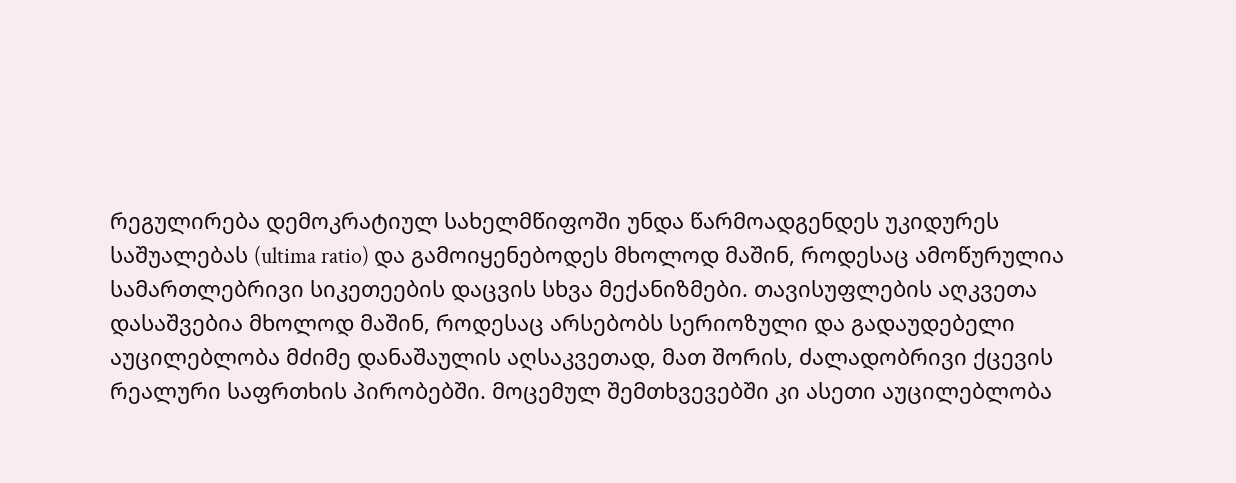რეგულირება დემოკრატიულ სახელმწიფოში უნდა წარმოადგენდეს უკიდურეს საშუალებას (ultima ratio) და გამოიყენებოდეს მხოლოდ მაშინ, როდესაც ამოწურულია სამართლებრივი სიკეთეების დაცვის სხვა მექანიზმები. თავისუფლების აღკვეთა დასაშვებია მხოლოდ მაშინ, როდესაც არსებობს სერიოზული და გადაუდებელი აუცილებლობა მძიმე დანაშაულის აღსაკვეთად, მათ შორის, ძალადობრივი ქცევის რეალური საფრთხის პირობებში. მოცემულ შემთხვევებში კი ასეთი აუცილებლობა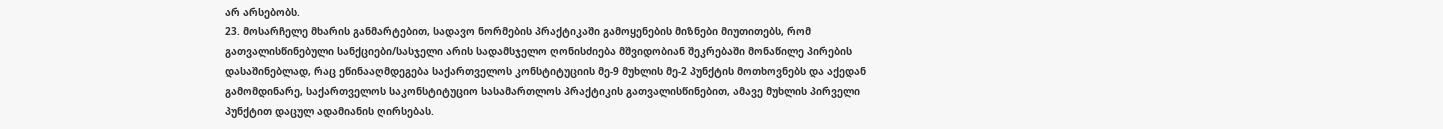არ არსებობს.
23. მოსარჩელე მხარის განმარტებით, სადავო ნორმების პრაქტიკაში გამოყენების მიზნები მიუთითებს, რომ გათვალისწინებული სანქციები/სასჯელი არის სადამსჯელო ღონისძიება მშვიდობიან შეკრებაში მონაწილე პირების დასაშინებლად, რაც ეწინააღმდეგება საქართველოს კონსტიტუციის მე-9 მუხლის მე-2 პუნქტის მოთხოვნებს და აქედან გამომდინარე, საქართველოს საკონსტიტუციო სასამართლოს პრაქტიკის გათვალისწინებით, ამავე მუხლის პირველი პუნქტით დაცულ ადამიანის ღირსებას.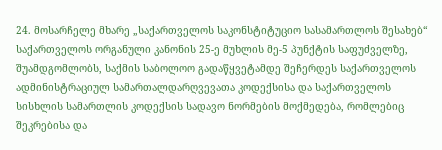24. მოსარჩელე მხარე „საქართველოს საკონსტიტუციო სასამართლოს შესახებ“ საქართველოს ორგანული კანონის 25-ე მუხლის მე-5 პუნქტის საფუძველზე, შუამდგომლობს, საქმის საბოლოო გადაწყვეტამდე შეჩერდეს საქართველოს ადმინისტრაციულ სამართალდარღვევათა კოდექსისა და საქართველოს სისხლის სამართლის კოდექსის სადავო ნორმების მოქმედება, რომლებიც შეკრებისა და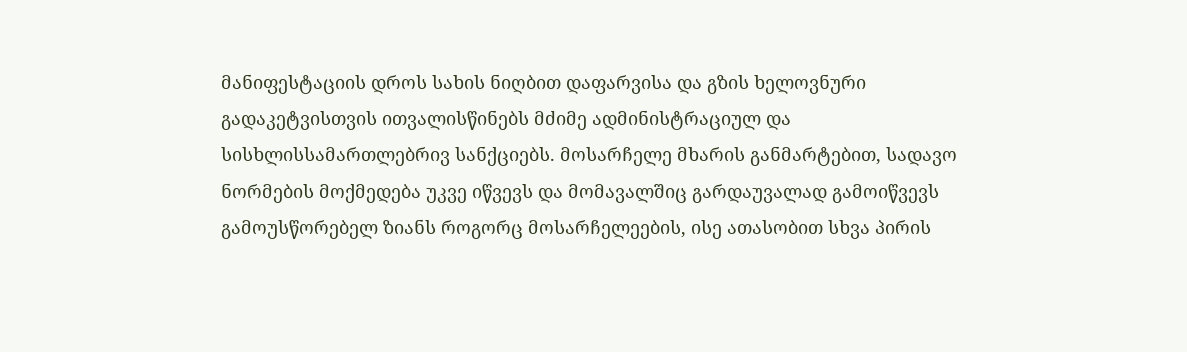მანიფესტაციის დროს სახის ნიღბით დაფარვისა და გზის ხელოვნური გადაკეტვისთვის ითვალისწინებს მძიმე ადმინისტრაციულ და სისხლისსამართლებრივ სანქციებს. მოსარჩელე მხარის განმარტებით, სადავო ნორმების მოქმედება უკვე იწვევს და მომავალშიც გარდაუვალად გამოიწვევს გამოუსწორებელ ზიანს როგორც მოსარჩელეების, ისე ათასობით სხვა პირის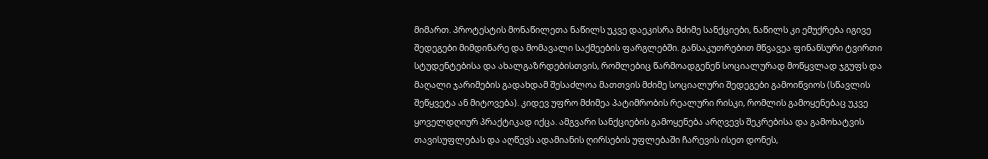მიმართ. პროტესტის მონაწილეთა ნაწილს უკვე დაეკისრა მძიმე სანქციები, ნაწილს კი ემუქრება იგივე შედეგები მიმდინარე და მომავალი საქმეების ფარგლებში. განსაკუთრებით მწვავეა ფინანსური ტვირთი სტუდენტებისა და ახალგაზრდებისთვის, რომლებიც წარმოადგენენ სოციალურად მოწყვლად ჯგუფს და მაღალი ჯარიმების გადახდამ შესაძლოა მათთვის მძიმე სოციალური შედეგები გამოიწვიოს (სწავლის შეწყვეტა ან მიტოვება). კიდევ უფრო მძიმეა პატიმრობის რეალური რისკი, რომლის გამოყენებაც უკვე ყოველდღიურ პრაქტიკად იქცა. ამგვარი სანქციების გამოყენება არღვევს შეკრებისა და გამოხატვის თავისუფლებას და აღწევს ადამიანის ღირსების უფლებაში ჩარევის ისეთ დონეს,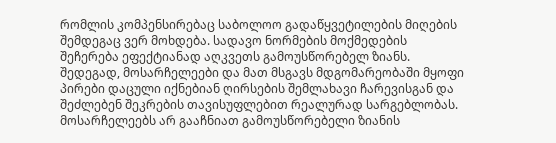რომლის კომპენსირებაც საბოლოო გადაწყვეტილების მიღების შემდეგაც ვერ მოხდება. სადავო ნორმების მოქმედების შეჩერება ეფექტიანად აღკვეთს გამოუსწორებელ ზიანს. შედეგად, მოსარჩელეები და მათ მსგავს მდგომარეობაში მყოფი პირები დაცული იქნებიან ღირსების შემლახავი ჩარევისგან და შეძლებენ შეკრების თავისუფლებით რეალურად სარგებლობას. მოსარჩელეებს არ გააჩნიათ გამოუსწორებელი ზიანის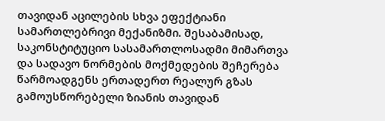თავიდან აცილების სხვა ეფექტიანი სამართლებრივი მექანიზმი. შესაბამისად, საკონსტიტუციო სასამართლოსადმი მიმართვა და სადავო ნორმების მოქმედების შეჩერება წარმოადგენს ერთადერთ რეალურ გზას გამოუსწორებელი ზიანის თავიდან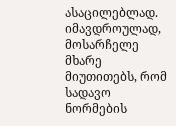ასაცილებლად. იმავდროულად, მოსარჩელე მხარე მიუთითებს, რომ სადავო ნორმების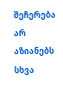შეჩერება არ აზიანებს სხვა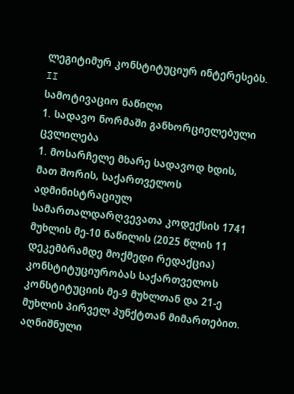ლეგიტიმურ კონსტიტუციურ ინტერესებს.
II
სამოტივაციო ნაწილი
1. სადავო ნორმაში განხორციელებული ცვლილება
1. მოსარჩელე მხარე სადავოდ ხდის, მათ შორის, საქართველოს ადმინისტრაციულ სამართალდარღვევათა კოდექსის 1741 მუხლის მე-10 ნაწილის (2025 წლის 11 დეკემბრამდე მოქმედი რედაქცია) კონსტიტუციურობას საქართველოს კონსტიტუციის მე-9 მუხლთან და 21-ე მუხლის პირველ პუნქტთან მიმართებით. აღნიშნული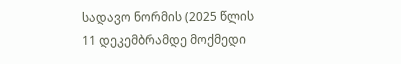სადავო ნორმის (2025 წლის 11 დეკემბრამდე მოქმედი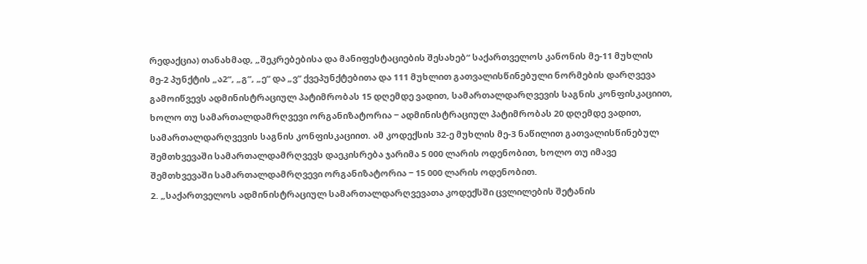რედაქცია) თანახმად, „შეკრებებისა და მანიფესტაციების შესახებ“ საქართველოს კანონის მე-11 მუხლის მე-2 პუნქტის „ა2“, „გ“, „ე“ და „ვ“ ქვეპუნქტებითა და 111 მუხლით გათვალისწინებული ნორმების დარღვევა გამოიწვევს ადმინისტრაციულ პატიმრობას 15 დღემდე ვადით, სამართალდარღვევის საგნის კონფისკაციით, ხოლო თუ სამართალდამრღვევი ორგანიზატორია − ადმინისტრაციულ პატიმრობას 20 დღემდე ვადით, სამართალდარღვევის საგნის კონფისკაციით. ამ კოდექსის 32-ე მუხლის მე-3 ნაწილით გათვალისწინებულ შემთხვევაში სამართალდამრღვევს დაეკისრება ჯარიმა 5 000 ლარის ოდენობით, ხოლო თუ იმავე შემთხვევაში სამართალდამრღვევი ორგანიზატორია − 15 000 ლარის ოდენობით.
2. „საქართველოს ადმინისტრაციულ სამართალდარღვევათა კოდექსში ცვლილების შეტანის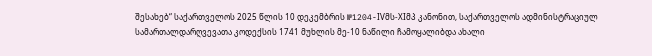შესახებ“ საქართველოს 2025 წლის 10 დეკემბრის №1204-IVმს-XIმპ კანონით, საქართველოს ადმინისტრაციულ სამართალდარღვევათა კოდექსის 1741 მუხლის მე-10 ნაწილი ჩამოყალიბდა ახალი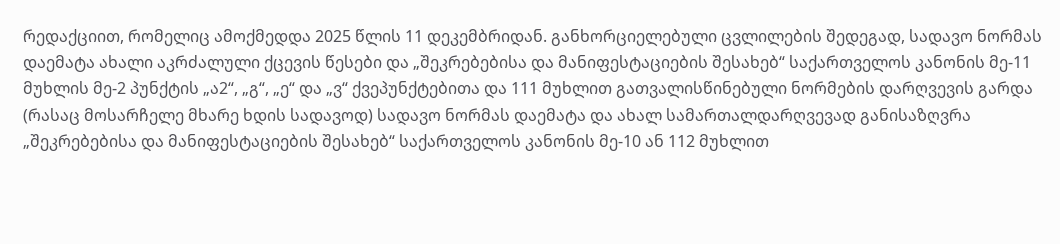რედაქციით, რომელიც ამოქმედდა 2025 წლის 11 დეკემბრიდან. განხორციელებული ცვლილების შედეგად, სადავო ნორმას დაემატა ახალი აკრძალული ქცევის წესები და „შეკრებებისა და მანიფესტაციების შესახებ“ საქართველოს კანონის მე-11 მუხლის მე-2 პუნქტის „ა2“, „გ“, „ე“ და „ვ“ ქვეპუნქტებითა და 111 მუხლით გათვალისწინებული ნორმების დარღვევის გარდა (რასაც მოსარჩელე მხარე ხდის სადავოდ) სადავო ნორმას დაემატა და ახალ სამართალდარღვევად განისაზღვრა „შეკრებებისა და მანიფესტაციების შესახებ“ საქართველოს კანონის მე-10 ან 112 მუხლით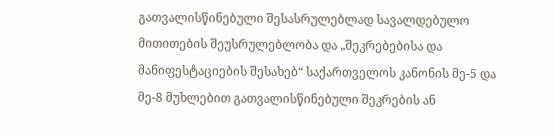გათვალისწინებული შესასრულებლად სავალდებულო მითითების შეუსრულებლობა და „შეკრებებისა და მანიფესტაციების შესახებ“ საქართველოს კანონის მე-5 და მე-8 მუხლებით გათვალისწინებული შეკრების ან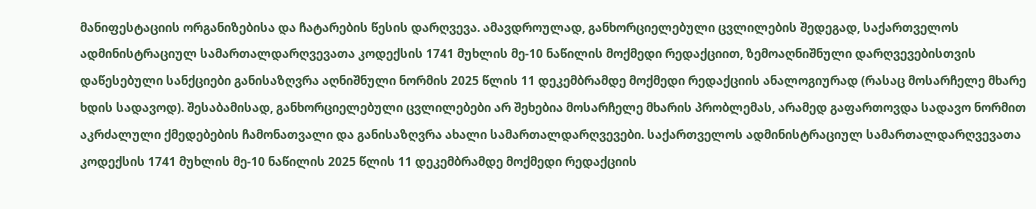მანიფესტაციის ორგანიზებისა და ჩატარების წესის დარღვევა. ამავდროულად, განხორციელებული ცვლილების შედეგად, საქართველოს ადმინისტრაციულ სამართალდარღვევათა კოდექსის 1741 მუხლის მე-10 ნაწილის მოქმედი რედაქციით, ზემოაღნიშნული დარღვევებისთვის დაწესებული სანქციები განისაზღვრა აღნიშნული ნორმის 2025 წლის 11 დეკემბრამდე მოქმედი რედაქციის ანალოგიურად (რასაც მოსარჩელე მხარე ხდის სადავოდ). შესაბამისად, განხორციელებული ცვლილებები არ შეხებია მოსარჩელე მხარის პრობლემას, არამედ გაფართოვდა სადავო ნორმით აკრძალული ქმედებების ჩამონათვალი და განისაზღვრა ახალი სამართალდარღვევები. საქართველოს ადმინისტრაციულ სამართალდარღვევათა კოდექსის 1741 მუხლის მე-10 ნაწილის 2025 წლის 11 დეკემბრამდე მოქმედი რედაქციის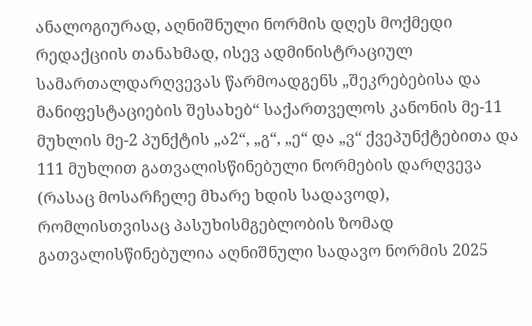ანალოგიურად, აღნიშნული ნორმის დღეს მოქმედი რედაქციის თანახმად, ისევ ადმინისტრაციულ სამართალდარღვევას წარმოადგენს „შეკრებებისა და მანიფესტაციების შესახებ“ საქართველოს კანონის მე-11 მუხლის მე-2 პუნქტის „ა2“, „გ“, „ე“ და „ვ“ ქვეპუნქტებითა და 111 მუხლით გათვალისწინებული ნორმების დარღვევა (რასაც მოსარჩელე მხარე ხდის სადავოდ), რომლისთვისაც პასუხისმგებლობის ზომად გათვალისწინებულია აღნიშნული სადავო ნორმის 2025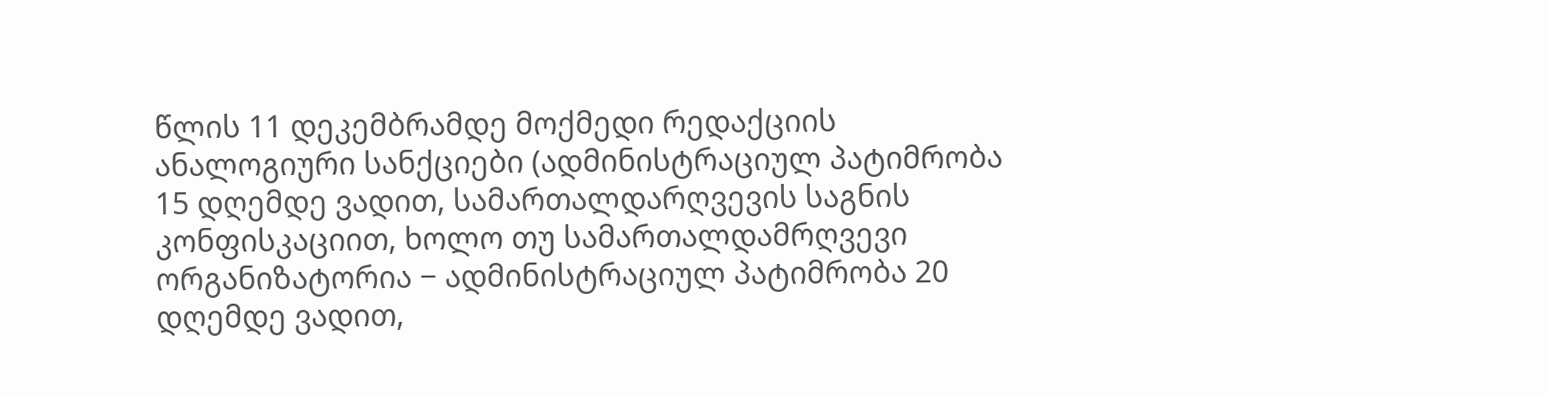წლის 11 დეკემბრამდე მოქმედი რედაქციის ანალოგიური სანქციები (ადმინისტრაციულ პატიმრობა 15 დღემდე ვადით, სამართალდარღვევის საგნის კონფისკაციით, ხოლო თუ სამართალდამრღვევი ორგანიზატორია − ადმინისტრაციულ პატიმრობა 20 დღემდე ვადით,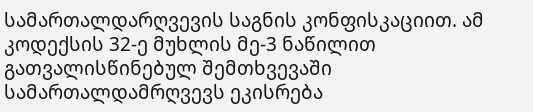სამართალდარღვევის საგნის კონფისკაციით. ამ კოდექსის 32-ე მუხლის მე-3 ნაწილით გათვალისწინებულ შემთხვევაში სამართალდამრღვევს ეკისრება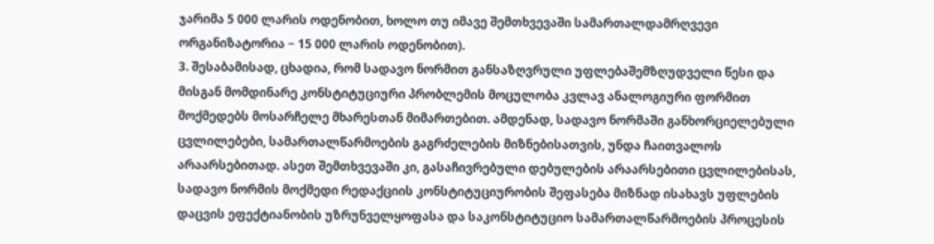ჯარიმა 5 000 ლარის ოდენობით, ხოლო თუ იმავე შემთხვევაში სამართალდამრღვევი ორგანიზატორია − 15 000 ლარის ოდენობით).
3. შესაბამისად, ცხადია, რომ სადავო ნორმით განსაზღვრული უფლებაშემზღუდველი წესი და მისგან მომდინარე კონსტიტუციური პრობლემის მოცულობა კვლავ ანალოგიური ფორმით მოქმედებს მოსარჩელე მხარესთან მიმართებით. ამდენად, სადავო ნორმაში განხორციელებული ცვლილებები, სამართალწარმოების გაგრძელების მიზნებისათვის, უნდა ჩაითვალოს არაარსებითად. ასეთ შემთხვევაში კი, გასაჩივრებული დებულების არაარსებითი ცვლილებისას, სადავო ნორმის მოქმედი რედაქციის კონსტიტუციურობის შეფასება მიზნად ისახავს უფლების დაცვის ეფექტიანობის უზრუნველყოფასა და საკონსტიტუციო სამართალწარმოების პროცესის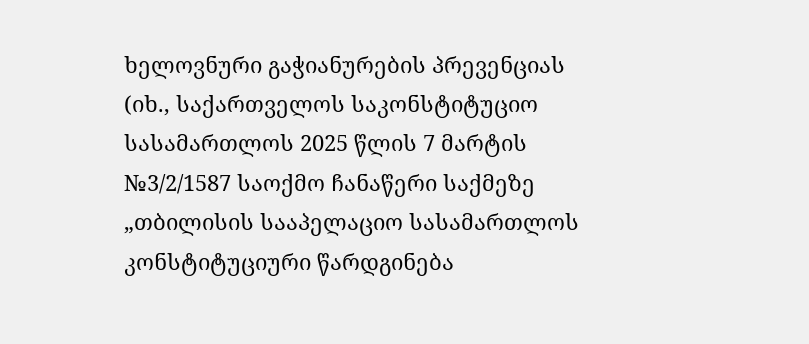ხელოვნური გაჭიანურების პრევენციას (იხ., საქართველოს საკონსტიტუციო სასამართლოს 2025 წლის 7 მარტის №3/2/1587 საოქმო ჩანაწერი საქმეზე „თბილისის სააპელაციო სასამართლოს კონსტიტუციური წარდგინება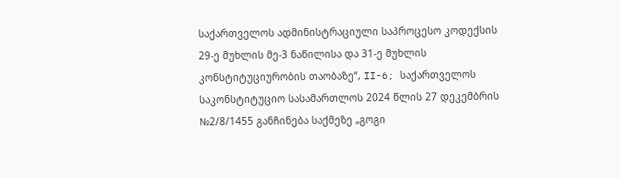საქართველოს ადმინისტრაციული საპროცესო კოდექსის 29-ე მუხლის მე-3 ნაწილისა და 31-ე მუხლის კონსტიტუციურობის თაობაზე“, II-6; საქართველოს საკონსტიტუციო სასამართლოს 2024 წლის 27 დეკემბრის №2/8/1455 განჩინება საქმეზე „გოგი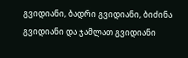გვიდიანი, ბადრი გვიდიანი, ბიძინა გვიდიანი და ჯამლათ გვიდიანი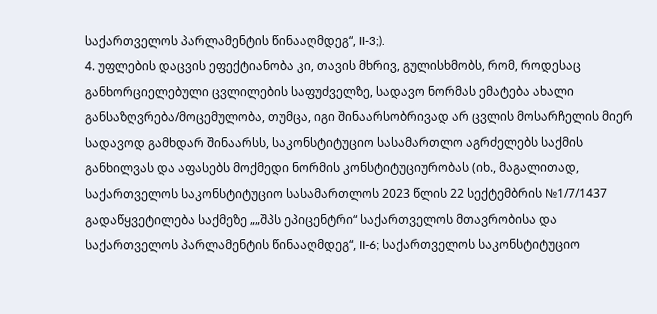საქართველოს პარლამენტის წინააღმდეგ“, II-3;).
4. უფლების დაცვის ეფექტიანობა კი, თავის მხრივ, გულისხმობს, რომ, როდესაც განხორციელებული ცვლილების საფუძველზე, სადავო ნორმას ემატება ახალი განსაზღვრება/მოცემულობა, თუმცა, იგი შინაარსობრივად არ ცვლის მოსარჩელის მიერ სადავოდ გამხდარ შინაარსს, საკონსტიტუციო სასამართლო აგრძელებს საქმის განხილვას და აფასებს მოქმედი ნორმის კონსტიტუციურობას (იხ., მაგალითად, საქართველოს საკონსტიტუციო სასამართლოს 2023 წლის 22 სექტემბრის №1/7/1437 გადაწყვეტილება საქმეზე „„შპს ეპიცენტრი“ საქართველოს მთავრობისა და საქართველოს პარლამენტის წინააღმდეგ“, II-6; საქართველოს საკონსტიტუციო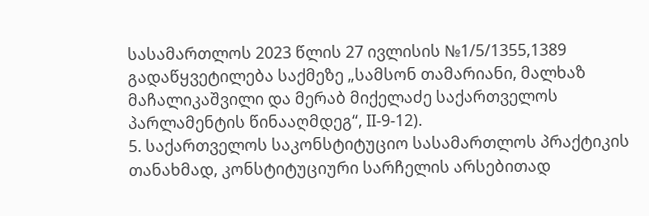სასამართლოს 2023 წლის 27 ივლისის №1/5/1355,1389 გადაწყვეტილება საქმეზე „სამსონ თამარიანი, მალხაზ მაჩალიკაშვილი და მერაბ მიქელაძე საქართველოს პარლამენტის წინააღმდეგ“, II-9-12).
5. საქართველოს საკონსტიტუციო სასამართლოს პრაქტიკის თანახმად, კონსტიტუციური სარჩელის არსებითად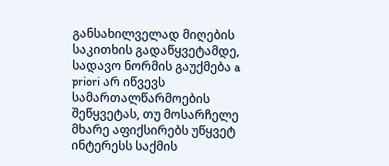განსახილველად მიღების საკითხის გადაწყვეტამდე, სადავო ნორმის გაუქმება a priori არ იწვევს სამართალწარმოების შეწყვეტას, თუ მოსარჩელე მხარე აფიქსირებს უწყვეტ ინტერესს საქმის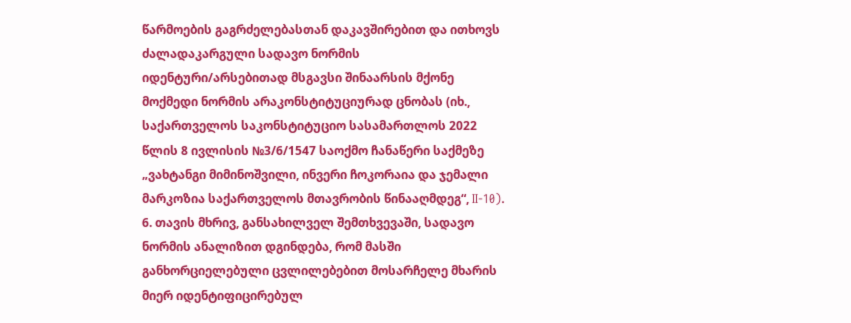წარმოების გაგრძელებასთან დაკავშირებით და ითხოვს ძალადაკარგული სადავო ნორმის იდენტური/არსებითად მსგავსი შინაარსის მქონე მოქმედი ნორმის არაკონსტიტუციურად ცნობას (იხ., საქართველოს საკონსტიტუციო სასამართლოს 2022 წლის 8 ივლისის №3/6/1547 საოქმო ჩანაწერი საქმეზე „ვახტანგი მიმინოშვილი, ინვერი ჩოკორაია და ჯემალი მარკოზია საქართველოს მთავრობის წინააღმდეგ“, II-10).
6. თავის მხრივ, განსახილველ შემთხვევაში, სადავო ნორმის ანალიზით დგინდება, რომ მასში განხორციელებული ცვლილებებით მოსარჩელე მხარის მიერ იდენტიფიცირებულ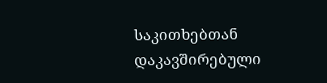საკითხებთან დაკავშირებული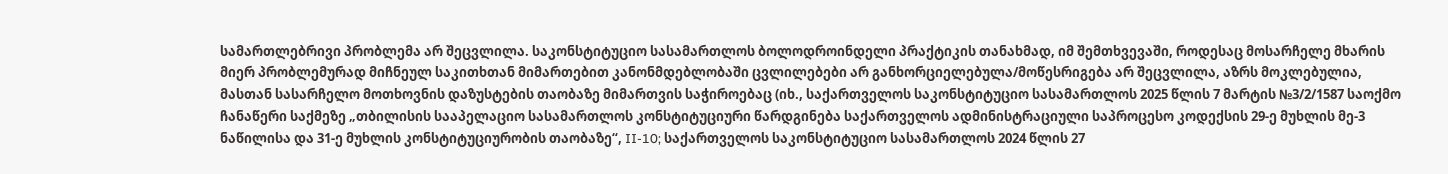სამართლებრივი პრობლემა არ შეცვლილა. საკონსტიტუციო სასამართლოს ბოლოდროინდელი პრაქტიკის თანახმად, იმ შემთხვევაში, როდესაც მოსარჩელე მხარის მიერ პრობლემურად მიჩნეულ საკითხთან მიმართებით კანონმდებლობაში ცვლილებები არ განხორციელებულა/მოწესრიგება არ შეცვლილა, აზრს მოკლებულია, მასთან სასარჩელო მოთხოვნის დაზუსტების თაობაზე მიმართვის საჭიროებაც (იხ., საქართველოს საკონსტიტუციო სასამართლოს 2025 წლის 7 მარტის №3/2/1587 საოქმო ჩანაწერი საქმეზე „თბილისის სააპელაციო სასამართლოს კონსტიტუციური წარდგინება საქართველოს ადმინისტრაციული საპროცესო კოდექსის 29-ე მუხლის მე-3 ნაწილისა და 31-ე მუხლის კონსტიტუციურობის თაობაზე“, II-10; საქართველოს საკონსტიტუციო სასამართლოს 2024 წლის 27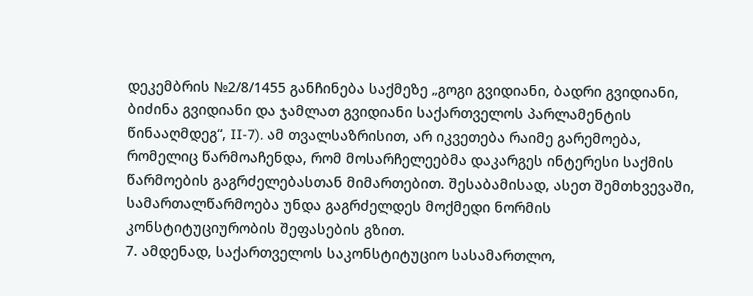დეკემბრის №2/8/1455 განჩინება საქმეზე „გოგი გვიდიანი, ბადრი გვიდიანი, ბიძინა გვიდიანი და ჯამლათ გვიდიანი საქართველოს პარლამენტის წინააღმდეგ“, II-7). ამ თვალსაზრისით, არ იკვეთება რაიმე გარემოება, რომელიც წარმოაჩენდა, რომ მოსარჩელეებმა დაკარგეს ინტერესი საქმის წარმოების გაგრძელებასთან მიმართებით. შესაბამისად, ასეთ შემთხვევაში, სამართალწარმოება უნდა გაგრძელდეს მოქმედი ნორმის კონსტიტუციურობის შეფასების გზით.
7. ამდენად, საქართველოს საკონსტიტუციო სასამართლო,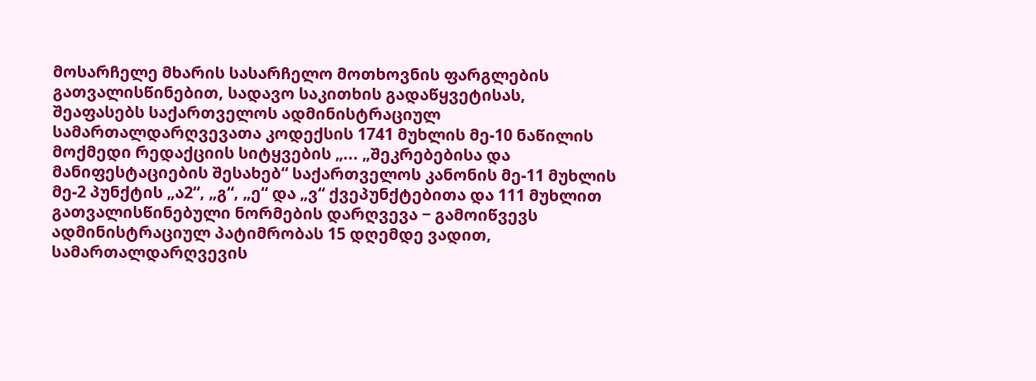მოსარჩელე მხარის სასარჩელო მოთხოვნის ფარგლების გათვალისწინებით, სადავო საკითხის გადაწყვეტისას, შეაფასებს საქართველოს ადმინისტრაციულ სამართალდარღვევათა კოდექსის 1741 მუხლის მე-10 ნაწილის მოქმედი რედაქციის სიტყვების „... „შეკრებებისა და მანიფესტაციების შესახებ“ საქართველოს კანონის მე-11 მუხლის მე-2 პუნქტის „ა2“, „გ“, „ე“ და „ვ“ ქვეპუნქტებითა და 111 მუხლით გათვალისწინებული ნორმების დარღვევა − გამოიწვევს ადმინისტრაციულ პატიმრობას 15 დღემდე ვადით, სამართალდარღვევის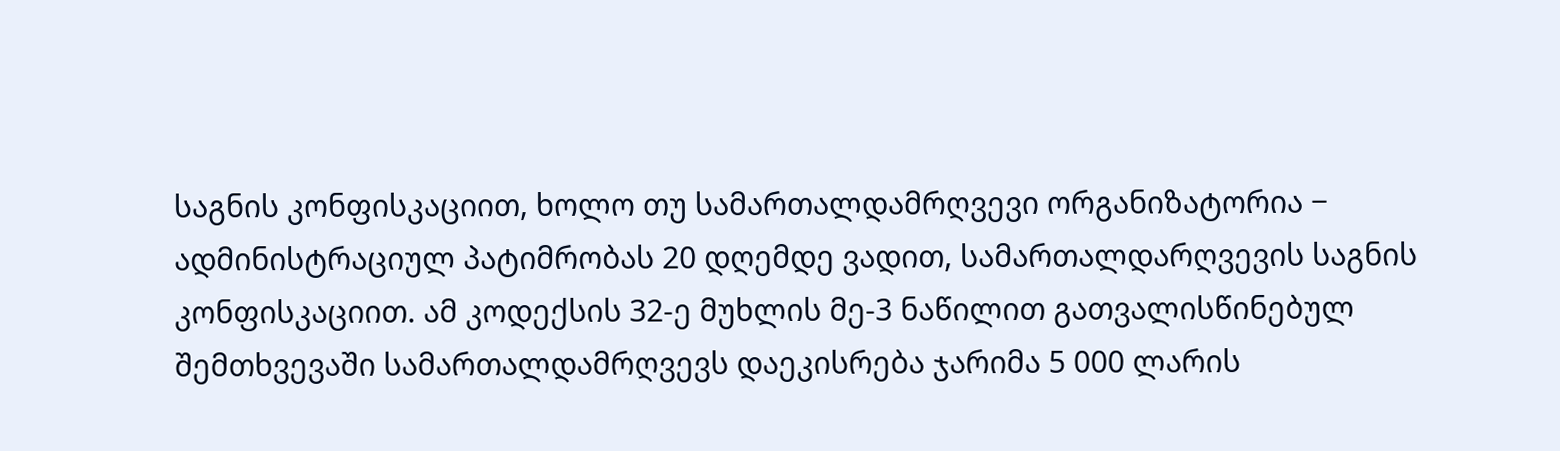საგნის კონფისკაციით, ხოლო თუ სამართალდამრღვევი ორგანიზატორია − ადმინისტრაციულ პატიმრობას 20 დღემდე ვადით, სამართალდარღვევის საგნის კონფისკაციით. ამ კოდექსის 32-ე მუხლის მე-3 ნაწილით გათვალისწინებულ შემთხვევაში სამართალდამრღვევს დაეკისრება ჯარიმა 5 000 ლარის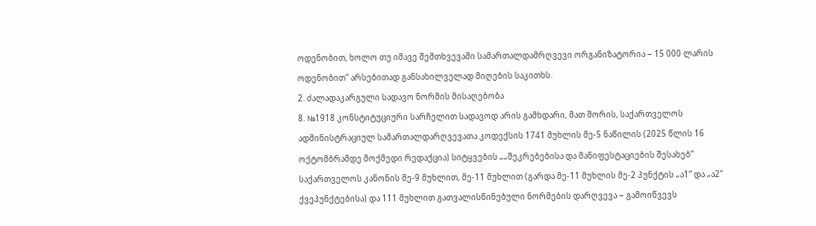ოდენობით, ხოლო თუ იმავე შემთხვევაში სამართალდამრღვევი ორგანიზატორია − 15 000 ლარის ოდენობით“ არსებითად განსახილველად მიღების საკითხს.
2. ძალადაკარგული სადავო ნორმის მისაღებობა
8. №1918 კონსტიტუციური სარჩელით სადავოდ არის გამხდარი, მათ შორის, საქართველოს ადმინისტრაციულ სამართალდარღვევათა კოდექსის 1741 მუხლის მე-5 ნაწილის (2025 წლის 16 ოქტომბრამდე მოქმედი რედაქცია) სიტყვების „„შეკრებებისა და მანიფესტაციების შესახებ“ საქართველოს კანონის მე-9 მუხლით, მე-11 მუხლით (გარდა მე-11 მუხლის მე-2 პუნქტის „ა1“ და „ა2“ ქვეპუნქტებისა) და 111 მუხლით გათვალისწინებული ნორმების დარღვევა − გამოიწვევს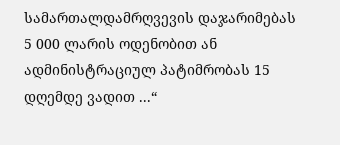სამართალდამრღვევის დაჯარიმებას 5 000 ლარის ოდენობით ან ადმინისტრაციულ პატიმრობას 15 დღემდე ვადით ...“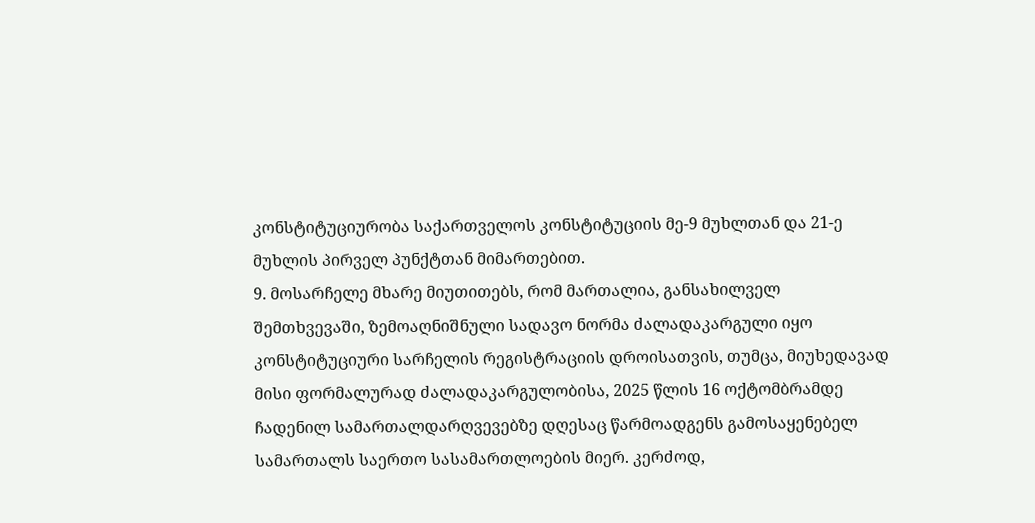კონსტიტუციურობა საქართველოს კონსტიტუციის მე-9 მუხლთან და 21-ე მუხლის პირველ პუნქტთან მიმართებით.
9. მოსარჩელე მხარე მიუთითებს, რომ მართალია, განსახილველ შემთხვევაში, ზემოაღნიშნული სადავო ნორმა ძალადაკარგული იყო კონსტიტუციური სარჩელის რეგისტრაციის დროისათვის, თუმცა, მიუხედავად მისი ფორმალურად ძალადაკარგულობისა, 2025 წლის 16 ოქტომბრამდე ჩადენილ სამართალდარღვევებზე დღესაც წარმოადგენს გამოსაყენებელ სამართალს საერთო სასამართლოების მიერ. კერძოდ,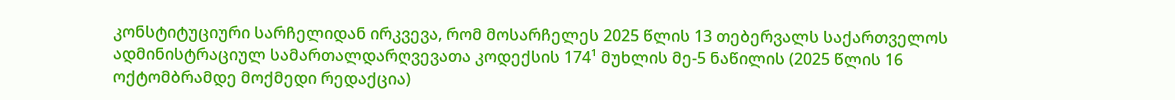კონსტიტუციური სარჩელიდან ირკვევა, რომ მოსარჩელეს 2025 წლის 13 თებერვალს საქართველოს ადმინისტრაციულ სამართალდარღვევათა კოდექსის 174¹ მუხლის მე-5 ნაწილის (2025 წლის 16 ოქტომბრამდე მოქმედი რედაქცია)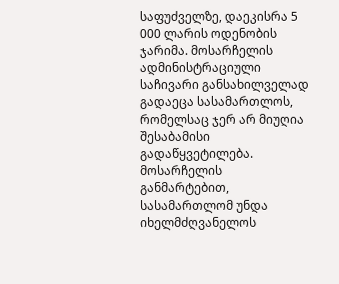საფუძველზე, დაეკისრა 5 000 ლარის ოდენობის ჯარიმა. მოსარჩელის ადმინისტრაციული საჩივარი განსახილველად გადაეცა სასამართლოს, რომელსაც ჯერ არ მიუღია შესაბამისი გადაწყვეტილება. მოსარჩელის განმარტებით, სასამართლომ უნდა იხელმძღვანელოს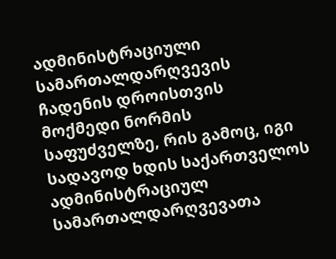ადმინისტრაციული სამართალდარღვევის ჩადენის დროისთვის მოქმედი ნორმის საფუძველზე, რის გამოც, იგი სადავოდ ხდის საქართველოს ადმინისტრაციულ სამართალდარღვევათა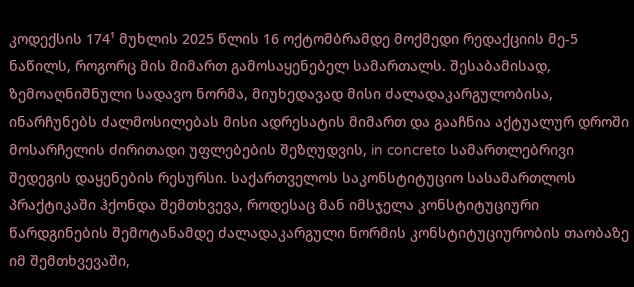კოდექსის 174¹ მუხლის 2025 წლის 16 ოქტომბრამდე მოქმედი რედაქციის მე-5 ნაწილს, როგორც მის მიმართ გამოსაყენებელ სამართალს. შესაბამისად, ზემოაღნიშნული სადავო ნორმა, მიუხედავად მისი ძალადაკარგულობისა, ინარჩუნებს ძალმოსილებას მისი ადრესატის მიმართ და გააჩნია აქტუალურ დროში მოსარჩელის ძირითადი უფლებების შეზღუდვის, in concreto სამართლებრივი შედეგის დაყენების რესურსი. საქართველოს საკონსტიტუციო სასამართლოს პრაქტიკაში ჰქონდა შემთხვევა, როდესაც მან იმსჯელა კონსტიტუციური წარდგინების შემოტანამდე ძალადაკარგული ნორმის კონსტიტუციურობის თაობაზე იმ შემთხვევაში,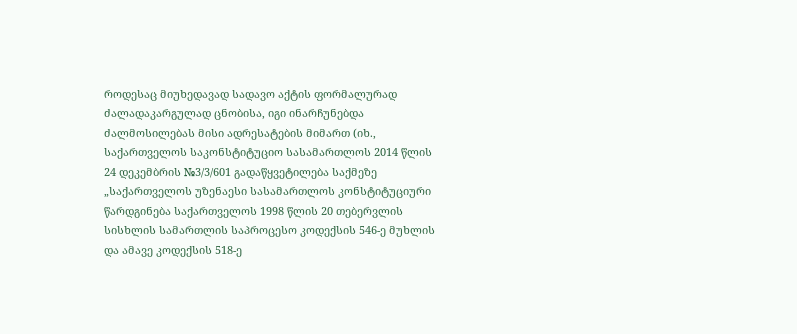როდესაც მიუხედავად სადავო აქტის ფორმალურად ძალადაკარგულად ცნობისა, იგი ინარჩუნებდა ძალმოსილებას მისი ადრესატების მიმართ (იხ., საქართველოს საკონსტიტუციო სასამართლოს 2014 წლის 24 დეკემბრის №3/3/601 გადაწყვეტილება საქმეზე „საქართველოს უზენაესი სასამართლოს კონსტიტუციური წარდგინება საქართველოს 1998 წლის 20 თებერვლის სისხლის სამართლის საპროცესო კოდექსის 546-ე მუხლის და ამავე კოდექსის 518-ე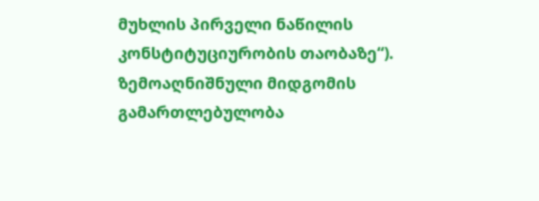მუხლის პირველი ნაწილის კონსტიტუციურობის თაობაზე“). ზემოაღნიშნული მიდგომის გამართლებულობა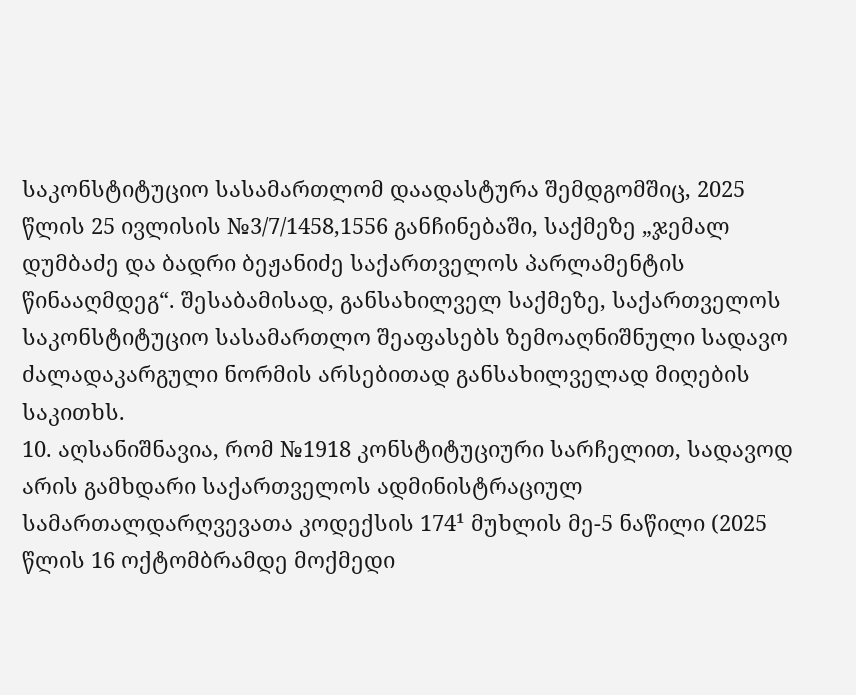საკონსტიტუციო სასამართლომ დაადასტურა შემდგომშიც, 2025 წლის 25 ივლისის №3/7/1458,1556 განჩინებაში, საქმეზე „ჯემალ დუმბაძე და ბადრი ბეჟანიძე საქართველოს პარლამენტის წინააღმდეგ“. შესაბამისად, განსახილველ საქმეზე, საქართველოს საკონსტიტუციო სასამართლო შეაფასებს ზემოაღნიშნული სადავო ძალადაკარგული ნორმის არსებითად განსახილველად მიღების საკითხს.
10. აღსანიშნავია, რომ №1918 კონსტიტუციური სარჩელით, სადავოდ არის გამხდარი საქართველოს ადმინისტრაციულ სამართალდარღვევათა კოდექსის 174¹ მუხლის მე-5 ნაწილი (2025 წლის 16 ოქტომბრამდე მოქმედი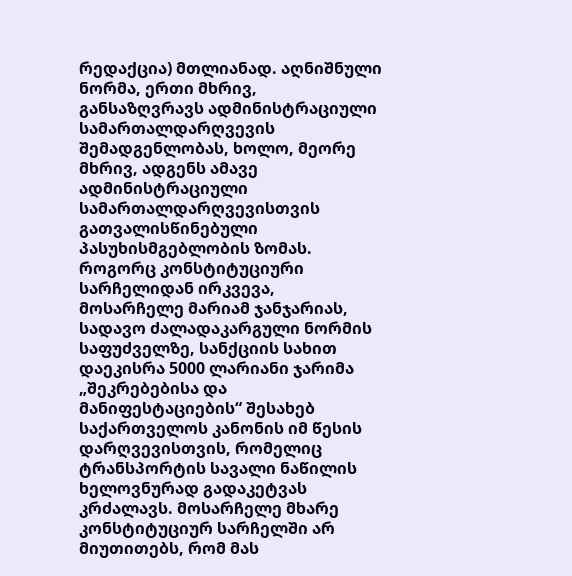რედაქცია) მთლიანად. აღნიშნული ნორმა, ერთი მხრივ, განსაზღვრავს ადმინისტრაციული სამართალდარღვევის შემადგენლობას, ხოლო, მეორე მხრივ, ადგენს ამავე ადმინისტრაციული სამართალდარღვევისთვის გათვალისწინებული პასუხისმგებლობის ზომას. როგორც კონსტიტუციური სარჩელიდან ირკვევა, მოსარჩელე მარიამ ჯანჯარიას, სადავო ძალადაკარგული ნორმის საფუძველზე, სანქციის სახით დაეკისრა 5000 ლარიანი ჯარიმა „შეკრებებისა და მანიფესტაციების“ შესახებ საქართველოს კანონის იმ წესის დარღვევისთვის, რომელიც ტრანსპორტის სავალი ნაწილის ხელოვნურად გადაკეტვას კრძალავს. მოსარჩელე მხარე კონსტიტუციურ სარჩელში არ მიუთითებს, რომ მას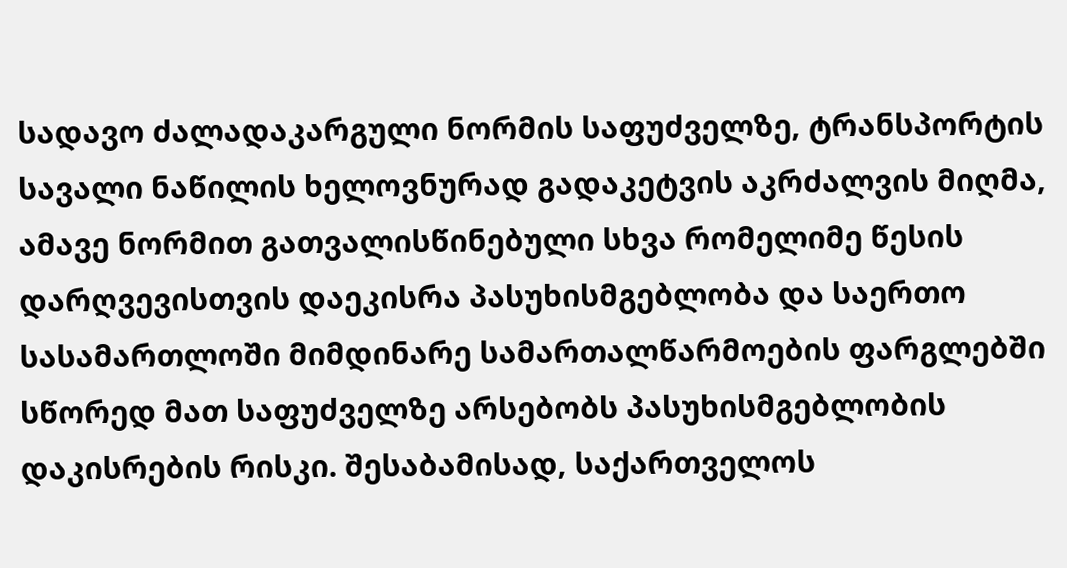სადავო ძალადაკარგული ნორმის საფუძველზე, ტრანსპორტის სავალი ნაწილის ხელოვნურად გადაკეტვის აკრძალვის მიღმა, ამავე ნორმით გათვალისწინებული სხვა რომელიმე წესის დარღვევისთვის დაეკისრა პასუხისმგებლობა და საერთო სასამართლოში მიმდინარე სამართალწარმოების ფარგლებში სწორედ მათ საფუძველზე არსებობს პასუხისმგებლობის დაკისრების რისკი. შესაბამისად, საქართველოს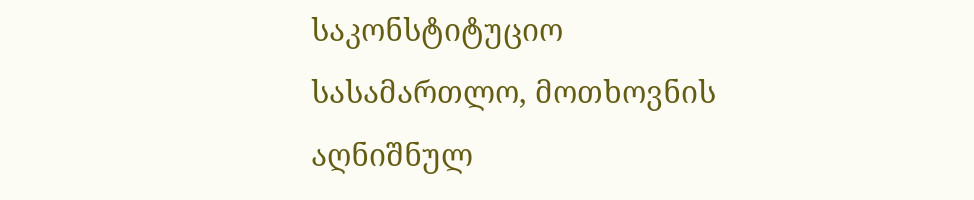საკონსტიტუციო სასამართლო, მოთხოვნის აღნიშნულ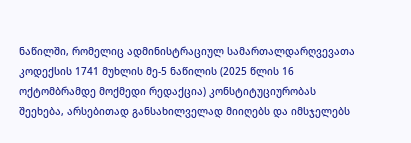ნაწილში, რომელიც ადმინისტრაციულ სამართალდარღვევათა კოდექსის 1741 მუხლის მე-5 ნაწილის (2025 წლის 16 ოქტომბრამდე მოქმედი რედაქცია) კონსტიტუციურობას შეეხება, არსებითად განსახილველად მიიღებს და იმსჯელებს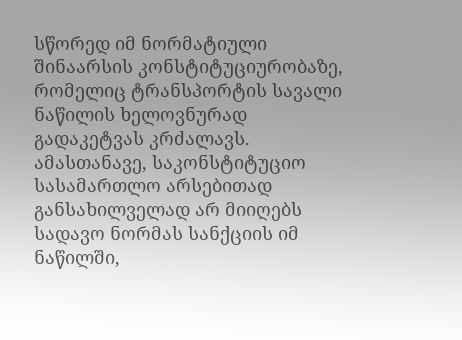სწორედ იმ ნორმატიული შინაარსის კონსტიტუციურობაზე, რომელიც ტრანსპორტის სავალი ნაწილის ხელოვნურად გადაკეტვას კრძალავს. ამასთანავე, საკონსტიტუციო სასამართლო არსებითად განსახილველად არ მიიღებს სადავო ნორმას სანქციის იმ ნაწილში,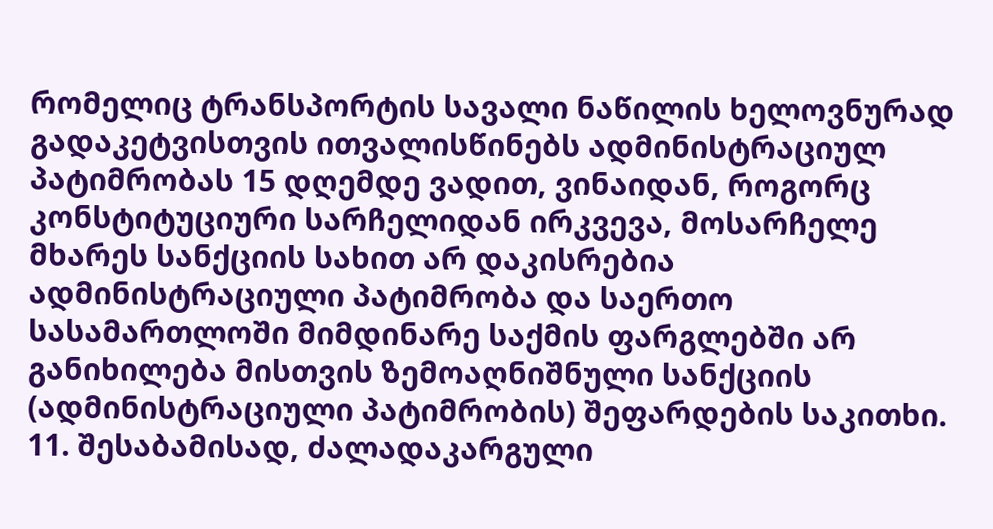რომელიც ტრანსპორტის სავალი ნაწილის ხელოვნურად გადაკეტვისთვის ითვალისწინებს ადმინისტრაციულ პატიმრობას 15 დღემდე ვადით, ვინაიდან, როგორც კონსტიტუციური სარჩელიდან ირკვევა, მოსარჩელე მხარეს სანქციის სახით არ დაკისრებია ადმინისტრაციული პატიმრობა და საერთო სასამართლოში მიმდინარე საქმის ფარგლებში არ განიხილება მისთვის ზემოაღნიშნული სანქციის (ადმინისტრაციული პატიმრობის) შეფარდების საკითხი.
11. შესაბამისად, ძალადაკარგული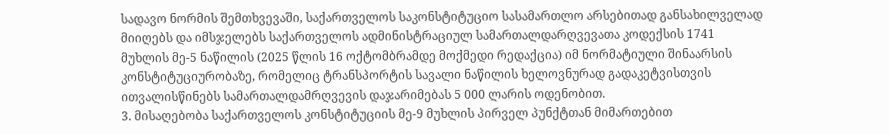სადავო ნორმის შემთხვევაში, საქართველოს საკონსტიტუციო სასამართლო არსებითად განსახილველად მიიღებს და იმსჯელებს საქართველოს ადმინისტრაციულ სამართალდარღვევათა კოდექსის 1741 მუხლის მე-5 ნაწილის (2025 წლის 16 ოქტომბრამდე მოქმედი რედაქცია) იმ ნორმატიული შინაარსის კონსტიტუციურობაზე, რომელიც ტრანსპორტის სავალი ნაწილის ხელოვნურად გადაკეტვისთვის ითვალისწინებს სამართალდამრღვევის დაჯარიმებას 5 000 ლარის ოდენობით.
3. მისაღებობა საქართველოს კონსტიტუციის მე-9 მუხლის პირველ პუნქტთან მიმართებით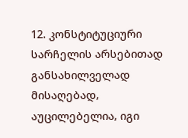12. კონსტიტუციური სარჩელის არსებითად განსახილველად მისაღებად, აუცილებელია, იგი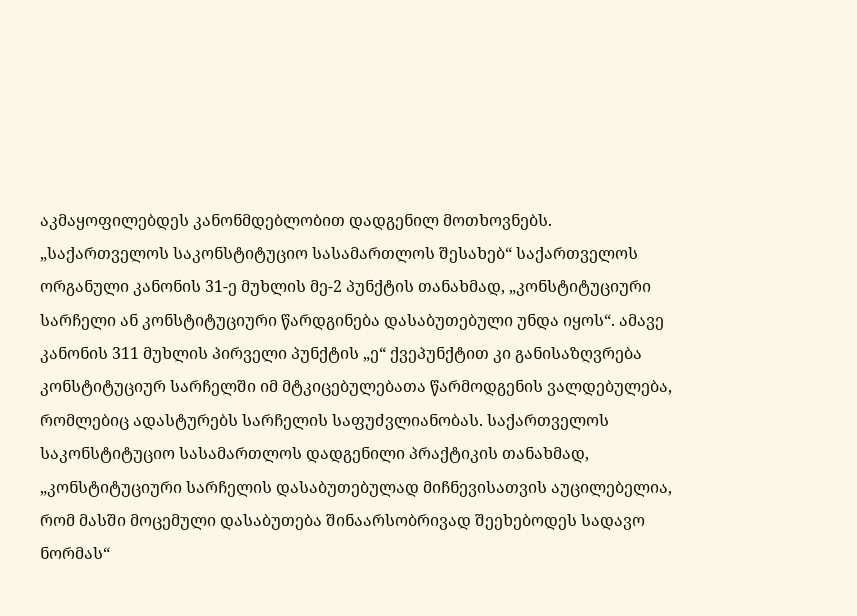აკმაყოფილებდეს კანონმდებლობით დადგენილ მოთხოვნებს. „საქართველოს საკონსტიტუციო სასამართლოს შესახებ“ საქართველოს ორგანული კანონის 31-ე მუხლის მე-2 პუნქტის თანახმად, „კონსტიტუციური სარჩელი ან კონსტიტუციური წარდგინება დასაბუთებული უნდა იყოს“. ამავე კანონის 311 მუხლის პირველი პუნქტის „ე“ ქვეპუნქტით კი განისაზღვრება კონსტიტუციურ სარჩელში იმ მტკიცებულებათა წარმოდგენის ვალდებულება, რომლებიც ადასტურებს სარჩელის საფუძვლიანობას. საქართველოს საკონსტიტუციო სასამართლოს დადგენილი პრაქტიკის თანახმად, „კონსტიტუციური სარჩელის დასაბუთებულად მიჩნევისათვის აუცილებელია, რომ მასში მოცემული დასაბუთება შინაარსობრივად შეეხებოდეს სადავო ნორმას“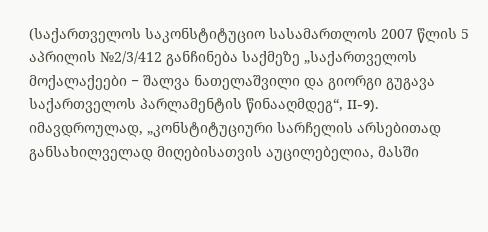(საქართველოს საკონსტიტუციო სასამართლოს 2007 წლის 5 აპრილის №2/3/412 განჩინება საქმეზე „საქართველოს მოქალაქეები − შალვა ნათელაშვილი და გიორგი გუგავა საქართველოს პარლამენტის წინააღმდეგ“, II-9). იმავდროულად, „კონსტიტუციური სარჩელის არსებითად განსახილველად მიღებისათვის აუცილებელია, მასში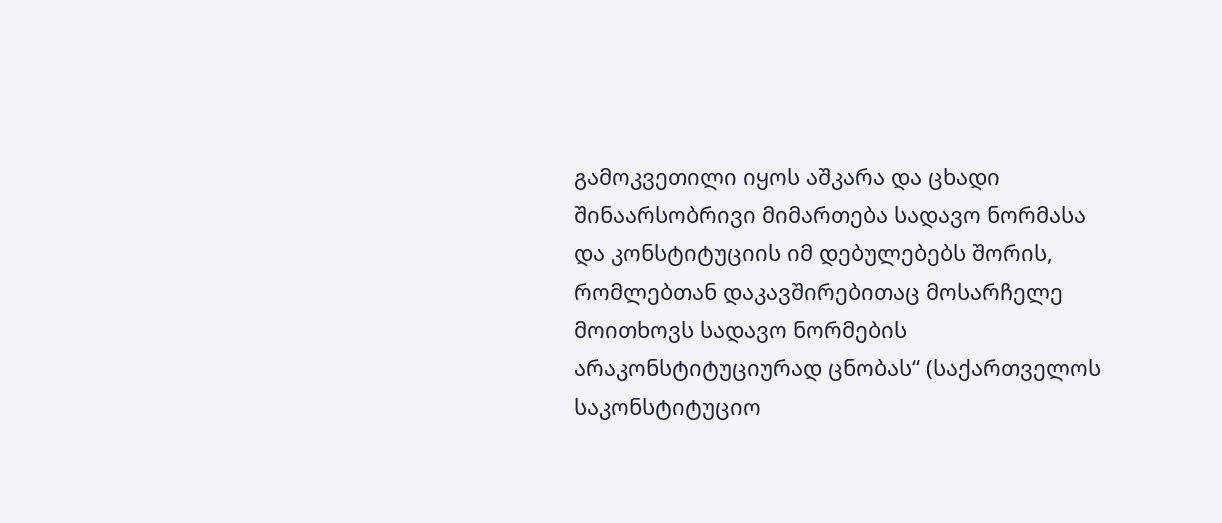გამოკვეთილი იყოს აშკარა და ცხადი შინაარსობრივი მიმართება სადავო ნორმასა და კონსტიტუციის იმ დებულებებს შორის, რომლებთან დაკავშირებითაც მოსარჩელე მოითხოვს სადავო ნორმების არაკონსტიტუციურად ცნობას“ (საქართველოს საკონსტიტუციო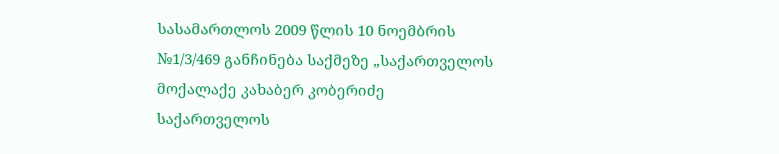სასამართლოს 2009 წლის 10 ნოემბრის №1/3/469 განჩინება საქმეზე „საქართველოს მოქალაქე კახაბერ კობერიძე საქართველოს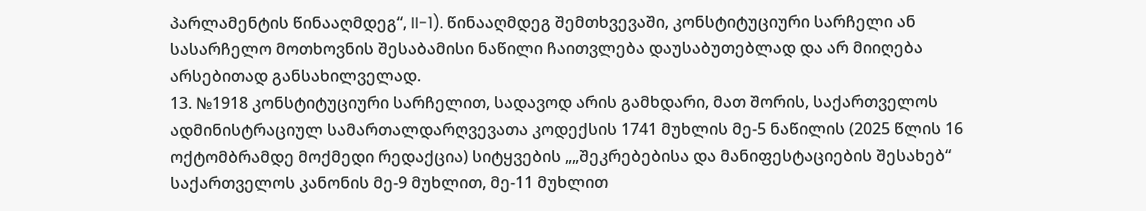პარლამენტის წინააღმდეგ“, II-1). წინააღმდეგ შემთხვევაში, კონსტიტუციური სარჩელი ან სასარჩელო მოთხოვნის შესაბამისი ნაწილი ჩაითვლება დაუსაბუთებლად და არ მიიღება არსებითად განსახილველად.
13. №1918 კონსტიტუციური სარჩელით, სადავოდ არის გამხდარი, მათ შორის, საქართველოს ადმინისტრაციულ სამართალდარღვევათა კოდექსის 1741 მუხლის მე-5 ნაწილის (2025 წლის 16 ოქტომბრამდე მოქმედი რედაქცია) სიტყვების „„შეკრებებისა და მანიფესტაციების შესახებ“ საქართველოს კანონის მე-9 მუხლით, მე-11 მუხლით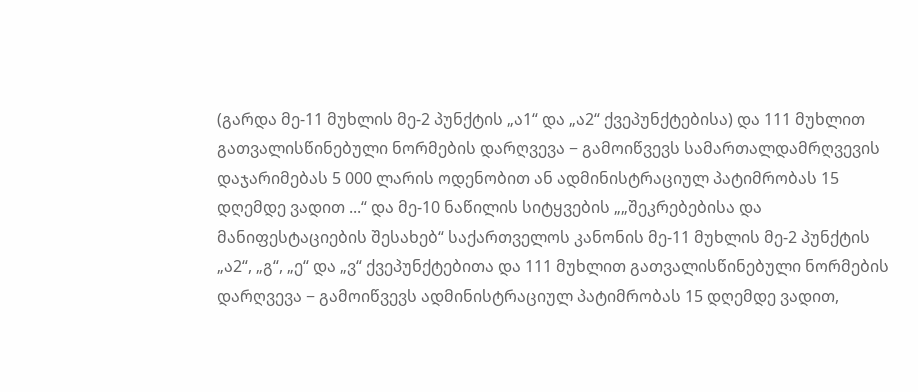(გარდა მე-11 მუხლის მე-2 პუნქტის „ა1“ და „ა2“ ქვეპუნქტებისა) და 111 მუხლით გათვალისწინებული ნორმების დარღვევა − გამოიწვევს სამართალდამრღვევის დაჯარიმებას 5 000 ლარის ოდენობით ან ადმინისტრაციულ პატიმრობას 15 დღემდე ვადით ...“ და მე-10 ნაწილის სიტყვების „„შეკრებებისა და მანიფესტაციების შესახებ“ საქართველოს კანონის მე-11 მუხლის მე-2 პუნქტის „ა2“, „გ“, „ე“ და „ვ“ ქვეპუნქტებითა და 111 მუხლით გათვალისწინებული ნორმების დარღვევა − გამოიწვევს ადმინისტრაციულ პატიმრობას 15 დღემდე ვადით,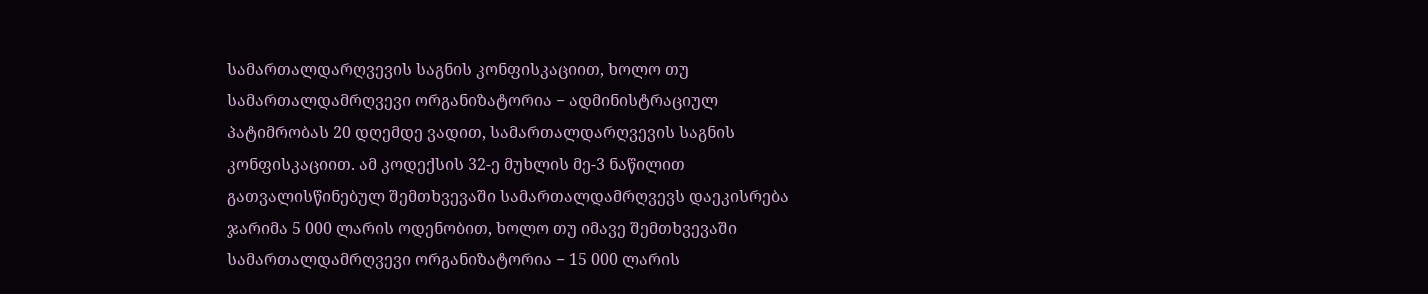სამართალდარღვევის საგნის კონფისკაციით, ხოლო თუ სამართალდამრღვევი ორგანიზატორია − ადმინისტრაციულ პატიმრობას 20 დღემდე ვადით, სამართალდარღვევის საგნის კონფისკაციით. ამ კოდექსის 32-ე მუხლის მე-3 ნაწილით გათვალისწინებულ შემთხვევაში სამართალდამრღვევს დაეკისრება ჯარიმა 5 000 ლარის ოდენობით, ხოლო თუ იმავე შემთხვევაში სამართალდამრღვევი ორგანიზატორია − 15 000 ლარის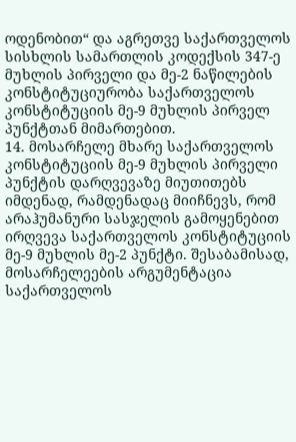ოდენობით“ და აგრეთვე საქართველოს სისხლის სამართლის კოდექსის 347-ე მუხლის პირველი და მე-2 ნაწილების კონსტიტუციურობა საქართველოს კონსტიტუციის მე-9 მუხლის პირველ პუნქტთან მიმართებით.
14. მოსარჩელე მხარე საქართველოს კონსტიტუციის მე-9 მუხლის პირველი პუნქტის დარღვევაზე მიუთითებს იმდენად, რამდენადაც მიიჩნევს, რომ არაჰუმანური სასჯელის გამოყენებით ირღვევა საქართველოს კონსტიტუციის მე-9 მუხლის მე-2 პუნქტი. შესაბამისად, მოსარჩელეების არგუმენტაცია საქართველოს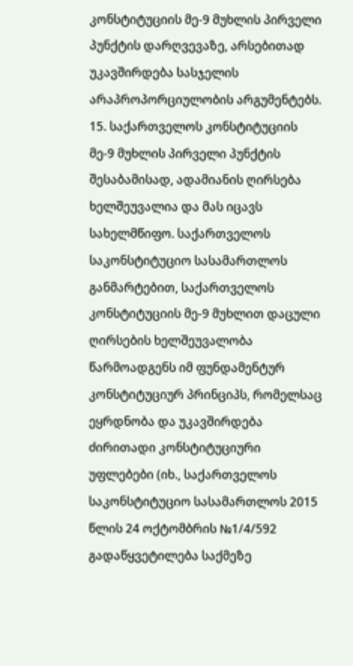კონსტიტუციის მე-9 მუხლის პირველი პუნქტის დარღვევაზე, არსებითად უკავშირდება სასჯელის არაპროპორციულობის არგუმენტებს.
15. საქართველოს კონსტიტუციის მე-9 მუხლის პირველი პუნქტის შესაბამისად, ადამიანის ღირსება ხელშეუვალია და მას იცავს სახელმწიფო. საქართველოს საკონსტიტუციო სასამართლოს განმარტებით, საქართველოს კონსტიტუციის მე-9 მუხლით დაცული ღირსების ხელშეუვალობა წარმოადგენს იმ ფუნდამენტურ კონსტიტუციურ პრინციპს, რომელსაც ეყრდნობა და უკავშირდება ძირითადი კონსტიტუციური უფლებები (იხ., საქართველოს საკონსტიტუციო სასამართლოს 2015 წლის 24 ოქტომბრის №1/4/592 გადაწყვეტილება საქმეზე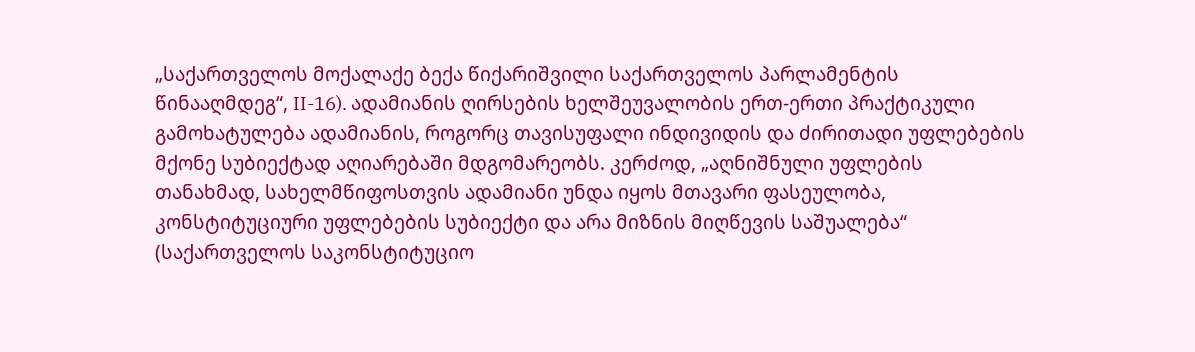„საქართველოს მოქალაქე ბექა წიქარიშვილი საქართველოს პარლამენტის წინააღმდეგ“, II-16). ადამიანის ღირსების ხელშეუვალობის ერთ-ერთი პრაქტიკული გამოხატულება ადამიანის, როგორც თავისუფალი ინდივიდის და ძირითადი უფლებების მქონე სუბიექტად აღიარებაში მდგომარეობს. კერძოდ, „აღნიშნული უფლების თანახმად, სახელმწიფოსთვის ადამიანი უნდა იყოს მთავარი ფასეულობა, კონსტიტუციური უფლებების სუბიექტი და არა მიზნის მიღწევის საშუალება“ (საქართველოს საკონსტიტუციო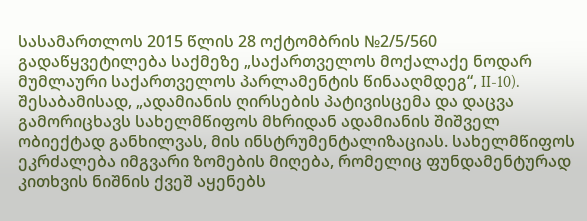სასამართლოს 2015 წლის 28 ოქტომბრის №2/5/560 გადაწყვეტილება საქმეზე „საქართველოს მოქალაქე ნოდარ მუმლაური საქართველოს პარლამენტის წინააღმდეგ“, II-10). შესაბამისად, „ადამიანის ღირსების პატივისცემა და დაცვა გამორიცხავს სახელმწიფოს მხრიდან ადამიანის შიშველ ობიექტად განხილვას, მის ინსტრუმენტალიზაციას. სახელმწიფოს ეკრძალება იმგვარი ზომების მიღება, რომელიც ფუნდამენტურად კითხვის ნიშნის ქვეშ აყენებს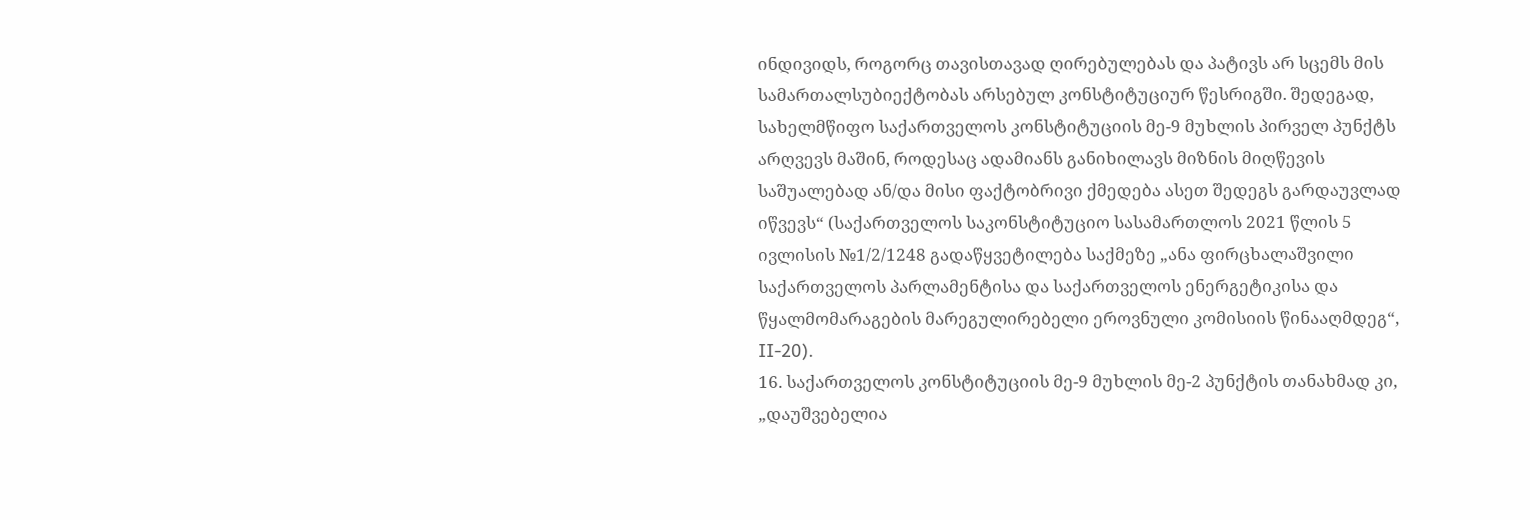ინდივიდს, როგორც თავისთავად ღირებულებას და პატივს არ სცემს მის სამართალსუბიექტობას არსებულ კონსტიტუციურ წესრიგში. შედეგად, სახელმწიფო საქართველოს კონსტიტუციის მე-9 მუხლის პირველ პუნქტს არღვევს მაშინ, როდესაც ადამიანს განიხილავს მიზნის მიღწევის საშუალებად ან/და მისი ფაქტობრივი ქმედება ასეთ შედეგს გარდაუვლად იწვევს“ (საქართველოს საკონსტიტუციო სასამართლოს 2021 წლის 5 ივლისის №1/2/1248 გადაწყვეტილება საქმეზე „ანა ფირცხალაშვილი საქართველოს პარლამენტისა და საქართველოს ენერგეტიკისა და წყალმომარაგების მარეგულირებელი ეროვნული კომისიის წინააღმდეგ“, II-20).
16. საქართველოს კონსტიტუციის მე-9 მუხლის მე-2 პუნქტის თანახმად კი, „დაუშვებელია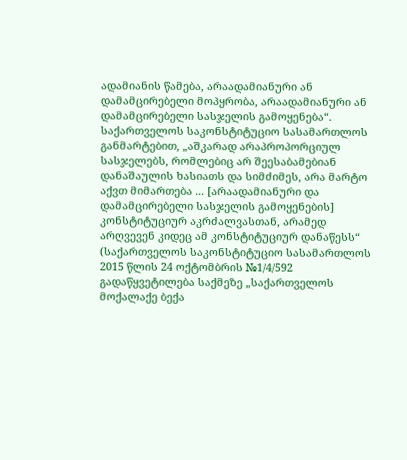ადამიანის წამება, არაადამიანური ან დამამცირებელი მოპყრობა, არაადამიანური ან დამამცირებელი სასჯელის გამოყენება“. საქართველოს საკონსტიტუციო სასამართლოს განმარტებით, „აშკარად არაპროპორციულ სასჯელებს, რომლებიც არ შეესაბამებიან დანაშაულის ხასიათს და სიმძიმეს, არა მარტო აქვთ მიმართება ... [არაადამიანური და დამამცირებელი სასჯელის გამოყენების] კონსტიტუციურ აკრძალვასთან, არამედ არღვევენ კიდეც ამ კონსტიტუციურ დანაწესს“ (საქართველოს საკონსტიტუციო სასამართლოს 2015 წლის 24 ოქტომბრის №1/4/592 გადაწყვეტილება საქმეზე „საქართველოს მოქალაქე ბექა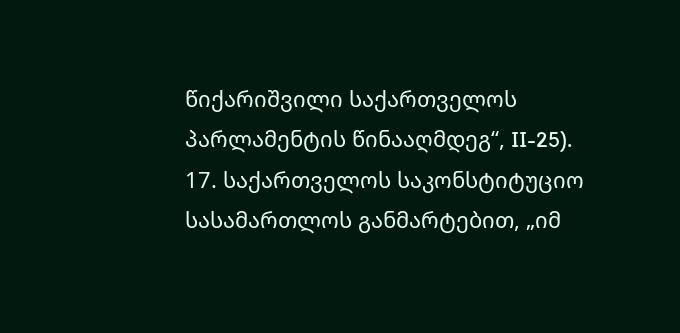წიქარიშვილი საქართველოს პარლამენტის წინააღმდეგ“, II-25).
17. საქართველოს საკონსტიტუციო სასამართლოს განმარტებით, „იმ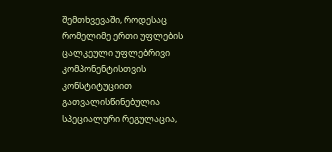შემთხვევაში, როდესაც რომელიმე ერთი უფლების ცალკეული უფლებრივი კომპონენტისთვის კონსტიტუციით გათვალისწინებულია სპეციალური რეგულაცია,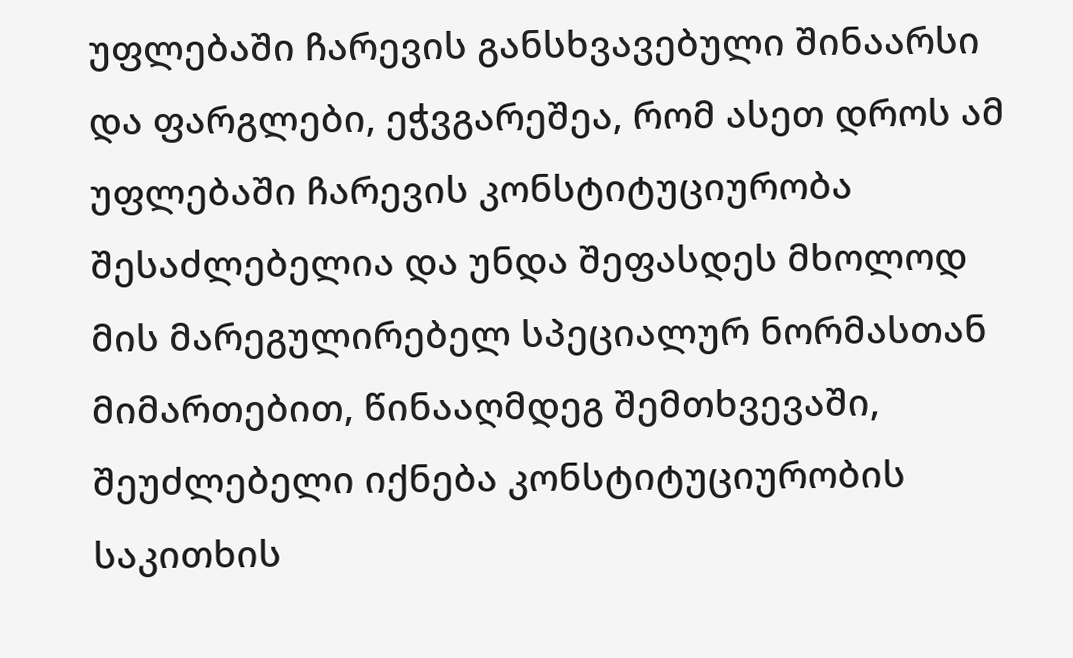უფლებაში ჩარევის განსხვავებული შინაარსი და ფარგლები, ეჭვგარეშეა, რომ ასეთ დროს ამ უფლებაში ჩარევის კონსტიტუციურობა შესაძლებელია და უნდა შეფასდეს მხოლოდ მის მარეგულირებელ სპეციალურ ნორმასთან მიმართებით, წინააღმდეგ შემთხვევაში, შეუძლებელი იქნება კონსტიტუციურობის საკითხის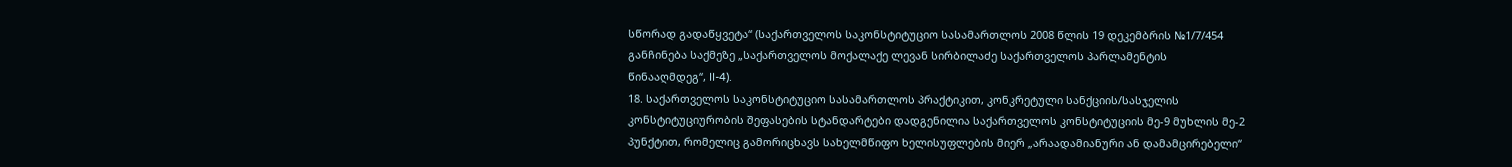სწორად გადაწყვეტა“ (საქართველოს საკონსტიტუციო სასამართლოს 2008 წლის 19 დეკემბრის №1/7/454 განჩინება საქმეზე „საქართველოს მოქალაქე ლევან სირბილაძე საქართველოს პარლამენტის წინააღმდეგ“, II-4).
18. საქართველოს საკონსტიტუციო სასამართლოს პრაქტიკით, კონკრეტული სანქციის/სასჯელის კონსტიტუციურობის შეფასების სტანდარტები დადგენილია საქართველოს კონსტიტუციის მე-9 მუხლის მე-2 პუნქტით, რომელიც გამორიცხავს სახელმწიფო ხელისუფლების მიერ „არაადამიანური ან დამამცირებელი“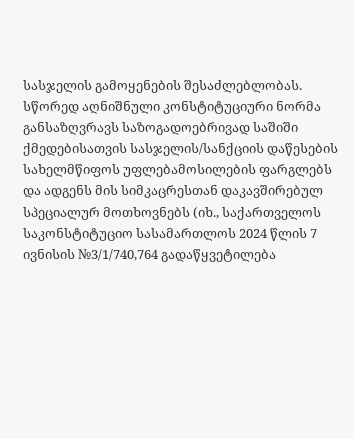სასჯელის გამოყენების შესაძლებლობას. სწორედ აღნიშნული კონსტიტუციური ნორმა განსაზღვრავს საზოგადოებრივად საშიში ქმედებისათვის სასჯელის/სანქციის დაწესების სახელმწიფოს უფლებამოსილების ფარგლებს და ადგენს მის სიმკაცრესთან დაკავშირებულ სპეციალურ მოთხოვნებს (იხ., საქართველოს საკონსტიტუციო სასამართლოს 2024 წლის 7 ივნისის №3/1/740,764 გადაწყვეტილება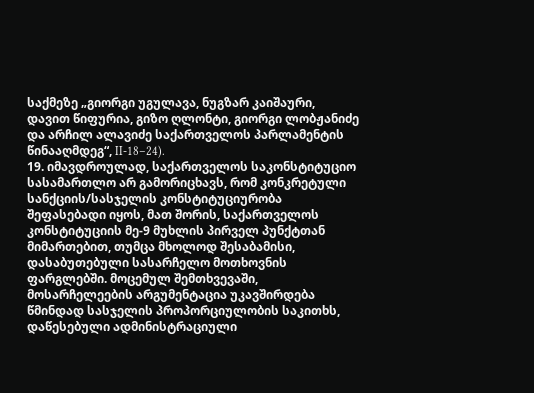საქმეზე „გიორგი უგულავა, ნუგზარ კაიშაური, დავით წიფურია, გიზო ღლონტი, გიორგი ლობჟანიძე და არჩილ ალავიძე საქართველოს პარლამენტის წინააღმდეგ“, II-18–24).
19. იმავდროულად, საქართველოს საკონსტიტუციო სასამართლო არ გამორიცხავს, რომ კონკრეტული სანქციის/სასჯელის კონსტიტუციურობა შეფასებადი იყოს, მათ შორის, საქართველოს კონსტიტუციის მე-9 მუხლის პირველ პუნქტთან მიმართებით, თუმცა მხოლოდ შესაბამისი, დასაბუთებული სასარჩელო მოთხოვნის ფარგლებში. მოცემულ შემთხვევაში, მოსარჩელეების არგუმენტაცია უკავშირდება წმინდად სასჯელის პროპორციულობის საკითხს, დაწესებული ადმინისტრაციული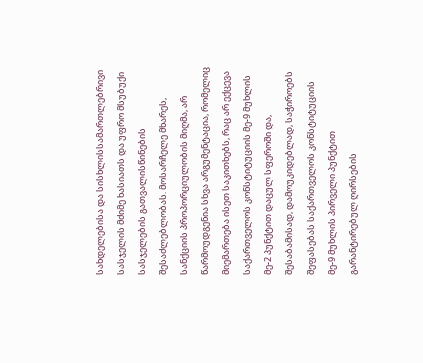სახდელებისა და სისხლისსამართლებრივი სასჯელის მძიმე ხასიათს და უფრო მსუბუქი სასჯელების გათვალისწინების შესაძლებლობას. მოსარჩელე მხარეს, სანქციის პროპორციულობის მიღმა, არ წარმოუდგენია სხვა არგუმენტაცია, რომელიც მიემართება ისეთ საკითხებს, რაც არ ექცევა საქართველოს კონსტიტუციის მე-9 მუხლის მე-2 პუნქტით დაცულ სფეროში და, შესაბამისად, დამოუკიდებლად, საჭიროებს შეფასებას საქართველოს კონსტიტუციის მე-9 მუხლის პირველი პუნქტით გარანტირებულ ღირსების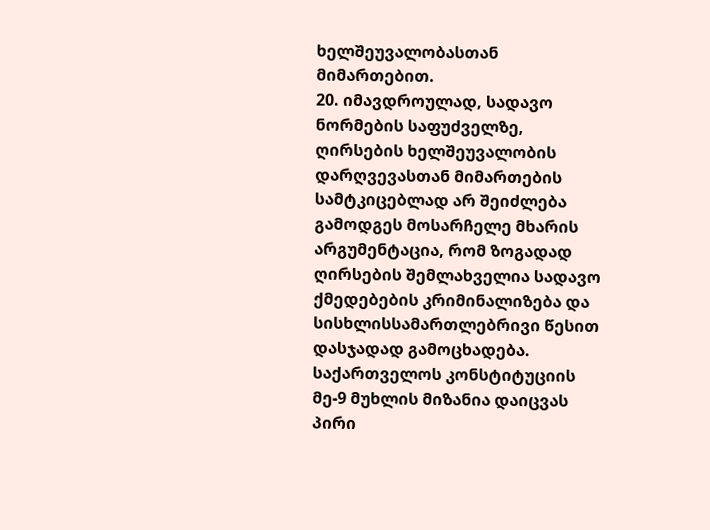ხელშეუვალობასთან მიმართებით.
20. იმავდროულად, სადავო ნორმების საფუძველზე, ღირსების ხელშეუვალობის დარღვევასთან მიმართების სამტკიცებლად არ შეიძლება გამოდგეს მოსარჩელე მხარის არგუმენტაცია, რომ ზოგადად ღირსების შემლახველია სადავო ქმედებების კრიმინალიზება და სისხლისსამართლებრივი წესით დასჯადად გამოცხადება. საქართველოს კონსტიტუციის მე-9 მუხლის მიზანია დაიცვას პირი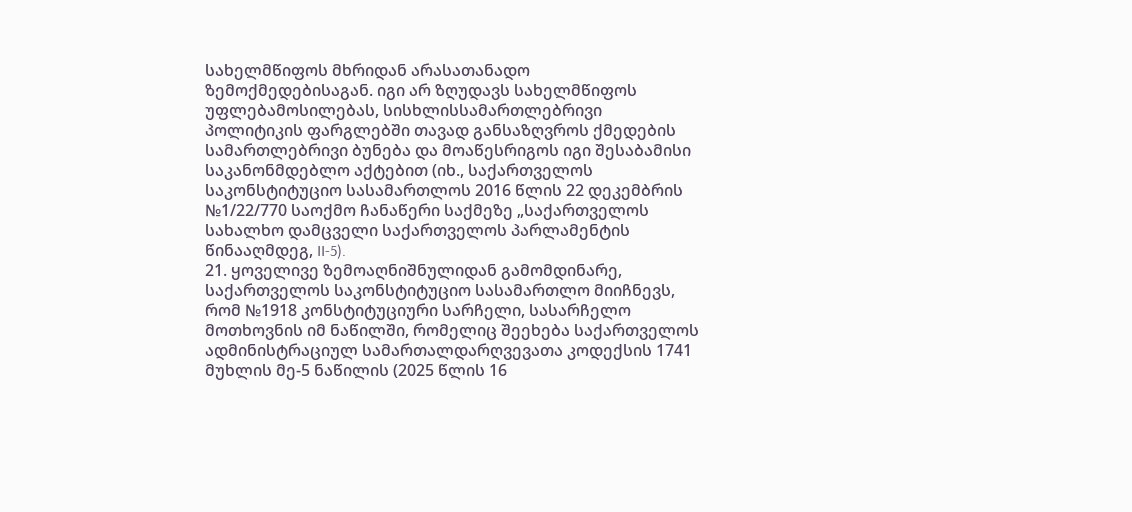სახელმწიფოს მხრიდან არასათანადო ზემოქმედებისაგან. იგი არ ზღუდავს სახელმწიფოს უფლებამოსილებას, სისხლისსამართლებრივი პოლიტიკის ფარგლებში თავად განსაზღვროს ქმედების სამართლებრივი ბუნება და მოაწესრიგოს იგი შესაბამისი საკანონმდებლო აქტებით (იხ., საქართველოს საკონსტიტუციო სასამართლოს 2016 წლის 22 დეკემბრის №1/22/770 საოქმო ჩანაწერი საქმეზე „საქართველოს სახალხო დამცველი საქართველოს პარლამენტის წინააღმდეგ, II-5).
21. ყოველივე ზემოაღნიშნულიდან გამომდინარე, საქართველოს საკონსტიტუციო სასამართლო მიიჩნევს, რომ №1918 კონსტიტუციური სარჩელი, სასარჩელო მოთხოვნის იმ ნაწილში, რომელიც შეეხება საქართველოს ადმინისტრაციულ სამართალდარღვევათა კოდექსის 1741 მუხლის მე-5 ნაწილის (2025 წლის 16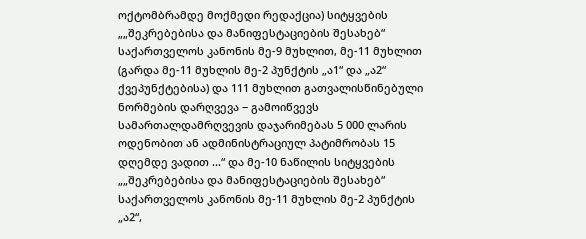ოქტომბრამდე მოქმედი რედაქცია) სიტყვების „„შეკრებებისა და მანიფესტაციების შესახებ“ საქართველოს კანონის მე-9 მუხლით, მე-11 მუხლით (გარდა მე-11 მუხლის მე-2 პუნქტის „ა1“ და „ა2“ ქვეპუნქტებისა) და 111 მუხლით გათვალისწინებული ნორმების დარღვევა − გამოიწვევს სამართალდამრღვევის დაჯარიმებას 5 000 ლარის ოდენობით ან ადმინისტრაციულ პატიმრობას 15 დღემდე ვადით ...“ და მე-10 ნაწილის სიტყვების „„შეკრებებისა და მანიფესტაციების შესახებ“ საქართველოს კანონის მე-11 მუხლის მე-2 პუნქტის „ა2“,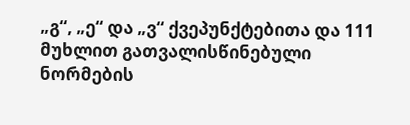„გ“, „ე“ და „ვ“ ქვეპუნქტებითა და 111 მუხლით გათვალისწინებული ნორმების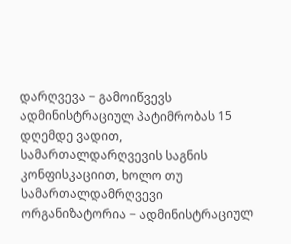დარღვევა − გამოიწვევს ადმინისტრაციულ პატიმრობას 15 დღემდე ვადით, სამართალდარღვევის საგნის კონფისკაციით, ხოლო თუ სამართალდამრღვევი ორგანიზატორია − ადმინისტრაციულ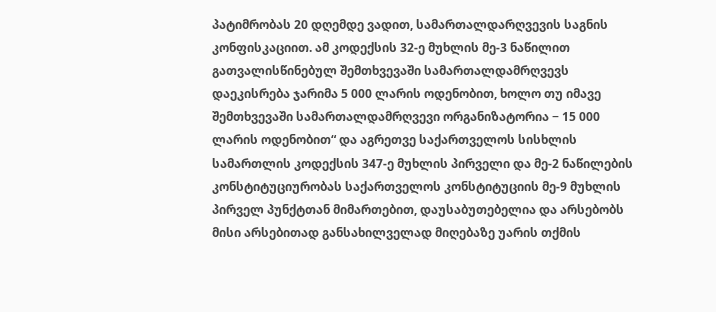პატიმრობას 20 დღემდე ვადით, სამართალდარღვევის საგნის კონფისკაციით. ამ კოდექსის 32-ე მუხლის მე-3 ნაწილით გათვალისწინებულ შემთხვევაში სამართალდამრღვევს დაეკისრება ჯარიმა 5 000 ლარის ოდენობით, ხოლო თუ იმავე შემთხვევაში სამართალდამრღვევი ორგანიზატორია − 15 000 ლარის ოდენობით“ და აგრეთვე საქართველოს სისხლის სამართლის კოდექსის 347-ე მუხლის პირველი და მე-2 ნაწილების კონსტიტუციურობას საქართველოს კონსტიტუციის მე-9 მუხლის პირველ პუნქტთან მიმართებით, დაუსაბუთებელია და არსებობს მისი არსებითად განსახილველად მიღებაზე უარის თქმის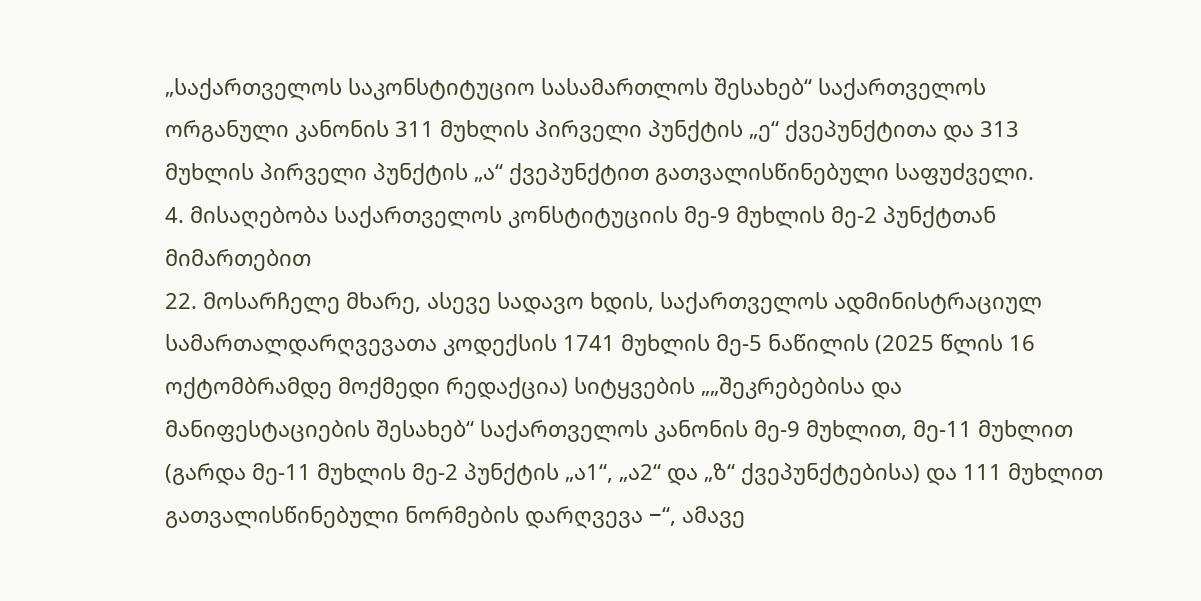„საქართველოს საკონსტიტუციო სასამართლოს შესახებ“ საქართველოს ორგანული კანონის 311 მუხლის პირველი პუნქტის „ე“ ქვეპუნქტითა და 313 მუხლის პირველი პუნქტის „ა“ ქვეპუნქტით გათვალისწინებული საფუძველი.
4. მისაღებობა საქართველოს კონსტიტუციის მე-9 მუხლის მე-2 პუნქტთან მიმართებით
22. მოსარჩელე მხარე, ასევე სადავო ხდის, საქართველოს ადმინისტრაციულ სამართალდარღვევათა კოდექსის 1741 მუხლის მე-5 ნაწილის (2025 წლის 16 ოქტომბრამდე მოქმედი რედაქცია) სიტყვების „„შეკრებებისა და მანიფესტაციების შესახებ“ საქართველოს კანონის მე-9 მუხლით, მე-11 მუხლით (გარდა მე-11 მუხლის მე-2 პუნქტის „ა1“, „ა2“ და „ზ“ ქვეპუნქტებისა) და 111 მუხლით გათვალისწინებული ნორმების დარღვევა −“, ამავე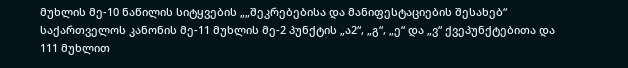მუხლის მე-10 ნაწილის სიტყვების „„შეკრებებისა და მანიფესტაციების შესახებ“ საქართველოს კანონის მე-11 მუხლის მე-2 პუნქტის „ა2“, „გ“, „ე“ და „ვ“ ქვეპუნქტებითა და 111 მუხლით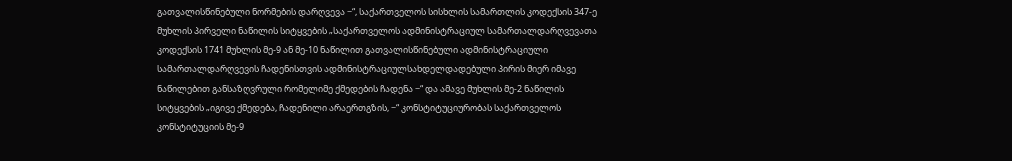გათვალისწინებული ნორმების დარღვევა −“, საქართველოს სისხლის სამართლის კოდექსის 347-ე მუხლის პირველი ნაწილის სიტყვების „საქართველოს ადმინისტრაციულ სამართალდარღვევათა კოდექსის 1741 მუხლის მე-9 ან მე-10 ნაწილით გათვალისწინებული ადმინისტრაციული სამართალდარღვევის ჩადენისთვის ადმინისტრაციულსახდელდადებული პირის მიერ იმავე ნაწილებით განსაზღვრული რომელიმე ქმედების ჩადენა −“ და ამავე მუხლის მე-2 ნაწილის სიტყვების „იგივე ქმედება, ჩადენილი არაერთგზის, −“ კონსტიტუციურობას საქართველოს კონსტიტუციის მე-9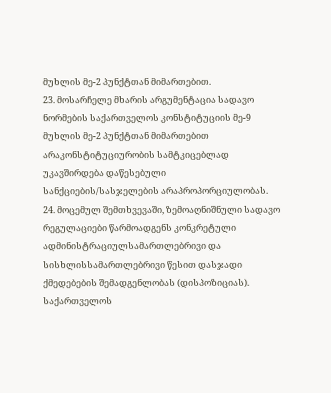მუხლის მე-2 პუნქტთან მიმართებით.
23. მოსარჩელე მხარის არგუმენტაცია სადავო ნორმების საქართველოს კონსტიტუციის მე-9 მუხლის მე-2 პუნქტთან მიმართებით არაკონსტიტუციურობის სამტკიცებლად უკავშირდება დაწესებული სანქციების/სასჯელების არაპროპორციულობას.
24. მოცემულ შემთხვევაში, ზემოაღნიშნული სადავო რეგულაციები წარმოადგენს კონკრეტული ადმინისტრაციულსამართლებრივი და სისხლისსამართლებრივი წესით დასჯადი ქმედებების შემადგენლობას (დისპოზიციას). საქართველოს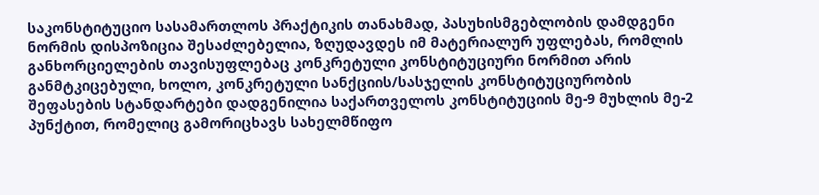საკონსტიტუციო სასამართლოს პრაქტიკის თანახმად, პასუხისმგებლობის დამდგენი ნორმის დისპოზიცია შესაძლებელია, ზღუდავდეს იმ მატერიალურ უფლებას, რომლის განხორციელების თავისუფლებაც კონკრეტული კონსტიტუციური ნორმით არის განმტკიცებული, ხოლო, კონკრეტული სანქციის/სასჯელის კონსტიტუციურობის შეფასების სტანდარტები დადგენილია საქართველოს კონსტიტუციის მე-9 მუხლის მე-2 პუნქტით, რომელიც გამორიცხავს სახელმწიფო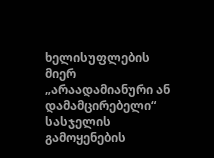ხელისუფლების მიერ „არაადამიანური ან დამამცირებელი“ სასჯელის გამოყენების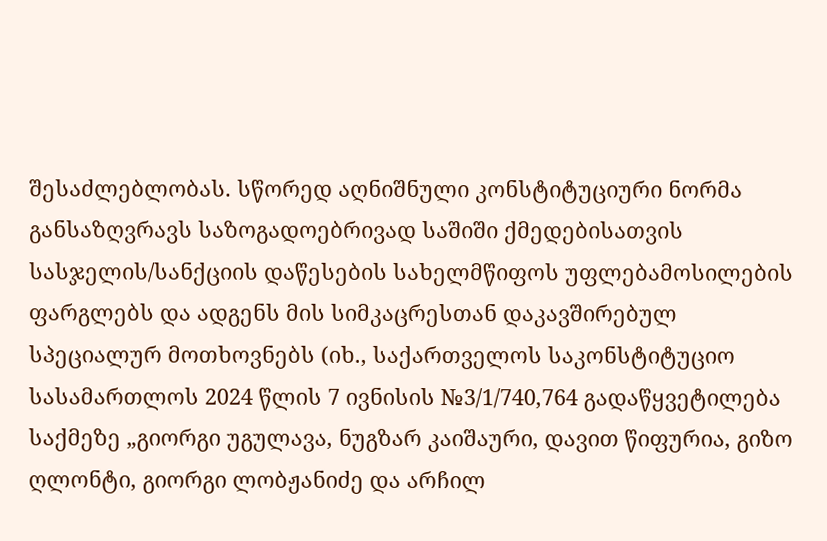შესაძლებლობას. სწორედ აღნიშნული კონსტიტუციური ნორმა განსაზღვრავს საზოგადოებრივად საშიში ქმედებისათვის სასჯელის/სანქციის დაწესების სახელმწიფოს უფლებამოსილების ფარგლებს და ადგენს მის სიმკაცრესთან დაკავშირებულ სპეციალურ მოთხოვნებს (იხ., საქართველოს საკონსტიტუციო სასამართლოს 2024 წლის 7 ივნისის №3/1/740,764 გადაწყვეტილება საქმეზე „გიორგი უგულავა, ნუგზარ კაიშაური, დავით წიფურია, გიზო ღლონტი, გიორგი ლობჟანიძე და არჩილ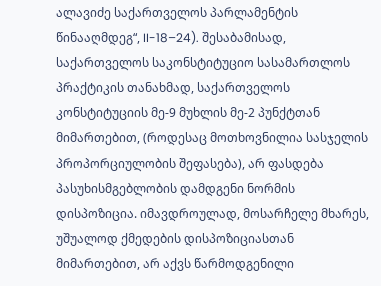ალავიძე საქართველოს პარლამენტის წინააღმდეგ“, II-18–24). შესაბამისად, საქართველოს საკონსტიტუციო სასამართლოს პრაქტიკის თანახმად, საქართველოს კონსტიტუციის მე-9 მუხლის მე-2 პუნქტთან მიმართებით, (როდესაც მოთხოვნილია სასჯელის პროპორციულობის შეფასება), არ ფასდება პასუხისმგებლობის დამდგენი ნორმის დისპოზიცია. იმავდროულად, მოსარჩელე მხარეს, უშუალოდ ქმედების დისპოზიციასთან მიმართებით, არ აქვს წარმოდგენილი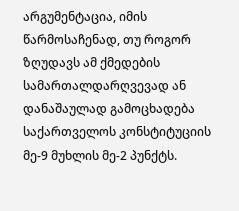არგუმენტაცია, იმის წარმოსაჩენად, თუ როგორ ზღუდავს ამ ქმედების სამართალდარღვევად ან დანაშაულად გამოცხადება საქართველოს კონსტიტუციის მე-9 მუხლის მე-2 პუნქტს.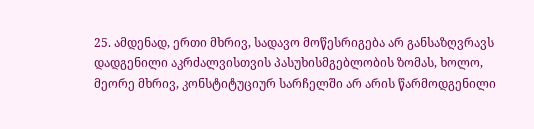25. ამდენად, ერთი მხრივ, სადავო მოწესრიგება არ განსაზღვრავს დადგენილი აკრძალვისთვის პასუხისმგებლობის ზომას, ხოლო, მეორე მხრივ, კონსტიტუციურ სარჩელში არ არის წარმოდგენილი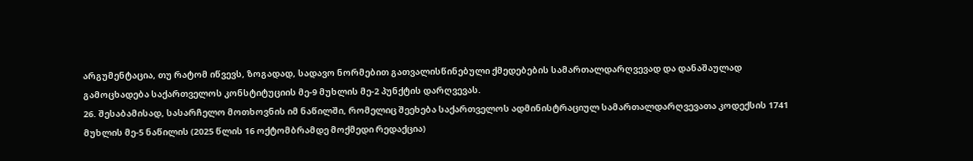არგუმენტაცია, თუ რატომ იწვევს, ზოგადად, სადავო ნორმებით გათვალისწინებული ქმედებების სამართალდარღვევად და დანაშაულად გამოცხადება საქართველოს კონსტიტუციის მე-9 მუხლის მე-2 პუნქტის დარღვევას.
26. შესაბამისად, სასარჩელო მოთხოვნის იმ ნაწილში, რომელიც შეეხება საქართველოს ადმინისტრაციულ სამართალდარღვევათა კოდექსის 1741 მუხლის მე-5 ნაწილის (2025 წლის 16 ოქტომბრამდე მოქმედი რედაქცია)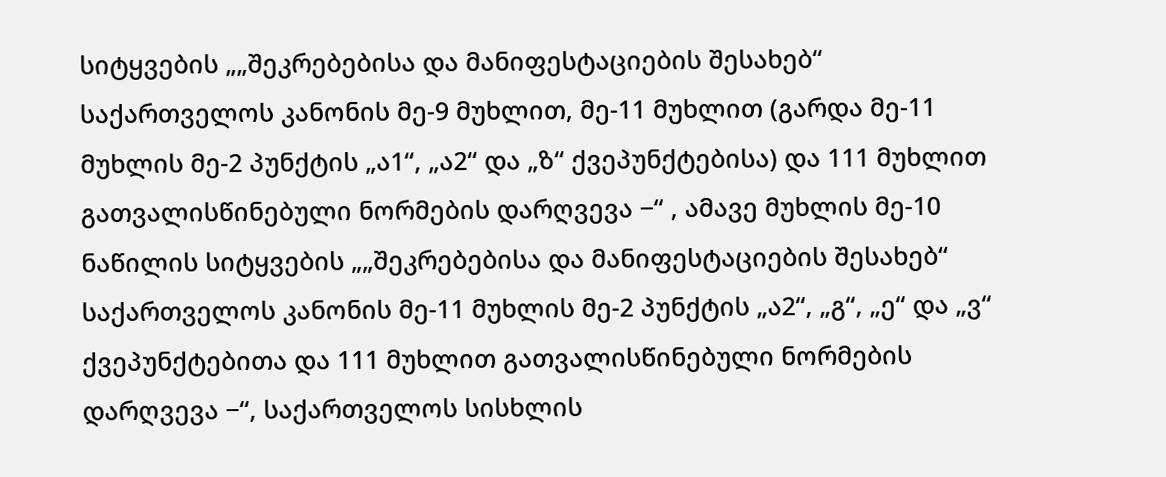სიტყვების „„შეკრებებისა და მანიფესტაციების შესახებ“ საქართველოს კანონის მე-9 მუხლით, მე-11 მუხლით (გარდა მე-11 მუხლის მე-2 პუნქტის „ა1“, „ა2“ და „ზ“ ქვეპუნქტებისა) და 111 მუხლით გათვალისწინებული ნორმების დარღვევა −“ , ამავე მუხლის მე-10 ნაწილის სიტყვების „„შეკრებებისა და მანიფესტაციების შესახებ“ საქართველოს კანონის მე-11 მუხლის მე-2 პუნქტის „ა2“, „გ“, „ე“ და „ვ“ ქვეპუნქტებითა და 111 მუხლით გათვალისწინებული ნორმების დარღვევა −“, საქართველოს სისხლის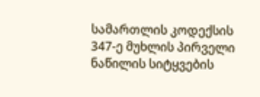სამართლის კოდექსის 347-ე მუხლის პირველი ნაწილის სიტყვების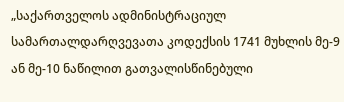„საქართველოს ადმინისტრაციულ სამართალდარღვევათა კოდექსის 1741 მუხლის მე-9 ან მე-10 ნაწილით გათვალისწინებული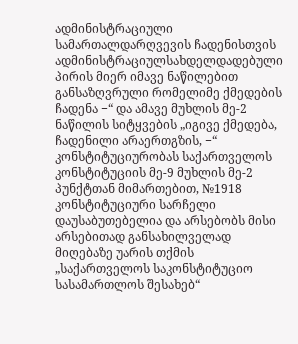ადმინისტრაციული სამართალდარღვევის ჩადენისთვის ადმინისტრაციულსახდელდადებული პირის მიერ იმავე ნაწილებით განსაზღვრული რომელიმე ქმედების ჩადენა −“ და ამავე მუხლის მე-2 ნაწილის სიტყვების „იგივე ქმედება, ჩადენილი არაერთგზის, −“ კონსტიტუციურობას საქართველოს კონსტიტუციის მე-9 მუხლის მე-2 პუნქტთან მიმართებით, №1918 კონსტიტუციური სარჩელი დაუსაბუთებელია და არსებობს მისი არსებითად განსახილველად მიღებაზე უარის თქმის „საქართველოს საკონსტიტუციო სასამართლოს შესახებ“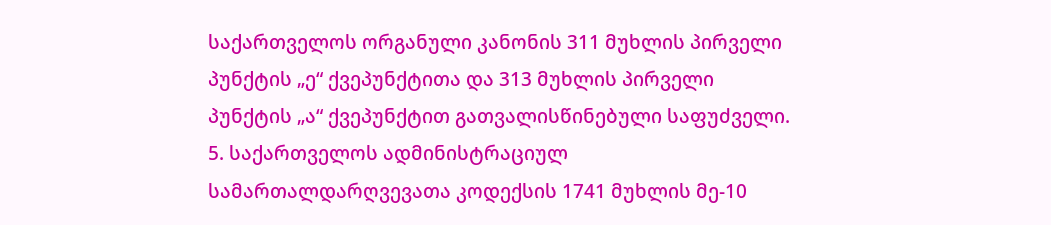საქართველოს ორგანული კანონის 311 მუხლის პირველი პუნქტის „ე“ ქვეპუნქტითა და 313 მუხლის პირველი პუნქტის „ა“ ქვეპუნქტით გათვალისწინებული საფუძველი.
5. საქართველოს ადმინისტრაციულ სამართალდარღვევათა კოდექსის 1741 მუხლის მე-10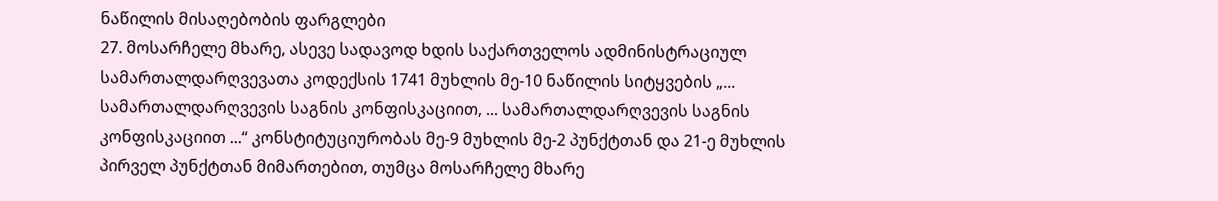ნაწილის მისაღებობის ფარგლები
27. მოსარჩელე მხარე, ასევე სადავოდ ხდის საქართველოს ადმინისტრაციულ სამართალდარღვევათა კოდექსის 1741 მუხლის მე-10 ნაწილის სიტყვების „... სამართალდარღვევის საგნის კონფისკაციით, ... სამართალდარღვევის საგნის კონფისკაციით ...“ კონსტიტუციურობას მე-9 მუხლის მე-2 პუნქტთან და 21-ე მუხლის პირველ პუნქტთან მიმართებით, თუმცა მოსარჩელე მხარე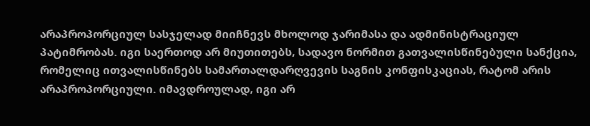არაპროპორციულ სასჯელად მიიჩნევს მხოლოდ ჯარიმასა და ადმინისტრაციულ პატიმრობას. იგი საერთოდ არ მიუთითებს, სადავო ნორმით გათვალისწინებული სანქცია, რომელიც ითვალისწინებს სამართალდარღვევის საგნის კონფისკაციას, რატომ არის არაპროპორციული. იმავდროულად, იგი არ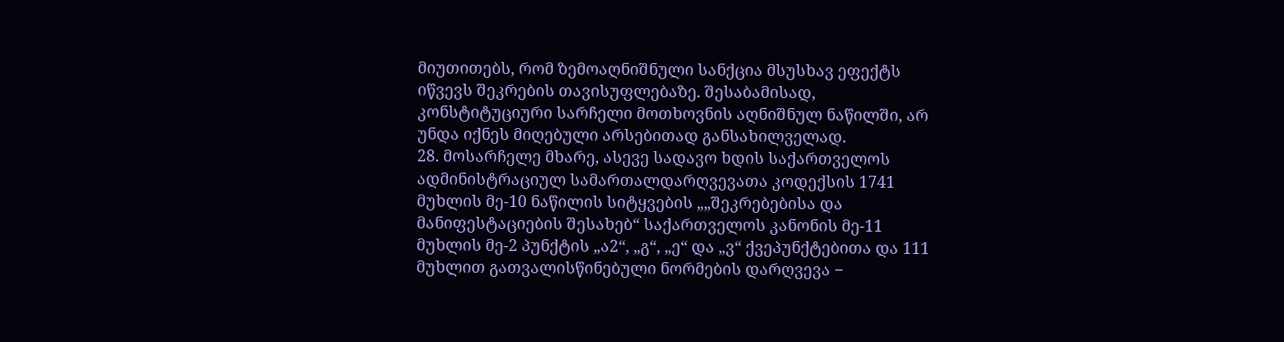მიუთითებს, რომ ზემოაღნიშნული სანქცია მსუსხავ ეფექტს იწვევს შეკრების თავისუფლებაზე. შესაბამისად, კონსტიტუციური სარჩელი მოთხოვნის აღნიშნულ ნაწილში, არ უნდა იქნეს მიღებული არსებითად განსახილველად.
28. მოსარჩელე მხარე, ასევე სადავო ხდის საქართველოს ადმინისტრაციულ სამართალდარღვევათა კოდექსის 1741 მუხლის მე-10 ნაწილის სიტყვების „„შეკრებებისა და მანიფესტაციების შესახებ“ საქართველოს კანონის მე-11 მუხლის მე-2 პუნქტის „ა2“, „გ“, „ე“ და „ვ“ ქვეპუნქტებითა და 111 მუხლით გათვალისწინებული ნორმების დარღვევა −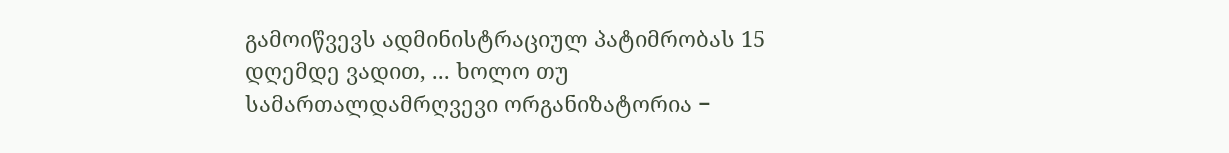გამოიწვევს ადმინისტრაციულ პატიმრობას 15 დღემდე ვადით, ... ხოლო თუ სამართალდამრღვევი ორგანიზატორია −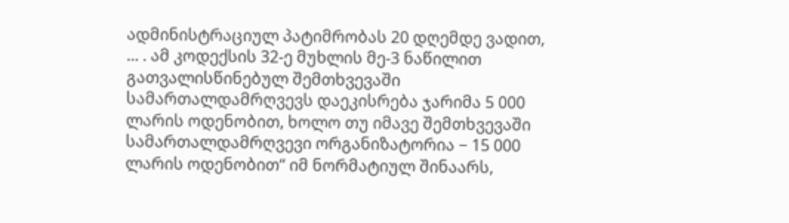ადმინისტრაციულ პატიმრობას 20 დღემდე ვადით, ... . ამ კოდექსის 32-ე მუხლის მე-3 ნაწილით გათვალისწინებულ შემთხვევაში სამართალდამრღვევს დაეკისრება ჯარიმა 5 000 ლარის ოდენობით, ხოლო თუ იმავე შემთხვევაში სამართალდამრღვევი ორგანიზატორია − 15 000 ლარის ოდენობით“ იმ ნორმატიულ შინაარს,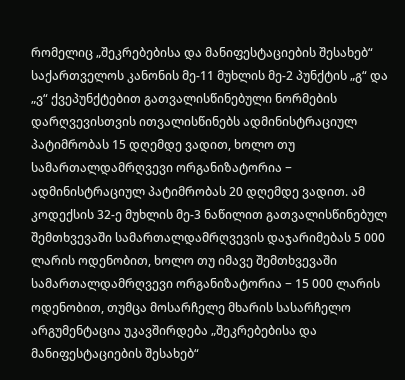რომელიც „შეკრებებისა და მანიფესტაციების შესახებ“ საქართველოს კანონის მე-11 მუხლის მე-2 პუნქტის „გ“ და „ვ“ ქვეპუნქტებით გათვალისწინებული ნორმების დარღვევისთვის ითვალისწინებს ადმინისტრაციულ პატიმრობას 15 დღემდე ვადით, ხოლო თუ სამართალდამრღვევი ორგანიზატორია − ადმინისტრაციულ პატიმრობას 20 დღემდე ვადით. ამ კოდექსის 32-ე მუხლის მე-3 ნაწილით გათვალისწინებულ შემთხვევაში სამართალდამრღვევის დაჯარიმებას 5 000 ლარის ოდენობით, ხოლო თუ იმავე შემთხვევაში სამართალდამრღვევი ორგანიზატორია − 15 000 ლარის ოდენობით, თუმცა მოსარჩელე მხარის სასარჩელო არგუმენტაცია უკავშირდება „შეკრებებისა და მანიფესტაციების შესახებ“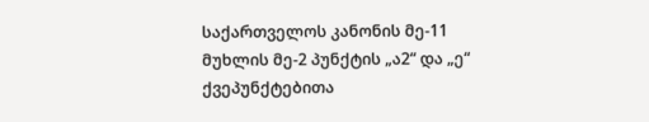საქართველოს კანონის მე-11 მუხლის მე-2 პუნქტის „ა2“ და „ე“ ქვეპუნქტებითა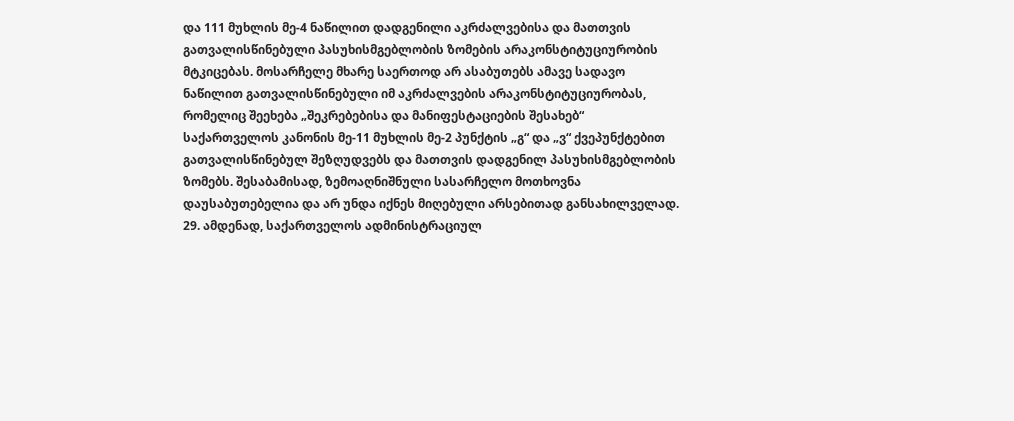და 111 მუხლის მე-4 ნაწილით დადგენილი აკრძალვებისა და მათთვის გათვალისწინებული პასუხისმგებლობის ზომების არაკონსტიტუციურობის მტკიცებას. მოსარჩელე მხარე საერთოდ არ ასაბუთებს ამავე სადავო ნაწილით გათვალისწინებული იმ აკრძალვების არაკონსტიტუციურობას, რომელიც შეეხება „შეკრებებისა და მანიფესტაციების შესახებ“ საქართველოს კანონის მე-11 მუხლის მე-2 პუნქტის „გ“ და „ვ“ ქვეპუნქტებით გათვალისწინებულ შეზღუდვებს და მათთვის დადგენილ პასუხისმგებლობის ზომებს. შესაბამისად, ზემოაღნიშნული სასარჩელო მოთხოვნა დაუსაბუთებელია და არ უნდა იქნეს მიღებული არსებითად განსახილველად.
29. ამდენად, საქართველოს ადმინისტრაციულ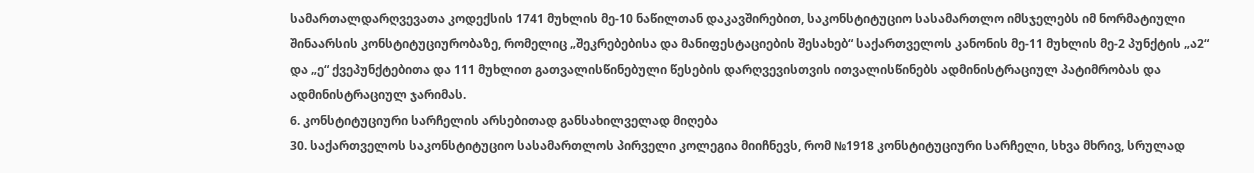სამართალდარღვევათა კოდექსის 1741 მუხლის მე-10 ნაწილთან დაკავშირებით, საკონსტიტუციო სასამართლო იმსჯელებს იმ ნორმატიული შინაარსის კონსტიტუციურობაზე, რომელიც „შეკრებებისა და მანიფესტაციების შესახებ“ საქართველოს კანონის მე-11 მუხლის მე-2 პუნქტის „ა2“ და „ე“ ქვეპუნქტებითა და 111 მუხლით გათვალისწინებული წესების დარღვევისთვის ითვალისწინებს ადმინისტრაციულ პატიმრობას და ადმინისტრაციულ ჯარიმას.
6. კონსტიტუციური სარჩელის არსებითად განსახილველად მიღება
30. საქართველოს საკონსტიტუციო სასამართლოს პირველი კოლეგია მიიჩნევს, რომ №1918 კონსტიტუციური სარჩელი, სხვა მხრივ, სრულად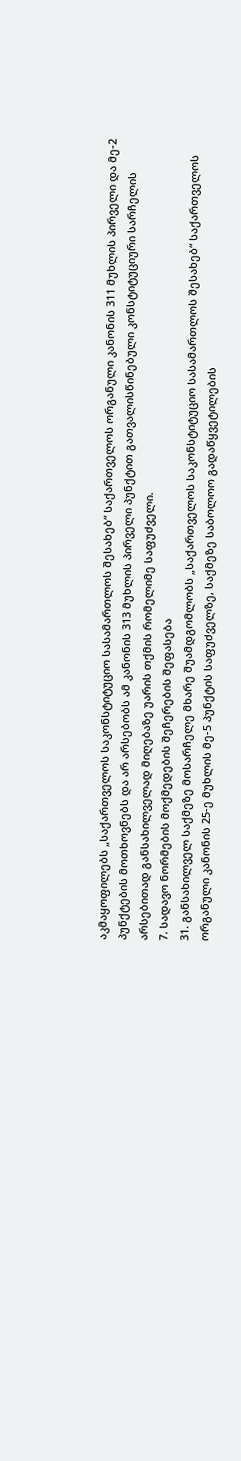აკმაყოფილებს „საქართველოს საკონსტიტუციო სასამართლოს შესახებ“ საქართველოს ორგანული კანონის 311 მუხლის პირველი და მე-2 პუნქტების მოთხოვნებს და არ არსებობს ამ კანონის 313 მუხლის პირველი პუნქტით გათვალისწინებული კონსტიტუციური სარჩელის არსებითად განსახილველად მიღებაზე უარის თქმის რომელიმე საფუძველი.
7. სადავო ნორმების მოქმედების შეჩერების შეფასება
31. განსახილველ საქმეზე მოსარჩელე მხარე შუამდგომლობს „საქართველოს საკონსტიტუციო სასამართლოს შესახებ“ საქართველოს ორგანული კანონის 25-ე მუხლის მე-5 პუნქტის საფუძველზე, საქმეზე საბოლოო გადაწყვეტილების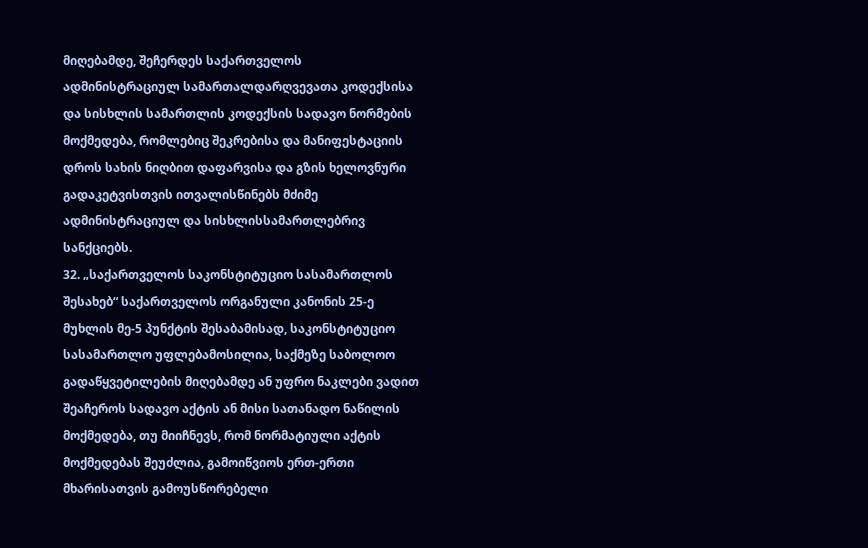მიღებამდე, შეჩერდეს საქართველოს ადმინისტრაციულ სამართალდარღვევათა კოდექსისა და სისხლის სამართლის კოდექსის სადავო ნორმების მოქმედება, რომლებიც შეკრებისა და მანიფესტაციის დროს სახის ნიღბით დაფარვისა და გზის ხელოვნური გადაკეტვისთვის ითვალისწინებს მძიმე ადმინისტრაციულ და სისხლისსამართლებრივ სანქციებს.
32. „საქართველოს საკონსტიტუციო სასამართლოს შესახებ“ საქართველოს ორგანული კანონის 25-ე მუხლის მე-5 პუნქტის შესაბამისად, საკონსტიტუციო სასამართლო უფლებამოსილია, საქმეზე საბოლოო გადაწყვეტილების მიღებამდე ან უფრო ნაკლები ვადით შეაჩეროს სადავო აქტის ან მისი სათანადო ნაწილის მოქმედება, თუ მიიჩნევს, რომ ნორმატიული აქტის მოქმედებას შეუძლია, გამოიწვიოს ერთ-ერთი მხარისათვის გამოუსწორებელი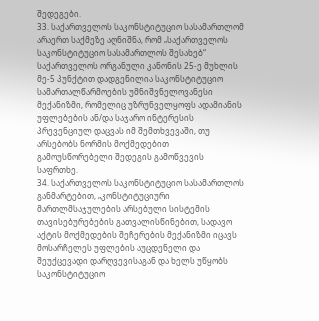შედეგები.
33. საქართველოს საკონსტიტუციო სასამართლომ არაერთ საქმეზე აღნიშნა, რომ „საქართველოს საკონსტიტუციო სასამართლოს შესახებ“ საქართველოს ორგანული კანონის 25-ე მუხლის მე-5 პუნქტით დადგენილია საკონსტიტუციო სამართალწარმოების უმნიშვნელოვანესი მექანიზმი, რომელიც უზრუნველყოფს ადამიანის უფლებების ან/და საჯარო ინტერესის პრევენციულ დაცვას იმ შემთხვევაში, თუ არსებობს ნორმის მოქმედებით გამოუსწორებელი შედეგის გამოწვევის საფრთხე.
34. საქართველოს საკონსტიტუციო სასამართლოს განმარტებით, „კონსტიტუციური მართლმსაჯულების არსებული სისტემის თავისებურებების გათვალისწინებით, სადავო აქტის მოქმედების შეჩერების მექანიზმი იცავს მოსარჩელეს უფლების აუცდენელი და შეუქცევადი დარღვევისაგან და ხელს უწყობს საკონსტიტუციო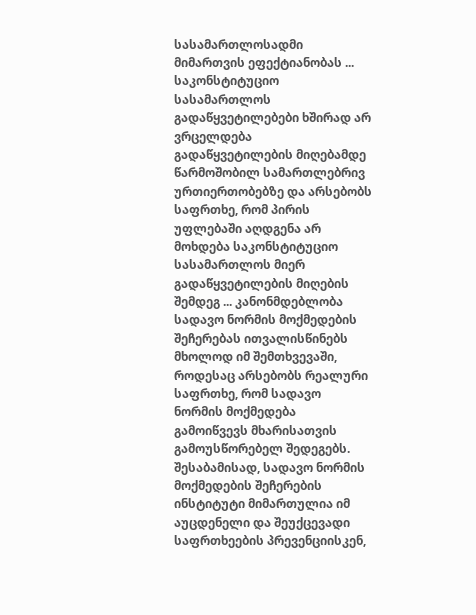სასამართლოსადმი მიმართვის ეფექტიანობას ... საკონსტიტუციო სასამართლოს გადაწყვეტილებები ხშირად არ ვრცელდება გადაწყვეტილების მიღებამდე წარმოშობილ სამართლებრივ ურთიერთობებზე და არსებობს საფრთხე, რომ პირის უფლებაში აღდგენა არ მოხდება საკონსტიტუციო სასამართლოს მიერ გადაწყვეტილების მიღების შემდეგ ... კანონმდებლობა სადავო ნორმის მოქმედების შეჩერებას ითვალისწინებს მხოლოდ იმ შემთხვევაში, როდესაც არსებობს რეალური საფრთხე, რომ სადავო ნორმის მოქმედება გამოიწვევს მხარისათვის გამოუსწორებელ შედეგებს. შესაბამისად, სადავო ნორმის მოქმედების შეჩერების ინსტიტუტი მიმართულია იმ აუცდენელი და შეუქცევადი საფრთხეების პრევენციისკენ,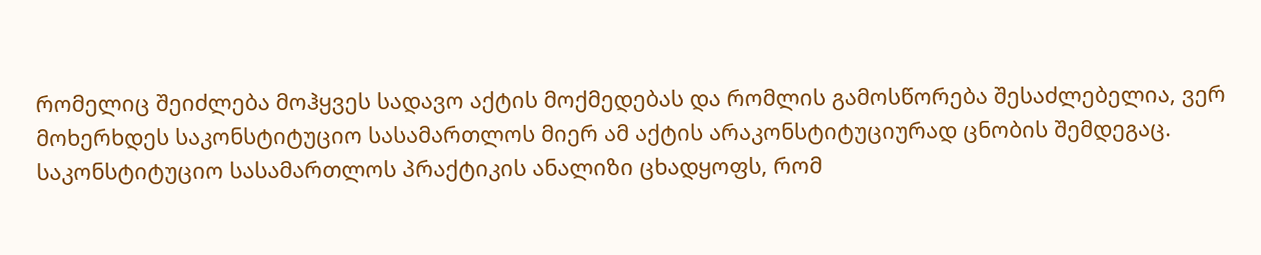რომელიც შეიძლება მოჰყვეს სადავო აქტის მოქმედებას და რომლის გამოსწორება შესაძლებელია, ვერ მოხერხდეს საკონსტიტუციო სასამართლოს მიერ ამ აქტის არაკონსტიტუციურად ცნობის შემდეგაც. საკონსტიტუციო სასამართლოს პრაქტიკის ანალიზი ცხადყოფს, რომ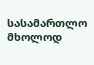სასამართლო მხოლოდ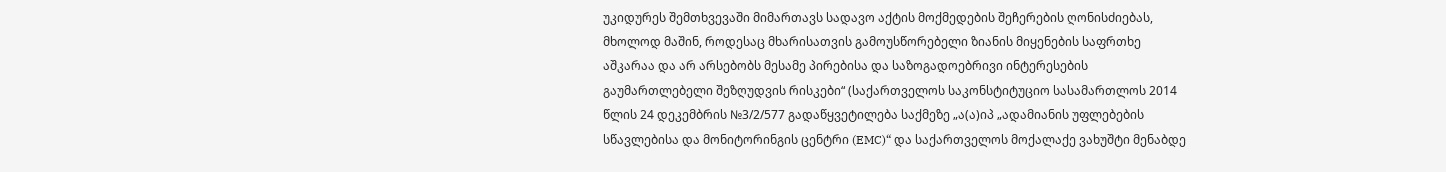უკიდურეს შემთხვევაში მიმართავს სადავო აქტის მოქმედების შეჩერების ღონისძიებას, მხოლოდ მაშინ, როდესაც მხარისათვის გამოუსწორებელი ზიანის მიყენების საფრთხე აშკარაა და არ არსებობს მესამე პირებისა და საზოგადოებრივი ინტერესების გაუმართლებელი შეზღუდვის რისკები“ (საქართველოს საკონსტიტუციო სასამართლოს 2014 წლის 24 დეკემბრის №3/2/577 გადაწყვეტილება საქმეზე „ა(ა)იპ „ადამიანის უფლებების სწავლებისა და მონიტორინგის ცენტრი (EMC)“ და საქართველოს მოქალაქე ვახუშტი მენაბდე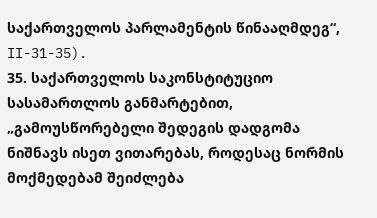საქართველოს პარლამენტის წინააღმდეგ“, II-31-35).
35. საქართველოს საკონსტიტუციო სასამართლოს განმარტებით, „გამოუსწორებელი შედეგის დადგომა ნიშნავს ისეთ ვითარებას, როდესაც ნორმის მოქმედებამ შეიძლება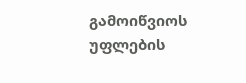გამოიწვიოს უფლების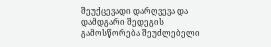შეუქცევადი დარღვევა და დამდგარი შედეგის გამოსწორება შეუძლებელი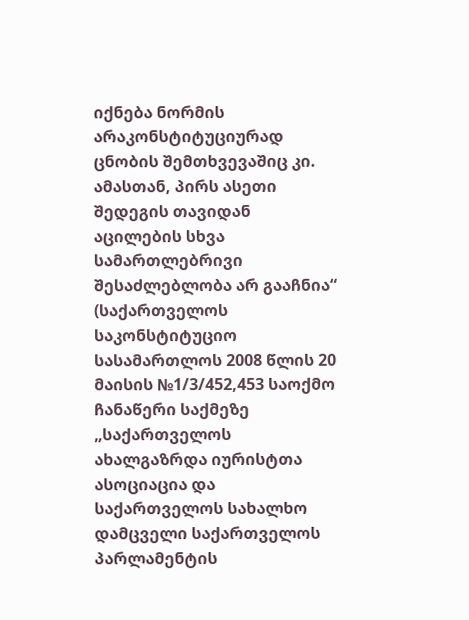იქნება ნორმის არაკონსტიტუციურად ცნობის შემთხვევაშიც კი. ამასთან, პირს ასეთი შედეგის თავიდან აცილების სხვა სამართლებრივი შესაძლებლობა არ გააჩნია“ (საქართველოს საკონსტიტუციო სასამართლოს 2008 წლის 20 მაისის №1/3/452,453 საოქმო ჩანაწერი საქმეზე „საქართველოს ახალგაზრდა იურისტთა ასოციაცია და საქართველოს სახალხო დამცველი საქართველოს პარლამენტის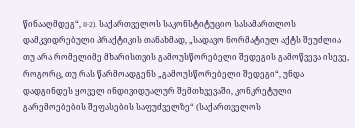წინააღმდეგ“, II-2). საქართველოს საკონსტიტუციო სასამართლოს დამკვიდრებული პრაქტიკის თანახმად, „სადავო ნორმატიულ აქტს შეუძლია თუ არა რომელიმე მხარისთვის გამოუსწორებელი შედეგის გამოწვევა ისევე, როგორც, თუ რას წარმოადგენს „გამოუსწორებელი შედეგი“, უნდა დადგინდეს ყოველ ინდივიდუალურ შემთხვევაში, კონკრეტული გარემოებების შეფასების საფუძველზე“ (საქართველოს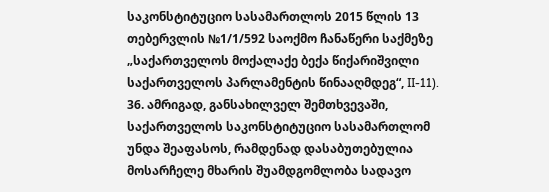საკონსტიტუციო სასამართლოს 2015 წლის 13 თებერვლის №1/1/592 საოქმო ჩანაწერი საქმეზე „საქართველოს მოქალაქე ბექა წიქარიშვილი საქართველოს პარლამენტის წინააღმდეგ“, II-11).
36. ამრიგად, განსახილველ შემთხვევაში, საქართველოს საკონსტიტუციო სასამართლომ უნდა შეაფასოს, რამდენად დასაბუთებულია მოსარჩელე მხარის შუამდგომლობა სადავო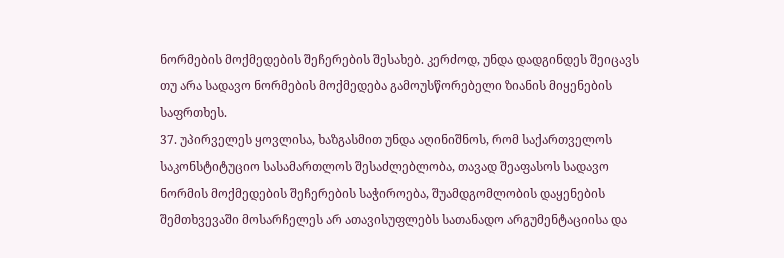ნორმების მოქმედების შეჩერების შესახებ. კერძოდ, უნდა დადგინდეს შეიცავს თუ არა სადავო ნორმების მოქმედება გამოუსწორებელი ზიანის მიყენების საფრთხეს.
37. უპირველეს ყოვლისა, ხაზგასმით უნდა აღინიშნოს, რომ საქართველოს საკონსტიტუციო სასამართლოს შესაძლებლობა, თავად შეაფასოს სადავო ნორმის მოქმედების შეჩერების საჭიროება, შუამდგომლობის დაყენების შემთხვევაში მოსარჩელეს არ ათავისუფლებს სათანადო არგუმენტაციისა და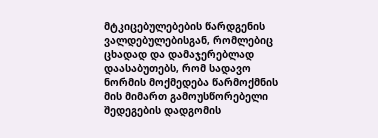მტკიცებულებების წარდგენის ვალდებულებისგან, რომლებიც ცხადად და დამაჯერებლად დაასაბუთებს, რომ სადავო ნორმის მოქმედება წარმოქმნის მის მიმართ გამოუსწორებელი შედეგების დადგომის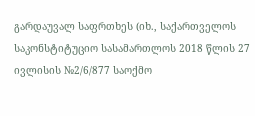გარდაუვალ საფრთხეს (იხ., საქართველოს საკონსტიტუციო სასამართლოს 2018 წლის 27 ივლისის №2/6/877 საოქმო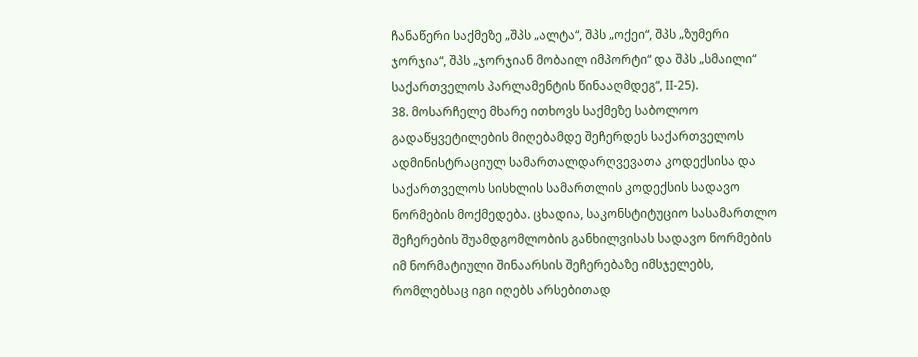ჩანაწერი საქმეზე „შპს „ალტა“, შპს „ოქეი“, შპს „ზუმერი ჯორჯია“, შპს „ჯორჯიან მობაილ იმპორტი“ და შპს „სმაილი“ საქართველოს პარლამენტის წინააღმდეგ“, II-25).
38. მოსარჩელე მხარე ითხოვს საქმეზე საბოლოო გადაწყვეტილების მიღებამდე შეჩერდეს საქართველოს ადმინისტრაციულ სამართალდარღვევათა კოდექსისა და საქართველოს სისხლის სამართლის კოდექსის სადავო ნორმების მოქმედება. ცხადია, საკონსტიტუციო სასამართლო შეჩერების შუამდგომლობის განხილვისას სადავო ნორმების იმ ნორმატიული შინაარსის შეჩერებაზე იმსჯელებს, რომლებსაც იგი იღებს არსებითად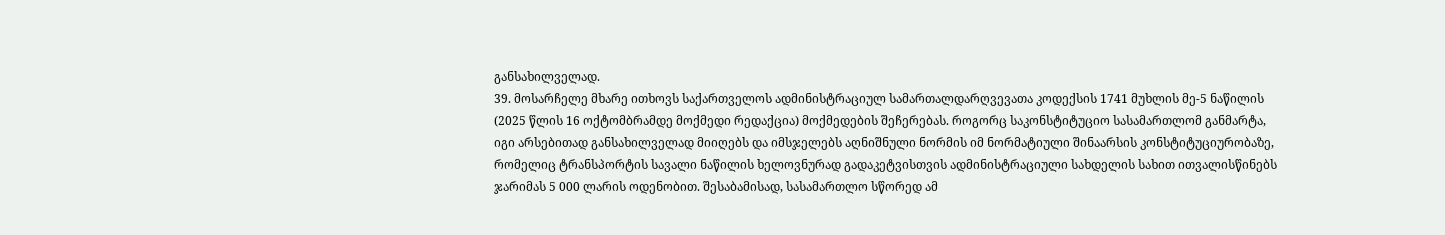განსახილველად.
39. მოსარჩელე მხარე ითხოვს საქართველოს ადმინისტრაციულ სამართალდარღვევათა კოდექსის 1741 მუხლის მე-5 ნაწილის (2025 წლის 16 ოქტომბრამდე მოქმედი რედაქცია) მოქმედების შეჩერებას. როგორც საკონსტიტუციო სასამართლომ განმარტა, იგი არსებითად განსახილველად მიიღებს და იმსჯელებს აღნიშნული ნორმის იმ ნორმატიული შინაარსის კონსტიტუციურობაზე, რომელიც ტრანსპორტის სავალი ნაწილის ხელოვნურად გადაკეტვისთვის ადმინისტრაციული სახდელის სახით ითვალისწინებს ჯარიმას 5 000 ლარის ოდენობით. შესაბამისად, სასამართლო სწორედ ამ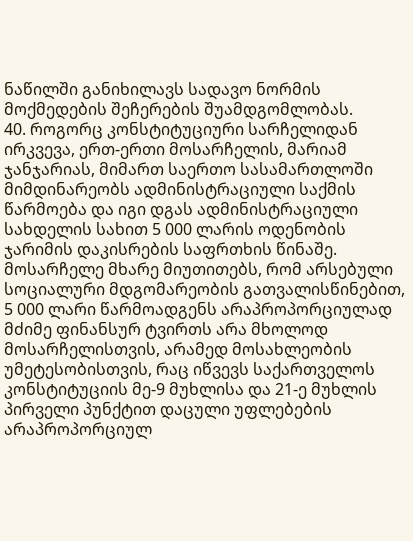ნაწილში განიხილავს სადავო ნორმის მოქმედების შეჩერების შუამდგომლობას.
40. როგორც კონსტიტუციური სარჩელიდან ირკვევა, ერთ-ერთი მოსარჩელის, მარიამ ჯანჯარიას, მიმართ საერთო სასამართლოში მიმდინარეობს ადმინისტრაციული საქმის წარმოება და იგი დგას ადმინისტრაციული სახდელის სახით 5 000 ლარის ოდენობის ჯარიმის დაკისრების საფრთხის წინაშე. მოსარჩელე მხარე მიუთითებს, რომ არსებული სოციალური მდგომარეობის გათვალისწინებით, 5 000 ლარი წარმოადგენს არაპროპორციულად მძიმე ფინანსურ ტვირთს არა მხოლოდ მოსარჩელისთვის, არამედ მოსახლეობის უმეტესობისთვის, რაც იწვევს საქართველოს კონსტიტუციის მე-9 მუხლისა და 21-ე მუხლის პირველი პუნქტით დაცული უფლებების არაპროპორციულ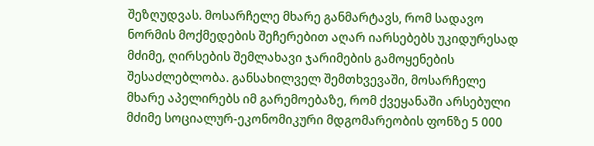შეზღუდვას. მოსარჩელე მხარე განმარტავს, რომ სადავო ნორმის მოქმედების შეჩერებით აღარ იარსებებს უკიდურესად მძიმე, ღირსების შემლახავი ჯარიმების გამოყენების შესაძლებლობა. განსახილველ შემთხვევაში, მოსარჩელე მხარე აპელირებს იმ გარემოებაზე, რომ ქვეყანაში არსებული მძიმე სოციალურ-ეკონომიკური მდგომარეობის ფონზე 5 000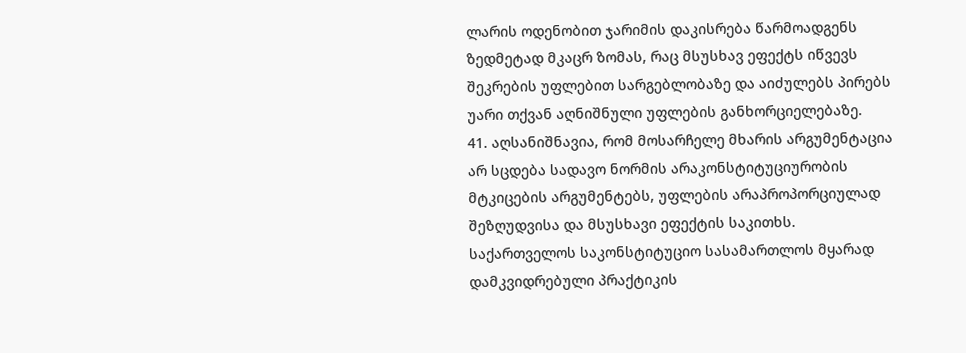ლარის ოდენობით ჯარიმის დაკისრება წარმოადგენს ზედმეტად მკაცრ ზომას, რაც მსუსხავ ეფექტს იწვევს შეკრების უფლებით სარგებლობაზე და აიძულებს პირებს უარი თქვან აღნიშნული უფლების განხორციელებაზე.
41. აღსანიშნავია, რომ მოსარჩელე მხარის არგუმენტაცია არ სცდება სადავო ნორმის არაკონსტიტუციურობის მტკიცების არგუმენტებს, უფლების არაპროპორციულად შეზღუდვისა და მსუსხავი ეფექტის საკითხს. საქართველოს საკონსტიტუციო სასამართლოს მყარად დამკვიდრებული პრაქტიკის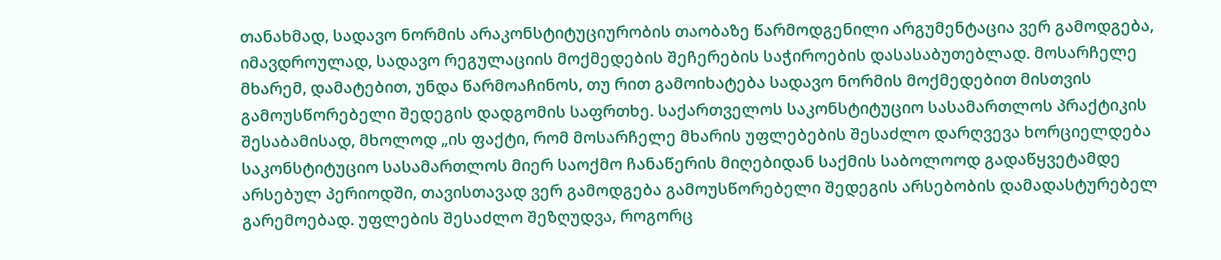თანახმად, სადავო ნორმის არაკონსტიტუციურობის თაობაზე წარმოდგენილი არგუმენტაცია ვერ გამოდგება, იმავდროულად, სადავო რეგულაციის მოქმედების შეჩერების საჭიროების დასასაბუთებლად. მოსარჩელე მხარემ, დამატებით, უნდა წარმოაჩინოს, თუ რით გამოიხატება სადავო ნორმის მოქმედებით მისთვის გამოუსწორებელი შედეგის დადგომის საფრთხე. საქართველოს საკონსტიტუციო სასამართლოს პრაქტიკის შესაბამისად, მხოლოდ „ის ფაქტი, რომ მოსარჩელე მხარის უფლებების შესაძლო დარღვევა ხორციელდება საკონსტიტუციო სასამართლოს მიერ საოქმო ჩანაწერის მიღებიდან საქმის საბოლოოდ გადაწყვეტამდე არსებულ პერიოდში, თავისთავად ვერ გამოდგება გამოუსწორებელი შედეგის არსებობის დამადასტურებელ გარემოებად. უფლების შესაძლო შეზღუდვა, როგორც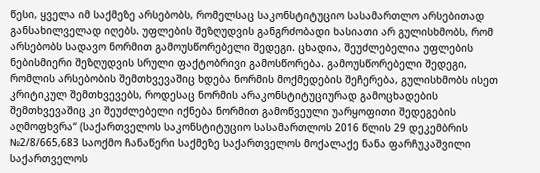წესი, ყველა იმ საქმეზე არსებობს, რომელსაც საკონსტიტუციო სასამართლო არსებითად განსახილველად იღებს. უფლების შეზღუდვის განგრძობადი ხასიათი არ გულისხმობს, რომ არსებობს სადავო ნორმით გამოუსწორებელი შედეგი. ცხადია, შეუძლებელია უფლების ნებისმიერი შეზღუდვის სრული ფაქტობრივი გამოსწორება. გამოუსწორებელი შედეგი, რომლის არსებობის შემთხვევაშიც ხდება ნორმის მოქმედების შეჩერება, გულისხმობს ისეთ კრიტიკულ შემთხვევებს, როდესაც ნორმის არაკონსტიტუციურად გამოცხადების შემთხვევაშიც კი შეუძლებელი იქნება ნორმით გამოწვეული უარყოფითი შედეგების აღმოფხვრა“ (საქართველოს საკონსტიტუციო სასამართლოს 2016 წლის 29 დეკემბრის №2/8/665,683 საოქმო ჩანაწერი საქმეზე საქართველოს მოქალაქე ნანა ფარჩუკაშვილი საქართველოს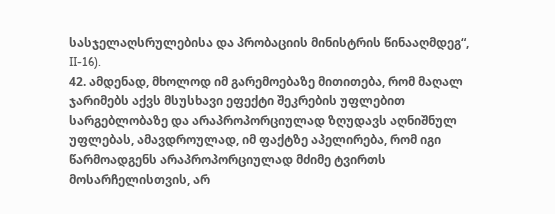სასჯელაღსრულებისა და პრობაციის მინისტრის წინააღმდეგ“, II-16).
42. ამდენად, მხოლოდ იმ გარემოებაზე მითითება, რომ მაღალ ჯარიმებს აქვს მსუსხავი ეფექტი შეკრების უფლებით სარგებლობაზე და არაპროპორციულად ზღუდავს აღნიშნულ უფლებას, ამავდროულად, იმ ფაქტზე აპელირება, რომ იგი წარმოადგენს არაპროპორციულად მძიმე ტვირთს მოსარჩელისთვის, არ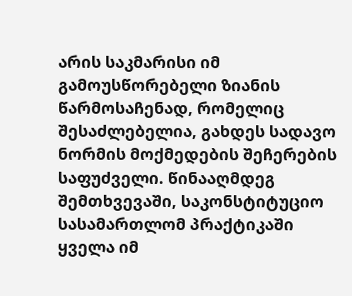არის საკმარისი იმ გამოუსწორებელი ზიანის წარმოსაჩენად, რომელიც შესაძლებელია, გახდეს სადავო ნორმის მოქმედების შეჩერების საფუძველი. წინააღმდეგ შემთხვევაში, საკონსტიტუციო სასამართლომ პრაქტიკაში ყველა იმ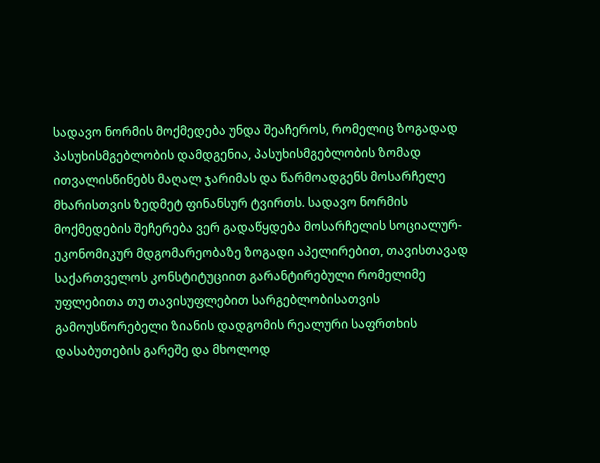სადავო ნორმის მოქმედება უნდა შეაჩეროს, რომელიც ზოგადად პასუხისმგებლობის დამდგენია, პასუხისმგებლობის ზომად ითვალისწინებს მაღალ ჯარიმას და წარმოადგენს მოსარჩელე მხარისთვის ზედმეტ ფინანსურ ტვირთს. სადავო ნორმის მოქმედების შეჩერება ვერ გადაწყდება მოსარჩელის სოციალურ-ეკონომიკურ მდგომარეობაზე ზოგადი აპელირებით, თავისთავად საქართველოს კონსტიტუციით გარანტირებული რომელიმე უფლებითა თუ თავისუფლებით სარგებლობისათვის გამოუსწორებელი ზიანის დადგომის რეალური საფრთხის დასაბუთების გარეშე და მხოლოდ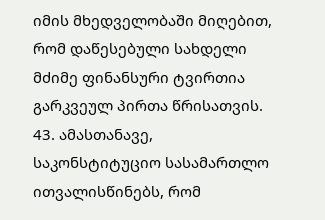იმის მხედველობაში მიღებით, რომ დაწესებული სახდელი მძიმე ფინანსური ტვირთია გარკვეულ პირთა წრისათვის.
43. ამასთანავე, საკონსტიტუციო სასამართლო ითვალისწინებს, რომ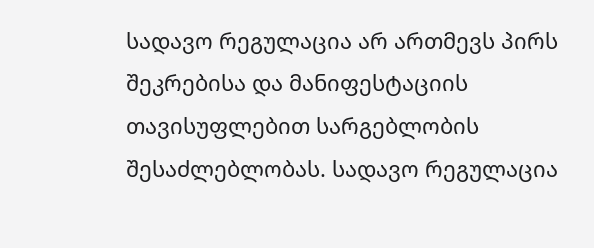სადავო რეგულაცია არ ართმევს პირს შეკრებისა და მანიფესტაციის თავისუფლებით სარგებლობის შესაძლებლობას. სადავო რეგულაცია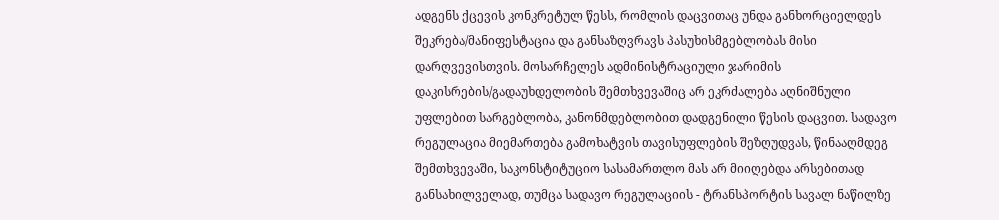ადგენს ქცევის კონკრეტულ წესს, რომლის დაცვითაც უნდა განხორციელდეს შეკრება/მანიფესტაცია და განსაზღვრავს პასუხისმგებლობას მისი დარღვევისთვის. მოსარჩელეს ადმინისტრაციული ჯარიმის დაკისრების/გადაუხდელობის შემთხვევაშიც არ ეკრძალება აღნიშნული უფლებით სარგებლობა, კანონმდებლობით დადგენილი წესის დაცვით. სადავო რეგულაცია მიემართება გამოხატვის თავისუფლების შეზღუდვას, წინააღმდეგ შემთხვევაში, საკონსტიტუციო სასამართლო მას არ მიიღებდა არსებითად განსახილველად, თუმცა სადავო რეგულაციის - ტრანსპორტის სავალ ნაწილზე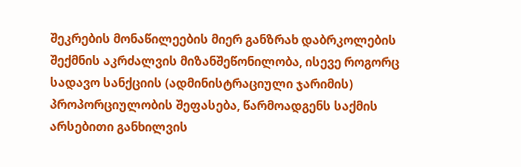შეკრების მონაწილეების მიერ განზრახ დაბრკოლების შექმნის აკრძალვის მიზანშეწონილობა, ისევე როგორც სადავო სანქციის (ადმინისტრაციული ჯარიმის) პროპორციულობის შეფასება, წარმოადგენს საქმის არსებითი განხილვის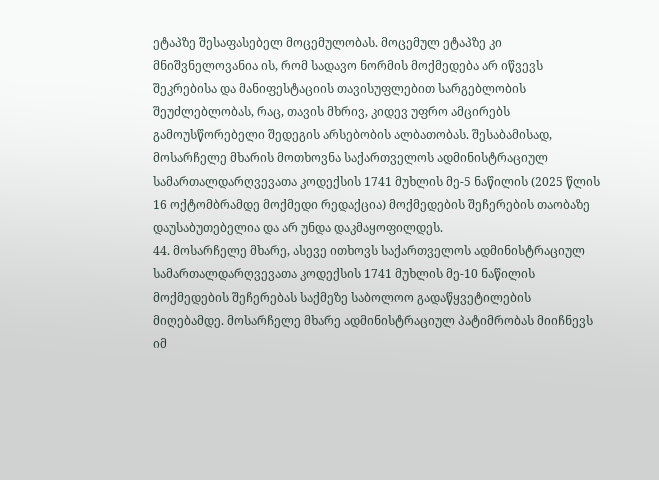ეტაპზე შესაფასებელ მოცემულობას. მოცემულ ეტაპზე კი მნიშვნელოვანია ის, რომ სადავო ნორმის მოქმედება არ იწვევს შეკრებისა და მანიფესტაციის თავისუფლებით სარგებლობის შეუძლებლობას, რაც, თავის მხრივ, კიდევ უფრო ამცირებს გამოუსწორებელი შედეგის არსებობის ალბათობას. შესაბამისად, მოსარჩელე მხარის მოთხოვნა საქართველოს ადმინისტრაციულ სამართალდარღვევათა კოდექსის 1741 მუხლის მე-5 ნაწილის (2025 წლის 16 ოქტომბრამდე მოქმედი რედაქცია) მოქმედების შეჩერების თაობაზე დაუსაბუთებელია და არ უნდა დაკმაყოფილდეს.
44. მოსარჩელე მხარე, ასევე ითხოვს საქართველოს ადმინისტრაციულ სამართალდარღვევათა კოდექსის 1741 მუხლის მე-10 ნაწილის მოქმედების შეჩერებას საქმეზე საბოლოო გადაწყვეტილების მიღებამდე. მოსარჩელე მხარე ადმინისტრაციულ პატიმრობას მიიჩნევს იმ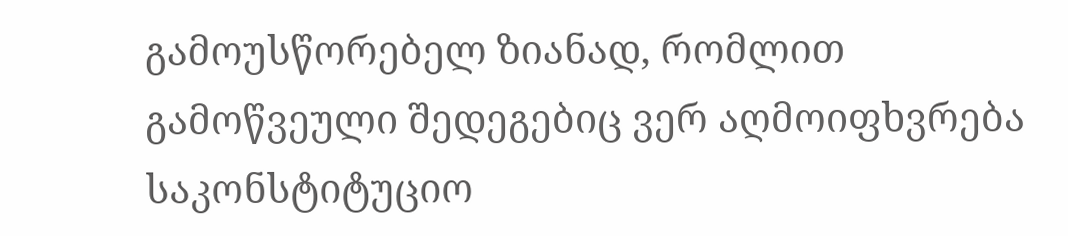გამოუსწორებელ ზიანად, რომლით გამოწვეული შედეგებიც ვერ აღმოიფხვრება საკონსტიტუციო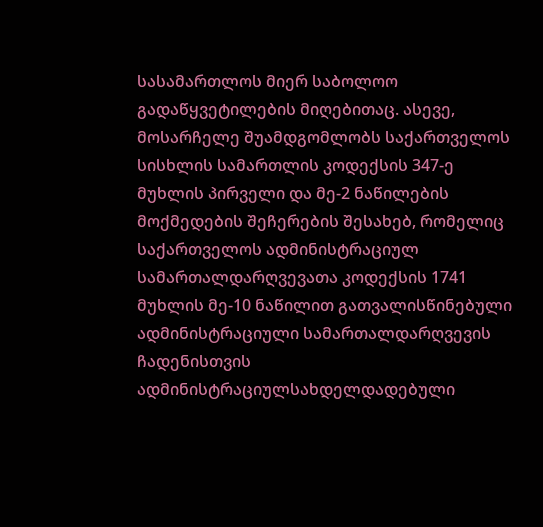სასამართლოს მიერ საბოლოო გადაწყვეტილების მიღებითაც. ასევე, მოსარჩელე შუამდგომლობს საქართველოს სისხლის სამართლის კოდექსის 347-ე მუხლის პირველი და მე-2 ნაწილების მოქმედების შეჩერების შესახებ, რომელიც საქართველოს ადმინისტრაციულ სამართალდარღვევათა კოდექსის 1741 მუხლის მე-10 ნაწილით გათვალისწინებული ადმინისტრაციული სამართალდარღვევის ჩადენისთვის ადმინისტრაციულსახდელდადებული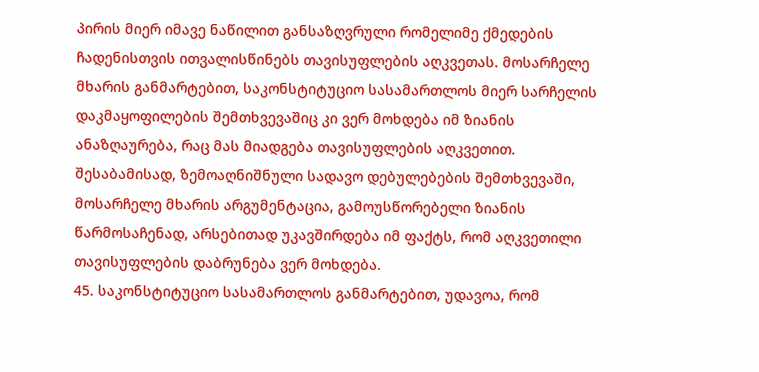პირის მიერ იმავე ნაწილით განსაზღვრული რომელიმე ქმედების ჩადენისთვის ითვალისწინებს თავისუფლების აღკვეთას. მოსარჩელე მხარის განმარტებით, საკონსტიტუციო სასამართლოს მიერ სარჩელის დაკმაყოფილების შემთხვევაშიც კი ვერ მოხდება იმ ზიანის ანაზღაურება, რაც მას მიადგება თავისუფლების აღკვეთით. შესაბამისად, ზემოაღნიშნული სადავო დებულებების შემთხვევაში, მოსარჩელე მხარის არგუმენტაცია, გამოუსწორებელი ზიანის წარმოსაჩენად, არსებითად უკავშირდება იმ ფაქტს, რომ აღკვეთილი თავისუფლების დაბრუნება ვერ მოხდება.
45. საკონსტიტუციო სასამართლოს განმარტებით, უდავოა, რომ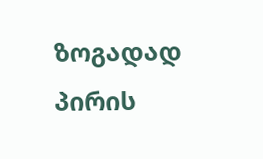ზოგადად პირის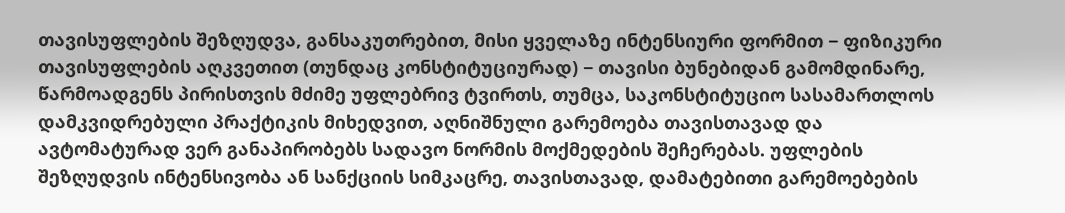თავისუფლების შეზღუდვა, განსაკუთრებით, მისი ყველაზე ინტენსიური ფორმით − ფიზიკური თავისუფლების აღკვეთით (თუნდაც კონსტიტუციურად) − თავისი ბუნებიდან გამომდინარე, წარმოადგენს პირისთვის მძიმე უფლებრივ ტვირთს, თუმცა, საკონსტიტუციო სასამართლოს დამკვიდრებული პრაქტიკის მიხედვით, აღნიშნული გარემოება თავისთავად და ავტომატურად ვერ განაპირობებს სადავო ნორმის მოქმედების შეჩერებას. უფლების შეზღუდვის ინტენსივობა ან სანქციის სიმკაცრე, თავისთავად, დამატებითი გარემოებების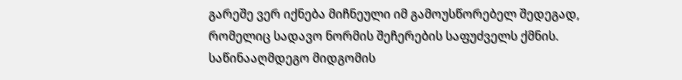გარეშე ვერ იქნება მიჩნეული იმ გამოუსწორებელ შედეგად, რომელიც სადავო ნორმის შეჩერების საფუძველს ქმნის. საწინააღმდეგო მიდგომის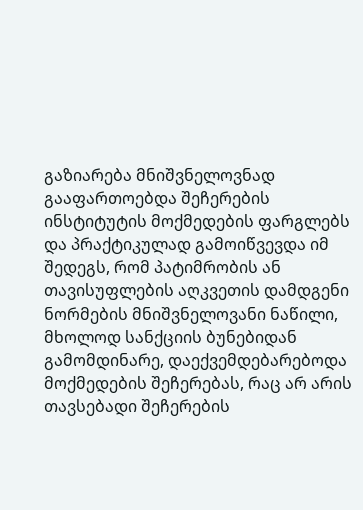გაზიარება მნიშვნელოვნად გააფართოებდა შეჩერების ინსტიტუტის მოქმედების ფარგლებს და პრაქტიკულად გამოიწვევდა იმ შედეგს, რომ პატიმრობის ან თავისუფლების აღკვეთის დამდგენი ნორმების მნიშვნელოვანი ნაწილი, მხოლოდ სანქციის ბუნებიდან გამომდინარე, დაექვემდებარებოდა მოქმედების შეჩერებას, რაც არ არის თავსებადი შეჩერების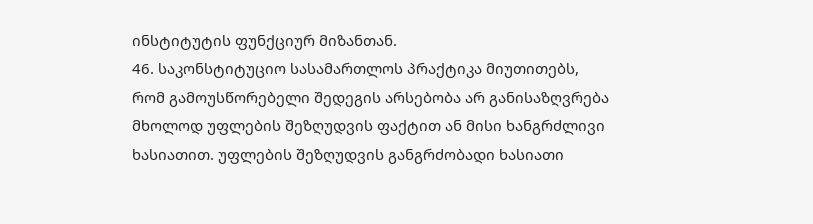ინსტიტუტის ფუნქციურ მიზანთან.
46. საკონსტიტუციო სასამართლოს პრაქტიკა მიუთითებს, რომ გამოუსწორებელი შედეგის არსებობა არ განისაზღვრება მხოლოდ უფლების შეზღუდვის ფაქტით ან მისი ხანგრძლივი ხასიათით. უფლების შეზღუდვის განგრძობადი ხასიათი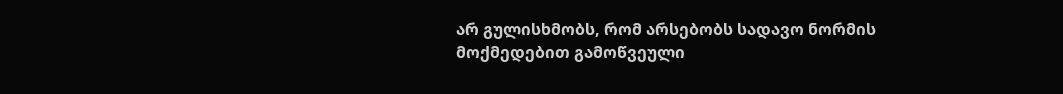არ გულისხმობს, რომ არსებობს სადავო ნორმის მოქმედებით გამოწვეული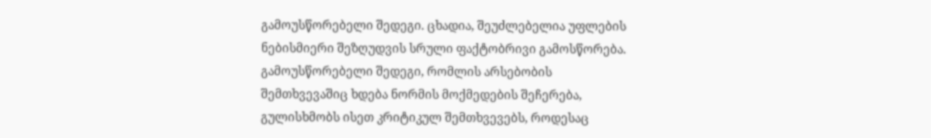გამოუსწორებელი შედეგი. ცხადია, შეუძლებელია უფლების ნებისმიერი შეზღუდვის სრული ფაქტობრივი გამოსწორება. გამოუსწორებელი შედეგი, რომლის არსებობის შემთხვევაშიც ხდება ნორმის მოქმედების შეჩერება, გულისხმობს ისეთ კრიტიკულ შემთხვევებს, როდესაც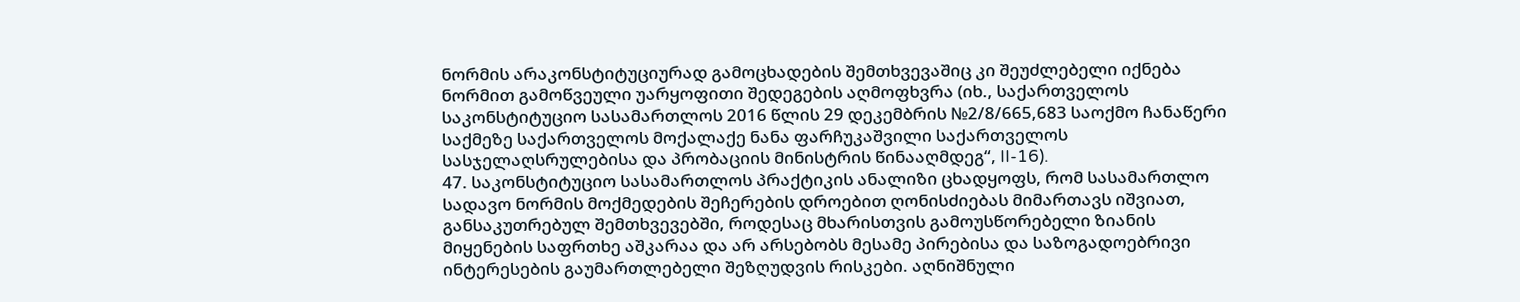ნორმის არაკონსტიტუციურად გამოცხადების შემთხვევაშიც კი შეუძლებელი იქნება ნორმით გამოწვეული უარყოფითი შედეგების აღმოფხვრა (იხ., საქართველოს საკონსტიტუციო სასამართლოს 2016 წლის 29 დეკემბრის №2/8/665,683 საოქმო ჩანაწერი საქმეზე საქართველოს მოქალაქე ნანა ფარჩუკაშვილი საქართველოს სასჯელაღსრულებისა და პრობაციის მინისტრის წინააღმდეგ“, II-16).
47. საკონსტიტუციო სასამართლოს პრაქტიკის ანალიზი ცხადყოფს, რომ სასამართლო სადავო ნორმის მოქმედების შეჩერების დროებით ღონისძიებას მიმართავს იშვიათ, განსაკუთრებულ შემთხვევებში, როდესაც მხარისთვის გამოუსწორებელი ზიანის მიყენების საფრთხე აშკარაა და არ არსებობს მესამე პირებისა და საზოგადოებრივი ინტერესების გაუმართლებელი შეზღუდვის რისკები. აღნიშნული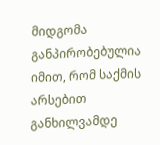მიდგომა განპირობებულია იმით, რომ საქმის არსებით განხილვამდე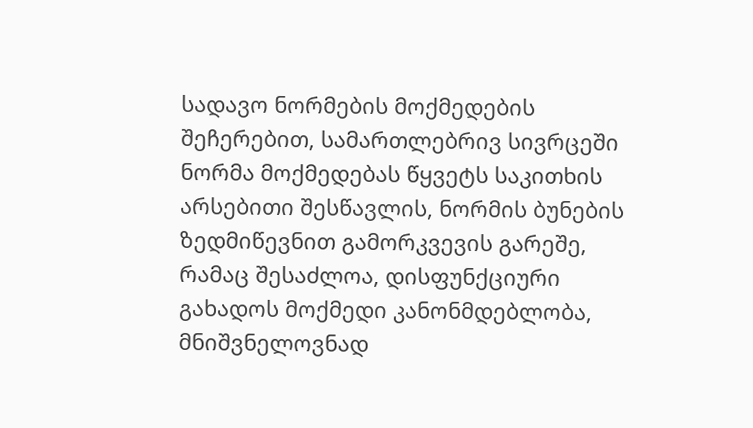სადავო ნორმების მოქმედების შეჩერებით, სამართლებრივ სივრცეში ნორმა მოქმედებას წყვეტს საკითხის არსებითი შესწავლის, ნორმის ბუნების ზედმიწევნით გამორკვევის გარეშე, რამაც შესაძლოა, დისფუნქციური გახადოს მოქმედი კანონმდებლობა, მნიშვნელოვნად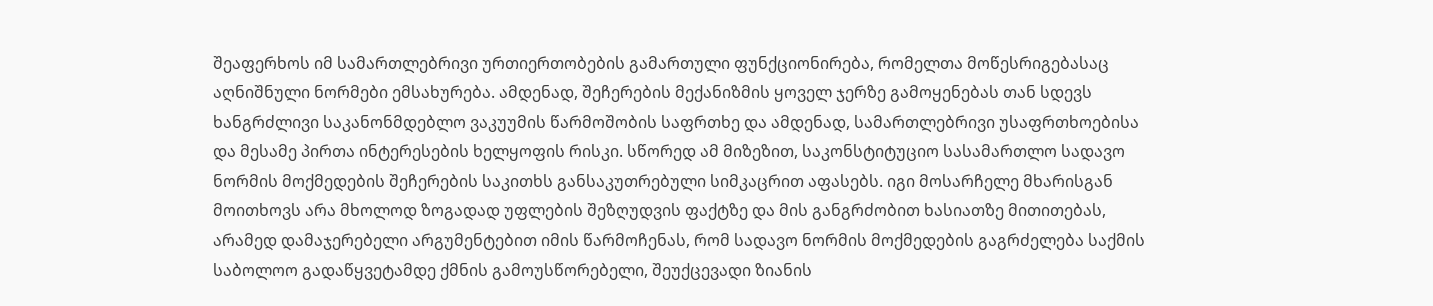შეაფერხოს იმ სამართლებრივი ურთიერთობების გამართული ფუნქციონირება, რომელთა მოწესრიგებასაც აღნიშნული ნორმები ემსახურება. ამდენად, შეჩერების მექანიზმის ყოველ ჯერზე გამოყენებას თან სდევს ხანგრძლივი საკანონმდებლო ვაკუუმის წარმოშობის საფრთხე და ამდენად, სამართლებრივი უსაფრთხოებისა და მესამე პირთა ინტერესების ხელყოფის რისკი. სწორედ ამ მიზეზით, საკონსტიტუციო სასამართლო სადავო ნორმის მოქმედების შეჩერების საკითხს განსაკუთრებული სიმკაცრით აფასებს. იგი მოსარჩელე მხარისგან მოითხოვს არა მხოლოდ ზოგადად უფლების შეზღუდვის ფაქტზე და მის განგრძობით ხასიათზე მითითებას, არამედ დამაჯერებელი არგუმენტებით იმის წარმოჩენას, რომ სადავო ნორმის მოქმედების გაგრძელება საქმის საბოლოო გადაწყვეტამდე ქმნის გამოუსწორებელი, შეუქცევადი ზიანის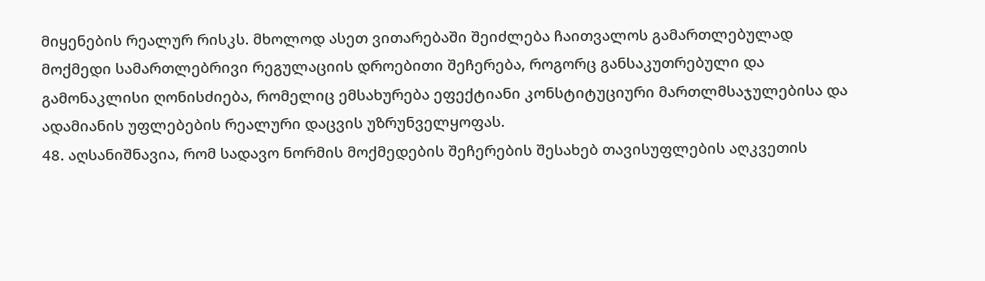მიყენების რეალურ რისკს. მხოლოდ ასეთ ვითარებაში შეიძლება ჩაითვალოს გამართლებულად მოქმედი სამართლებრივი რეგულაციის დროებითი შეჩერება, როგორც განსაკუთრებული და გამონაკლისი ღონისძიება, რომელიც ემსახურება ეფექტიანი კონსტიტუციური მართლმსაჯულებისა და ადამიანის უფლებების რეალური დაცვის უზრუნველყოფას.
48. აღსანიშნავია, რომ სადავო ნორმის მოქმედების შეჩერების შესახებ თავისუფლების აღკვეთის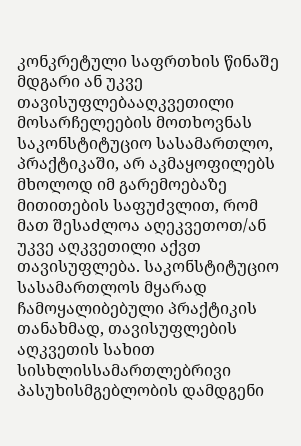კონკრეტული საფრთხის წინაშე მდგარი ან უკვე თავისუფლებააღკვეთილი მოსარჩელეების მოთხოვნას საკონსტიტუციო სასამართლო, პრაქტიკაში, არ აკმაყოფილებს მხოლოდ იმ გარემოებაზე მითითების საფუძვლით, რომ მათ შესაძლოა აღეკვეთოთ/ან უკვე აღკვეთილი აქვთ თავისუფლება. საკონსტიტუციო სასამართლოს მყარად ჩამოყალიბებული პრაქტიკის თანახმად, თავისუფლების აღკვეთის სახით სისხლისსამართლებრივი პასუხისმგებლობის დამდგენი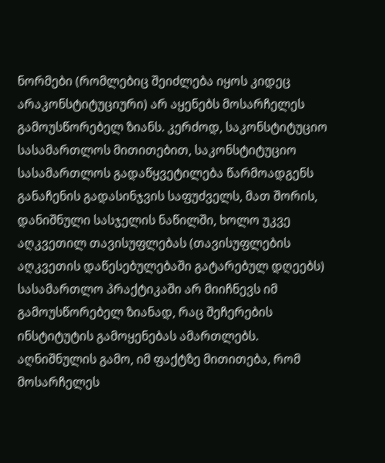ნორმები (რომლებიც შეიძლება იყოს კიდეც არაკონსტიტუციური) არ აყენებს მოსარჩელეს გამოუსწორებელ ზიანს. კერძოდ, საკონსტიტუციო სასამართლოს მითითებით, საკონსტიტუციო სასამართლოს გადაწყვეტილება წარმოადგენს განაჩენის გადასინჯვის საფუძველს, მათ შორის, დანიშნული სასჯელის ნაწილში, ხოლო უკვე აღკვეთილ თავისუფლებას (თავისუფლების აღკვეთის დაწესებულებაში გატარებულ დღეებს) სასამართლო პრაქტიკაში არ მიიჩნევს იმ გამოუსწორებელ ზიანად, რაც შეჩერების ინსტიტუტის გამოყენებას ამართლებს. აღნიშნულის გამო, იმ ფაქტზე მითითება, რომ მოსარჩელეს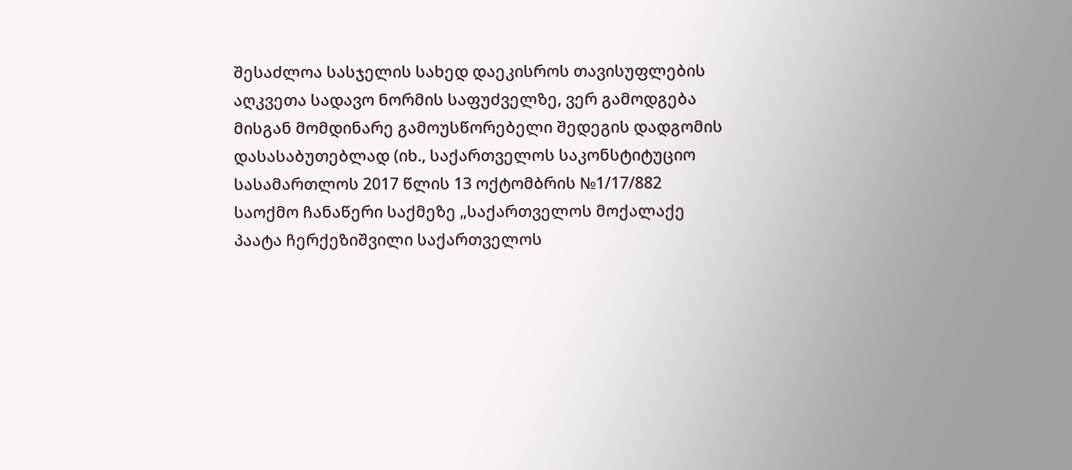შესაძლოა სასჯელის სახედ დაეკისროს თავისუფლების აღკვეთა სადავო ნორმის საფუძველზე, ვერ გამოდგება მისგან მომდინარე გამოუსწორებელი შედეგის დადგომის დასასაბუთებლად (იხ., საქართველოს საკონსტიტუციო სასამართლოს 2017 წლის 13 ოქტომბრის №1/17/882 საოქმო ჩანაწერი საქმეზე „საქართველოს მოქალაქე პაატა ჩერქეზიშვილი საქართველოს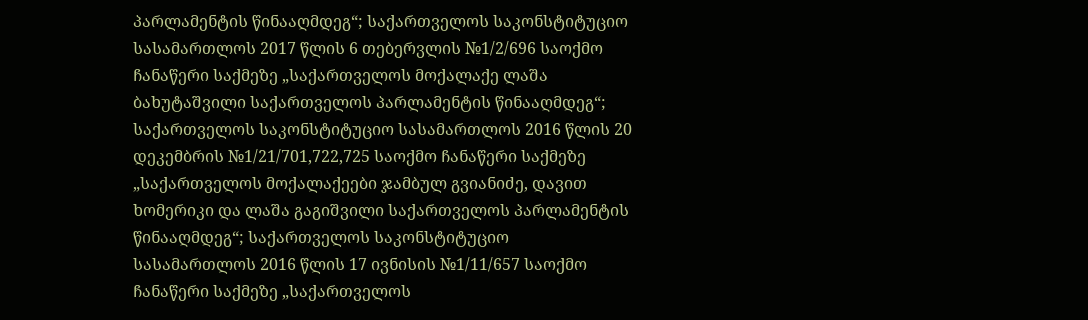პარლამენტის წინააღმდეგ“; საქართველოს საკონსტიტუციო სასამართლოს 2017 წლის 6 თებერვლის №1/2/696 საოქმო ჩანაწერი საქმეზე „საქართველოს მოქალაქე ლაშა ბახუტაშვილი საქართველოს პარლამენტის წინააღმდეგ“; საქართველოს საკონსტიტუციო სასამართლოს 2016 წლის 20 დეკემბრის №1/21/701,722,725 საოქმო ჩანაწერი საქმეზე „საქართველოს მოქალაქეები ჯამბულ გვიანიძე, დავით ხომერიკი და ლაშა გაგიშვილი საქართველოს პარლამენტის წინააღმდეგ“; საქართველოს საკონსტიტუციო სასამართლოს 2016 წლის 17 ივნისის №1/11/657 საოქმო ჩანაწერი საქმეზე „საქართველოს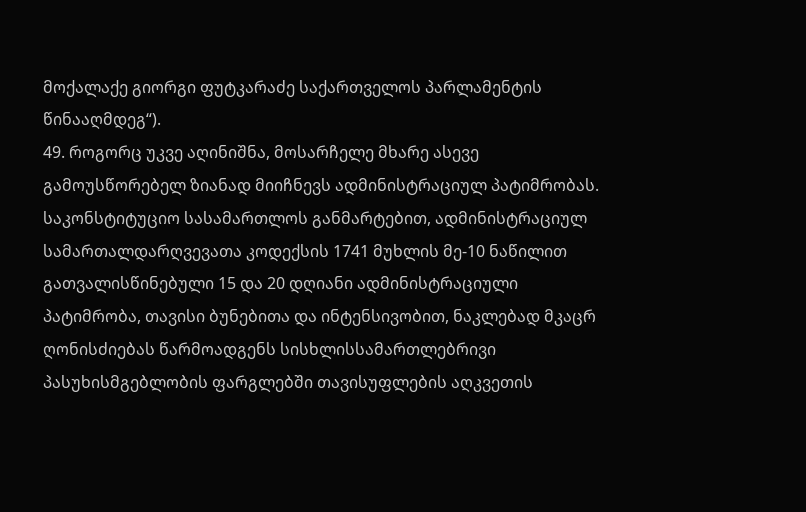მოქალაქე გიორგი ფუტკარაძე საქართველოს პარლამენტის წინააღმდეგ“).
49. როგორც უკვე აღინიშნა, მოსარჩელე მხარე ასევე გამოუსწორებელ ზიანად მიიჩნევს ადმინისტრაციულ პატიმრობას. საკონსტიტუციო სასამართლოს განმარტებით, ადმინისტრაციულ სამართალდარღვევათა კოდექსის 1741 მუხლის მე-10 ნაწილით გათვალისწინებული 15 და 20 დღიანი ადმინისტრაციული პატიმრობა, თავისი ბუნებითა და ინტენსივობით, ნაკლებად მკაცრ ღონისძიებას წარმოადგენს სისხლისსამართლებრივი პასუხისმგებლობის ფარგლებში თავისუფლების აღკვეთის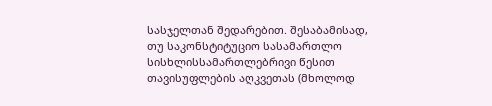სასჯელთან შედარებით. შესაბამისად, თუ საკონსტიტუციო სასამართლო სისხლისსამართლებრივი წესით თავისუფლების აღკვეთას (მხოლოდ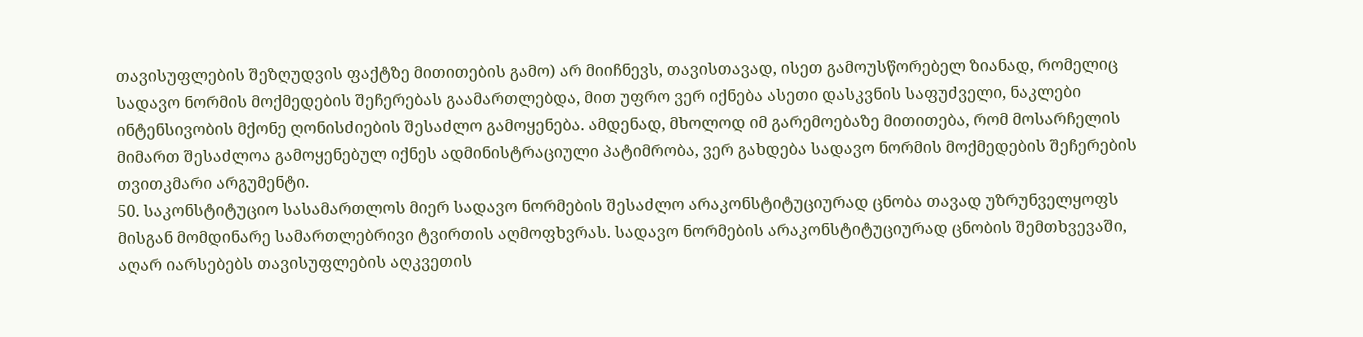თავისუფლების შეზღუდვის ფაქტზე მითითების გამო) არ მიიჩნევს, თავისთავად, ისეთ გამოუსწორებელ ზიანად, რომელიც სადავო ნორმის მოქმედების შეჩერებას გაამართლებდა, მით უფრო ვერ იქნება ასეთი დასკვნის საფუძველი, ნაკლები ინტენსივობის მქონე ღონისძიების შესაძლო გამოყენება. ამდენად, მხოლოდ იმ გარემოებაზე მითითება, რომ მოსარჩელის მიმართ შესაძლოა გამოყენებულ იქნეს ადმინისტრაციული პატიმრობა, ვერ გახდება სადავო ნორმის მოქმედების შეჩერების თვითკმარი არგუმენტი.
50. საკონსტიტუციო სასამართლოს მიერ სადავო ნორმების შესაძლო არაკონსტიტუციურად ცნობა თავად უზრუნველყოფს მისგან მომდინარე სამართლებრივი ტვირთის აღმოფხვრას. სადავო ნორმების არაკონსტიტუციურად ცნობის შემთხვევაში, აღარ იარსებებს თავისუფლების აღკვეთის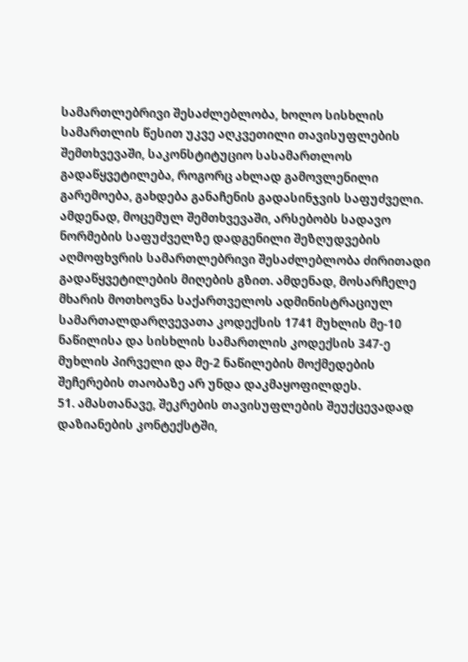სამართლებრივი შესაძლებლობა, ხოლო სისხლის სამართლის წესით უკვე აღკვეთილი თავისუფლების შემთხვევაში, საკონსტიტუციო სასამართლოს გადაწყვეტილება, როგორც ახლად გამოვლენილი გარემოება, გახდება განაჩენის გადასინჯვის საფუძველი. ამდენად, მოცემულ შემთხვევაში, არსებობს სადავო ნორმების საფუძველზე დადგენილი შეზღუდვების აღმოფხვრის სამართლებრივი შესაძლებლობა ძირითადი გადაწყვეტილების მიღების გზით. ამდენად, მოსარჩელე მხარის მოთხოვნა საქართველოს ადმინისტრაციულ სამართალდარღვევათა კოდექსის 1741 მუხლის მე-10 ნაწილისა და სისხლის სამართლის კოდექსის 347-ე მუხლის პირველი და მე-2 ნაწილების მოქმედების შეჩერების თაობაზე არ უნდა დაკმაყოფილდეს.
51. ამასთანავე, შეკრების თავისუფლების შეუქცევადად დაზიანების კონტექსტში,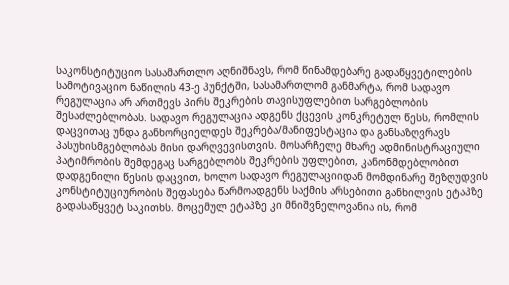საკონსტიტუციო სასამართლო აღნიშნავს, რომ წინამდებარე გადაწყვეტილების სამოტივაციო ნაწილის 43-ე პუნქტში, სასამართლომ განმარტა, რომ სადავო რეგულაცია არ ართმევს პირს შეკრების თავისუფლებით სარგებლობის შესაძლებლობას. სადავო რეგულაცია ადგენს ქცევის კონკრეტულ წესს, რომლის დაცვითაც უნდა განხორციელდეს შეკრება/მანიფესტაცია და განსაზღვრავს პასუხისმგებლობას მისი დარღვევისთვის. მოსარჩელე მხარე ადმინისტრაციული პატიმრობის შემდეგაც სარგებლობს შეკრების უფლებით, კანონმდებლობით დადგენილი წესის დაცვით, ხოლო სადავო რეგულაციიდან მომდინარე შეზღუდვის კონსტიტუციურობის შეფასება წარმოადგენს საქმის არსებითი განხილვის ეტაპზე გადასაწყვეტ საკითხს. მოცემულ ეტაპზე კი მნიშვნელოვანია ის, რომ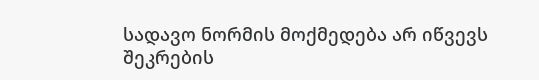სადავო ნორმის მოქმედება არ იწვევს შეკრების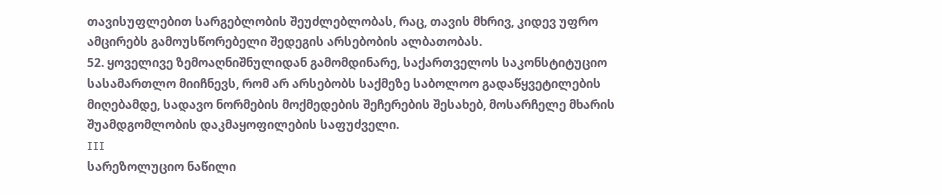თავისუფლებით სარგებლობის შეუძლებლობას, რაც, თავის მხრივ, კიდევ უფრო ამცირებს გამოუსწორებელი შედეგის არსებობის ალბათობას.
52. ყოველივე ზემოაღნიშნულიდან გამომდინარე, საქართველოს საკონსტიტუციო სასამართლო მიიჩნევს, რომ არ არსებობს საქმეზე საბოლოო გადაწყვეტილების მიღებამდე, სადავო ნორმების მოქმედების შეჩერების შესახებ, მოსარჩელე მხარის შუამდგომლობის დაკმაყოფილების საფუძველი.
III
სარეზოლუციო ნაწილი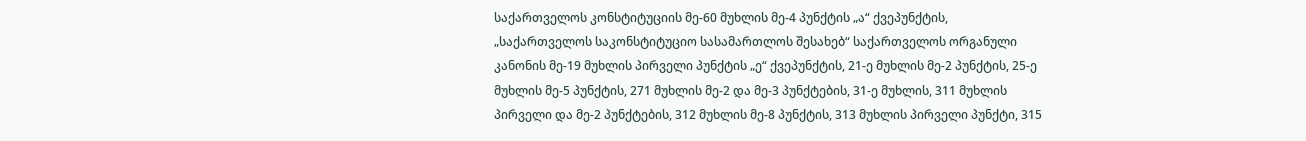საქართველოს კონსტიტუციის მე-60 მუხლის მე-4 პუნქტის „ა“ ქვეპუნქტის, „საქართველოს საკონსტიტუციო სასამართლოს შესახებ“ საქართველოს ორგანული კანონის მე-19 მუხლის პირველი პუნქტის „ე“ ქვეპუნქტის, 21-ე მუხლის მე-2 პუნქტის, 25-ე მუხლის მე-5 პუნქტის, 271 მუხლის მე-2 და მე-3 პუნქტების, 31-ე მუხლის, 311 მუხლის პირველი და მე-2 პუნქტების, 312 მუხლის მე-8 პუნქტის, 313 მუხლის პირველი პუნქტი, 315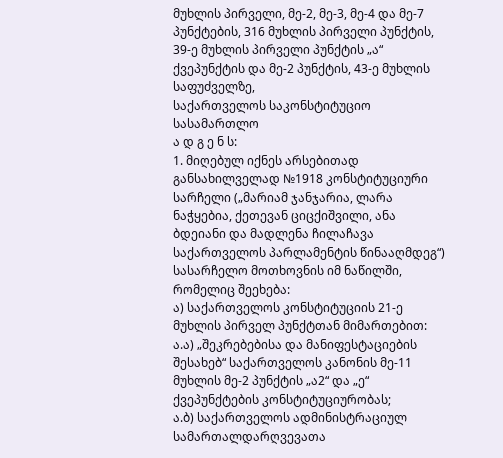მუხლის პირველი, მე-2, მე-3, მე-4 და მე-7 პუნქტების, 316 მუხლის პირველი პუნქტის, 39-ე მუხლის პირველი პუნქტის „ა“ ქვეპუნქტის და მე-2 პუნქტის, 43-ე მუხლის საფუძველზე,
საქართველოს საკონსტიტუციო სასამართლო
ა დ გ ე ნ ს:
1. მიღებულ იქნეს არსებითად განსახილველად №1918 კონსტიტუციური სარჩელი („მარიამ ჯანჯარია, ლარა ნაჭყებია, ქეთევან ციცქიშვილი, ანა ბდეიანი და მადლენა ჩილაჩავა საქართველოს პარლამენტის წინააღმდეგ“) სასარჩელო მოთხოვნის იმ ნაწილში, რომელიც შეეხება:
ა) საქართველოს კონსტიტუციის 21-ე მუხლის პირველ პუნქტთან მიმართებით:
ა.ა) „შეკრებებისა და მანიფესტაციების შესახებ“ საქართველოს კანონის მე-11 მუხლის მე-2 პუნქტის „ა2“ და „ე“ ქვეპუნქტების კონსტიტუციურობას;
ა.ბ) საქართველოს ადმინისტრაციულ სამართალდარღვევათა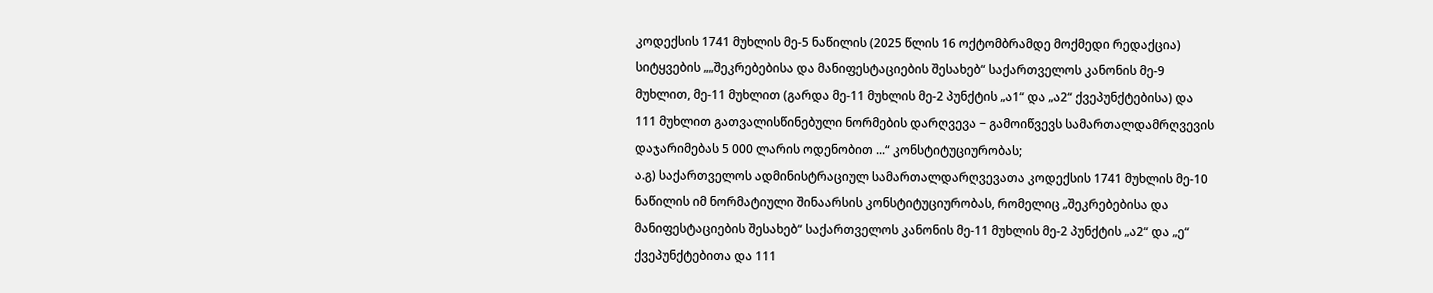კოდექსის 1741 მუხლის მე-5 ნაწილის (2025 წლის 16 ოქტომბრამდე მოქმედი რედაქცია) სიტყვების „„შეკრებებისა და მანიფესტაციების შესახებ“ საქართველოს კანონის მე-9 მუხლით, მე-11 მუხლით (გარდა მე-11 მუხლის მე-2 პუნქტის „ა1“ და „ა2“ ქვეპუნქტებისა) და 111 მუხლით გათვალისწინებული ნორმების დარღვევა − გამოიწვევს სამართალდამრღვევის დაჯარიმებას 5 000 ლარის ოდენობით ...“ კონსტიტუციურობას;
ა.გ) საქართველოს ადმინისტრაციულ სამართალდარღვევათა კოდექსის 1741 მუხლის მე-10 ნაწილის იმ ნორმატიული შინაარსის კონსტიტუციურობას, რომელიც „შეკრებებისა და მანიფესტაციების შესახებ“ საქართველოს კანონის მე-11 მუხლის მე-2 პუნქტის „ა2“ და „ე“ ქვეპუნქტებითა და 111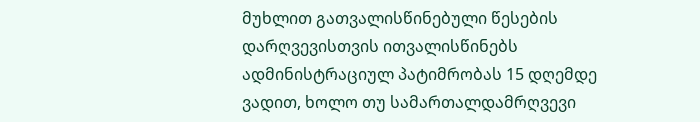მუხლით გათვალისწინებული წესების დარღვევისთვის ითვალისწინებს ადმინისტრაციულ პატიმრობას 15 დღემდე ვადით, ხოლო თუ სამართალდამრღვევი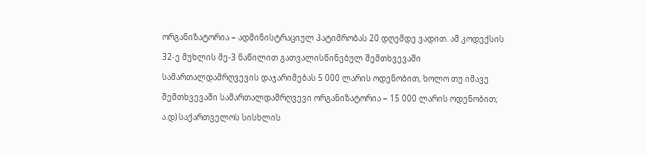ორგანიზატორია − ადმინისტრაციულ პატიმრობას 20 დღემდე ვადით. ამ კოდექსის 32-ე მუხლის მე-3 ნაწილით გათვალისწინებულ შემთხვევაში სამართალდამრღვევის დაჯარიმებას 5 000 ლარის ოდენობით, ხოლო თუ იმავე შემთხვევაში სამართალდამრღვევი ორგანიზატორია − 15 000 ლარის ოდენობით;
ა.დ) საქართველოს სისხლის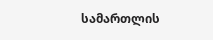სამართლის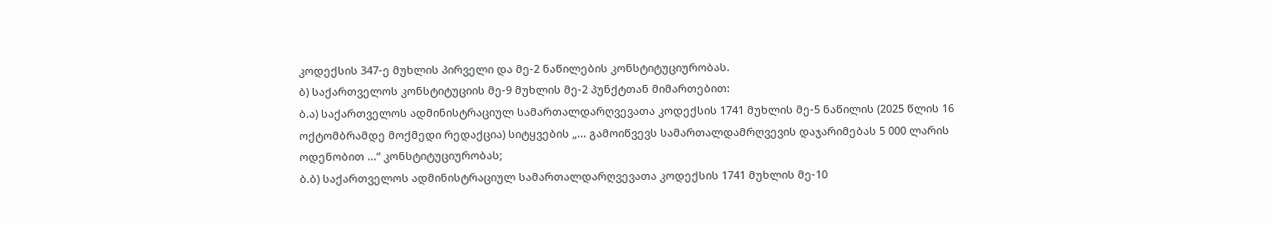კოდექსის 347-ე მუხლის პირველი და მე-2 ნაწილების კონსტიტუციურობას.
ბ) საქართველოს კონსტიტუციის მე-9 მუხლის მე-2 პუნქტთან მიმართებით:
ბ.ა) საქართველოს ადმინისტრაციულ სამართალდარღვევათა კოდექსის 1741 მუხლის მე-5 ნაწილის (2025 წლის 16 ოქტომბრამდე მოქმედი რედაქცია) სიტყვების „... გამოიწვევს სამართალდამრღვევის დაჯარიმებას 5 000 ლარის ოდენობით ...“ კონსტიტუციურობას;
ბ.ბ) საქართველოს ადმინისტრაციულ სამართალდარღვევათა კოდექსის 1741 მუხლის მე-10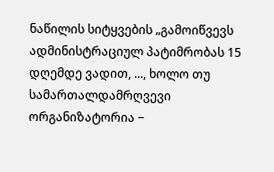ნაწილის სიტყვების „გამოიწვევს ადმინისტრაციულ პატიმრობას 15 დღემდე ვადით, ..., ხოლო თუ სამართალდამრღვევი ორგანიზატორია −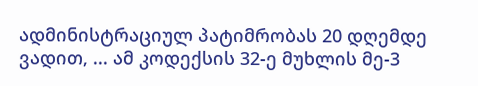ადმინისტრაციულ პატიმრობას 20 დღემდე ვადით, ... ამ კოდექსის 32-ე მუხლის მე-3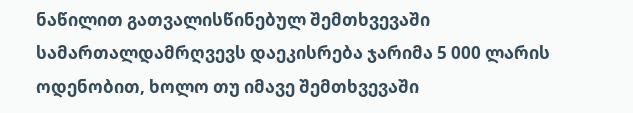ნაწილით გათვალისწინებულ შემთხვევაში სამართალდამრღვევს დაეკისრება ჯარიმა 5 000 ლარის ოდენობით, ხოლო თუ იმავე შემთხვევაში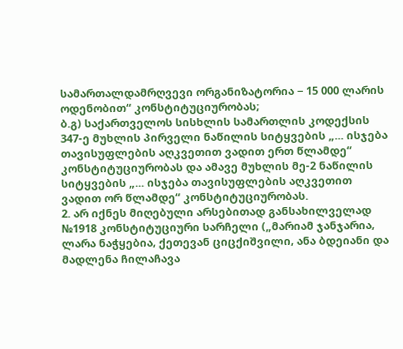სამართალდამრღვევი ორგანიზატორია − 15 000 ლარის ოდენობით“ კონსტიტუციურობას;
ბ.გ) საქართველოს სისხლის სამართლის კოდექსის 347-ე მუხლის პირველი ნაწილის სიტყვების „... ისჯება თავისუფლების აღკვეთით ვადით ერთ წლამდე“ კონსტიტუციურობას და ამავე მუხლის მე-2 ნაწილის სიტყვების „... ისჯება თავისუფლების აღკვეთით ვადით ორ წლამდე“ კონსტიტუციურობას.
2. არ იქნეს მიღებული არსებითად განსახილველად №1918 კონსტიტუციური სარჩელი („მარიამ ჯანჯარია, ლარა ნაჭყებია, ქეთევან ციცქიშვილი, ანა ბდეიანი და მადლენა ჩილაჩავა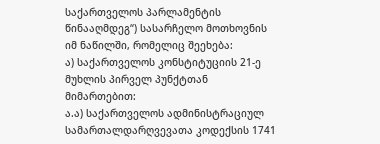საქართველოს პარლამენტის წინააღმდეგ“) სასარჩელო მოთხოვნის იმ ნაწილში, რომელიც შეეხება:
ა) საქართველოს კონსტიტუციის 21-ე მუხლის პირველ პუნქტთან მიმართებით:
ა.ა) საქართველოს ადმინისტრაციულ სამართალდარღვევათა კოდექსის 1741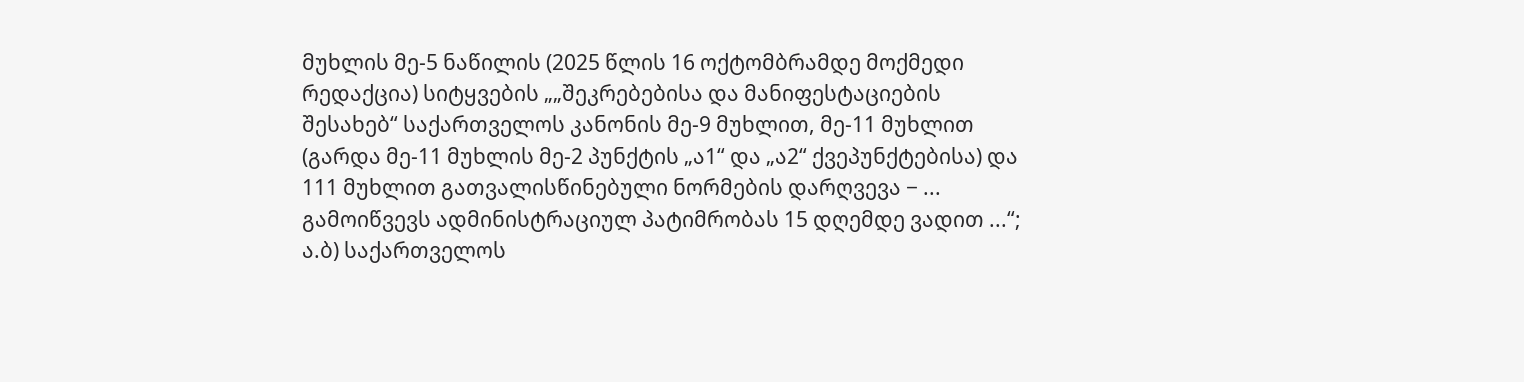მუხლის მე-5 ნაწილის (2025 წლის 16 ოქტომბრამდე მოქმედი რედაქცია) სიტყვების „„შეკრებებისა და მანიფესტაციების შესახებ“ საქართველოს კანონის მე-9 მუხლით, მე-11 მუხლით (გარდა მე-11 მუხლის მე-2 პუნქტის „ა1“ და „ა2“ ქვეპუნქტებისა) და 111 მუხლით გათვალისწინებული ნორმების დარღვევა − ... გამოიწვევს ადმინისტრაციულ პატიმრობას 15 დღემდე ვადით ...“;
ა.ბ) საქართველოს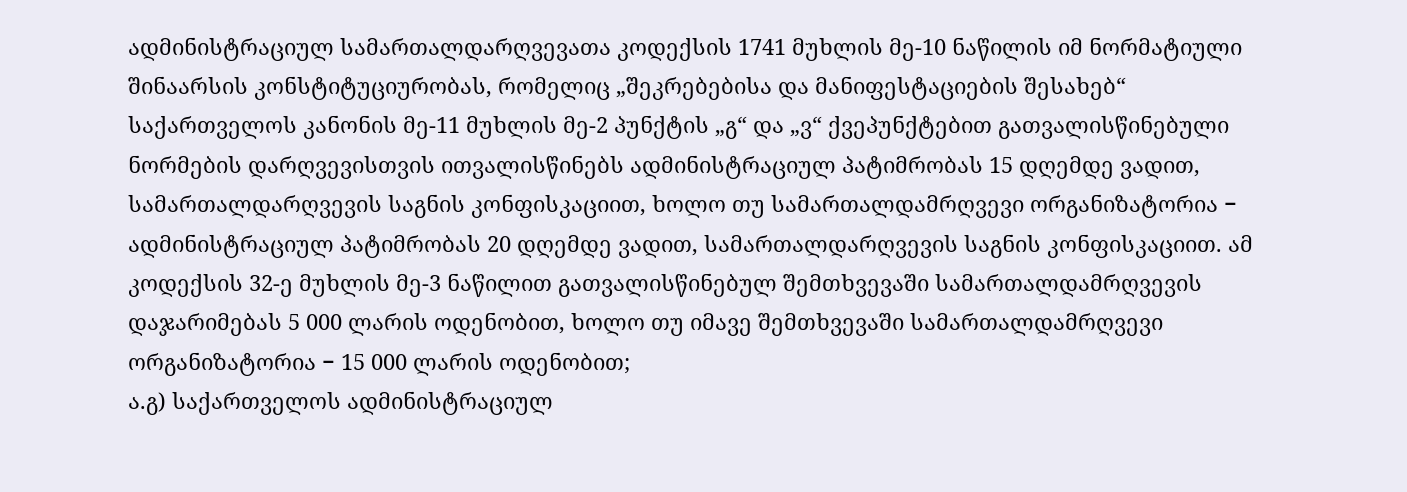ადმინისტრაციულ სამართალდარღვევათა კოდექსის 1741 მუხლის მე-10 ნაწილის იმ ნორმატიული შინაარსის კონსტიტუციურობას, რომელიც „შეკრებებისა და მანიფესტაციების შესახებ“ საქართველოს კანონის მე-11 მუხლის მე-2 პუნქტის „გ“ და „ვ“ ქვეპუნქტებით გათვალისწინებული ნორმების დარღვევისთვის ითვალისწინებს ადმინისტრაციულ პატიმრობას 15 დღემდე ვადით, სამართალდარღვევის საგნის კონფისკაციით, ხოლო თუ სამართალდამრღვევი ორგანიზატორია − ადმინისტრაციულ პატიმრობას 20 დღემდე ვადით, სამართალდარღვევის საგნის კონფისკაციით. ამ კოდექსის 32-ე მუხლის მე-3 ნაწილით გათვალისწინებულ შემთხვევაში სამართალდამრღვევის დაჯარიმებას 5 000 ლარის ოდენობით, ხოლო თუ იმავე შემთხვევაში სამართალდამრღვევი ორგანიზატორია − 15 000 ლარის ოდენობით;
ა.გ) საქართველოს ადმინისტრაციულ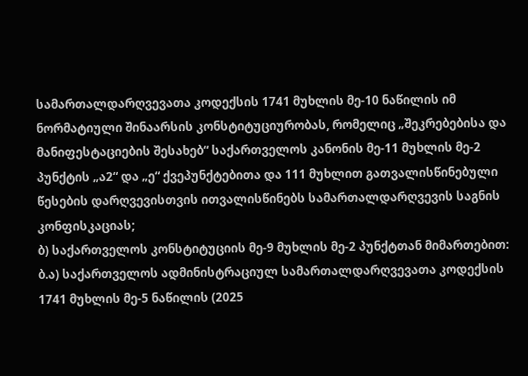სამართალდარღვევათა კოდექსის 1741 მუხლის მე-10 ნაწილის იმ ნორმატიული შინაარსის კონსტიტუციურობას, რომელიც „შეკრებებისა და მანიფესტაციების შესახებ“ საქართველოს კანონის მე-11 მუხლის მე-2 პუნქტის „ა2“ და „ე“ ქვეპუნქტებითა და 111 მუხლით გათვალისწინებული წესების დარღვევისთვის ითვალისწინებს სამართალდარღვევის საგნის კონფისკაციას;
ბ) საქართველოს კონსტიტუციის მე-9 მუხლის მე-2 პუნქტთან მიმართებით:
ბ.ა) საქართველოს ადმინისტრაციულ სამართალდარღვევათა კოდექსის 1741 მუხლის მე-5 ნაწილის (2025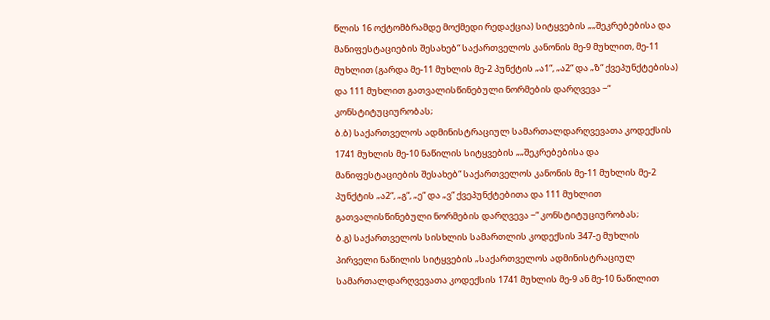წლის 16 ოქტომბრამდე მოქმედი რედაქცია) სიტყვების „„შეკრებებისა და მანიფესტაციების შესახებ“ საქართველოს კანონის მე-9 მუხლით, მე-11 მუხლით (გარდა მე-11 მუხლის მე-2 პუნქტის „ა1“, „ა2“ და „ზ“ ქვეპუნქტებისა) და 111 მუხლით გათვალისწინებული ნორმების დარღვევა −“ კონსტიტუციურობას;
ბ.ბ) საქართველოს ადმინისტრაციულ სამართალდარღვევათა კოდექსის 1741 მუხლის მე-10 ნაწილის სიტყვების „„შეკრებებისა და მანიფესტაციების შესახებ“ საქართველოს კანონის მე-11 მუხლის მე-2 პუნქტის „ა2“, „გ“, „ე“ და „ვ“ ქვეპუნქტებითა და 111 მუხლით გათვალისწინებული ნორმების დარღვევა −“ კონსტიტუციურობას;
ბ.გ) საქართველოს სისხლის სამართლის კოდექსის 347-ე მუხლის პირველი ნაწილის სიტყვების „საქართველოს ადმინისტრაციულ სამართალდარღვევათა კოდექსის 1741 მუხლის მე-9 ან მე-10 ნაწილით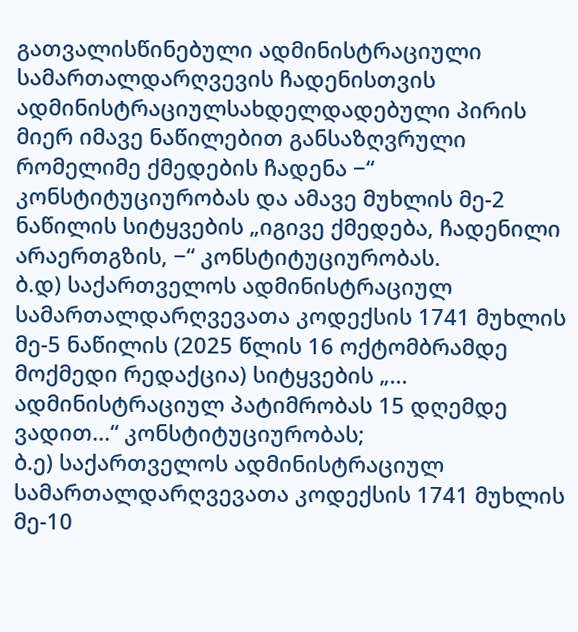გათვალისწინებული ადმინისტრაციული სამართალდარღვევის ჩადენისთვის ადმინისტრაციულსახდელდადებული პირის მიერ იმავე ნაწილებით განსაზღვრული რომელიმე ქმედების ჩადენა −“ კონსტიტუციურობას და ამავე მუხლის მე-2 ნაწილის სიტყვების „იგივე ქმედება, ჩადენილი არაერთგზის, −“ კონსტიტუციურობას.
ბ.დ) საქართველოს ადმინისტრაციულ სამართალდარღვევათა კოდექსის 1741 მუხლის მე-5 ნაწილის (2025 წლის 16 ოქტომბრამდე მოქმედი რედაქცია) სიტყვების „... ადმინისტრაციულ პატიმრობას 15 დღემდე ვადით...“ კონსტიტუციურობას;
ბ.ე) საქართველოს ადმინისტრაციულ სამართალდარღვევათა კოდექსის 1741 მუხლის მე-10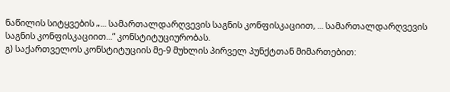ნაწილის სიტყვების „... სამართალდარღვევის საგნის კონფისკაციით, ... სამართალდარღვევის საგნის კონფისკაციით...“ კონსტიტუციურობას.
გ) საქართველოს კონსტიტუციის მე-9 მუხლის პირველ პუნქტთან მიმართებით: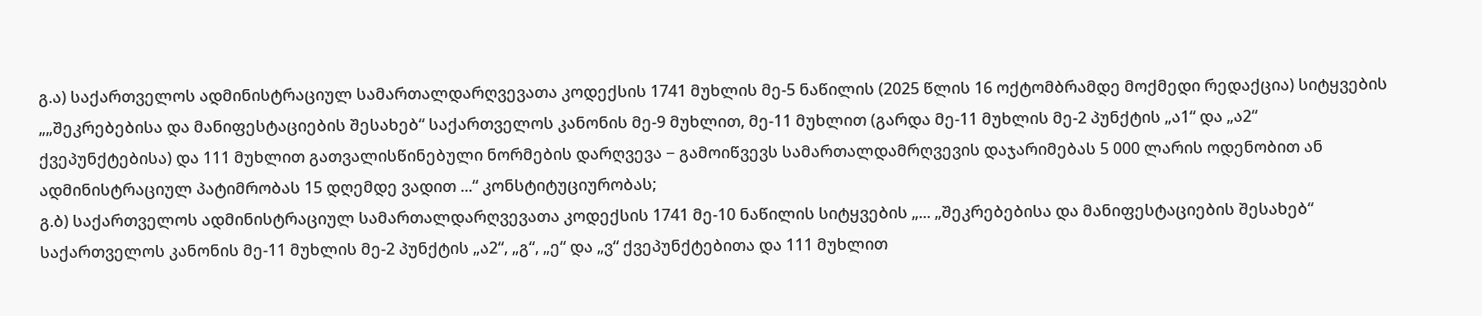გ.ა) საქართველოს ადმინისტრაციულ სამართალდარღვევათა კოდექსის 1741 მუხლის მე-5 ნაწილის (2025 წლის 16 ოქტომბრამდე მოქმედი რედაქცია) სიტყვების „„შეკრებებისა და მანიფესტაციების შესახებ“ საქართველოს კანონის მე-9 მუხლით, მე-11 მუხლით (გარდა მე-11 მუხლის მე-2 პუნქტის „ა1“ და „ა2“ ქვეპუნქტებისა) და 111 მუხლით გათვალისწინებული ნორმების დარღვევა − გამოიწვევს სამართალდამრღვევის დაჯარიმებას 5 000 ლარის ოდენობით ან ადმინისტრაციულ პატიმრობას 15 დღემდე ვადით ...“ კონსტიტუციურობას;
გ.ბ) საქართველოს ადმინისტრაციულ სამართალდარღვევათა კოდექსის 1741 მე-10 ნაწილის სიტყვების „... „შეკრებებისა და მანიფესტაციების შესახებ“ საქართველოს კანონის მე-11 მუხლის მე-2 პუნქტის „ა2“, „გ“, „ე“ და „ვ“ ქვეპუნქტებითა და 111 მუხლით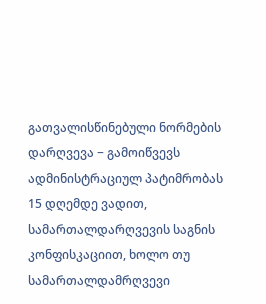გათვალისწინებული ნორმების დარღვევა − გამოიწვევს ადმინისტრაციულ პატიმრობას 15 დღემდე ვადით, სამართალდარღვევის საგნის კონფისკაციით, ხოლო თუ სამართალდამრღვევი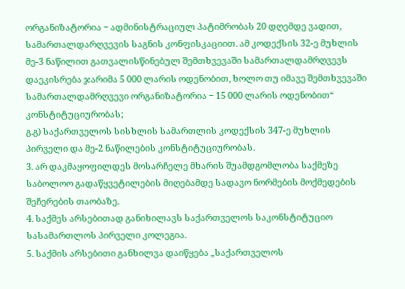ორგანიზატორია − ადმინისტრაციულ პატიმრობას 20 დღემდე ვადით, სამართალდარღვევის საგნის კონფისკაციით. ამ კოდექსის 32-ე მუხლის მე-3 ნაწილით გათვალისწინებულ შემთხვევაში სამართალდამრღვევს დაეკისრება ჯარიმა 5 000 ლარის ოდენობით, ხოლო თუ იმავე შემთხვევაში სამართალდამრღვევი ორგანიზატორია − 15 000 ლარის ოდენობით“ კონსტიტუციურობას;
გ.გ) საქართველოს სისხლის სამართლის კოდექსის 347-ე მუხლის პირველი და მე-2 ნაწილების კონსტიტუციურობას.
3. არ დაკმაყოფილდეს მოსარჩელე მხარის შუამდგომლობა საქმეზე საბოლოო გადაწყვეტილების მიღებამდე სადავო ნორმების მოქმედების შეჩერების თაობაზე.
4. საქმეს არსებითად განიხილავს საქართველოს საკონსტიტუციო სასამართლოს პირველი კოლეგია.
5. საქმის არსებითი განხილვა დაიწყება „საქართველოს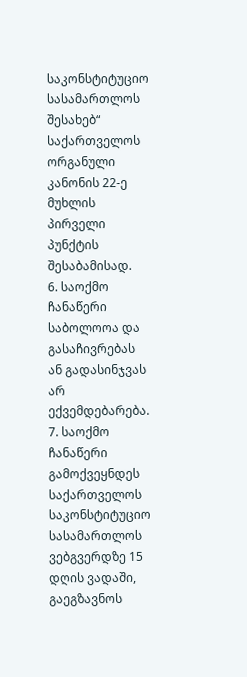საკონსტიტუციო სასამართლოს შესახებ“ საქართველოს ორგანული კანონის 22-ე მუხლის პირველი პუნქტის შესაბამისად.
6. საოქმო ჩანაწერი საბოლოოა და გასაჩივრებას ან გადასინჯვას არ ექვემდებარება.
7. საოქმო ჩანაწერი გამოქვეყნდეს საქართველოს საკონსტიტუციო სასამართლოს ვებგვერდზე 15 დღის ვადაში, გაეგზავნოს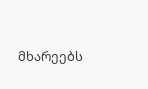მხარეებს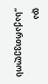და „საქართველოს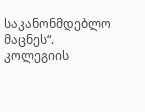საკანონმდებლო მაცნეს“.
კოლეგიის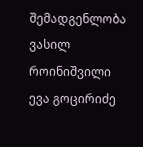შემადგენლობა
ვასილ როინიშვილი
ევა გოცირიძე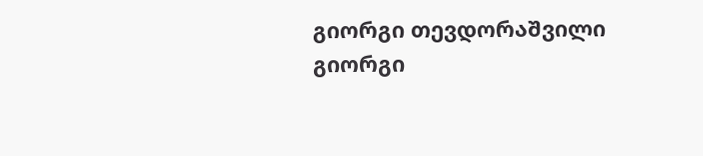გიორგი თევდორაშვილი
გიორგი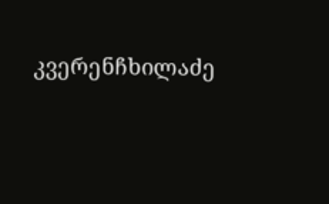კვერენჩხილაძე